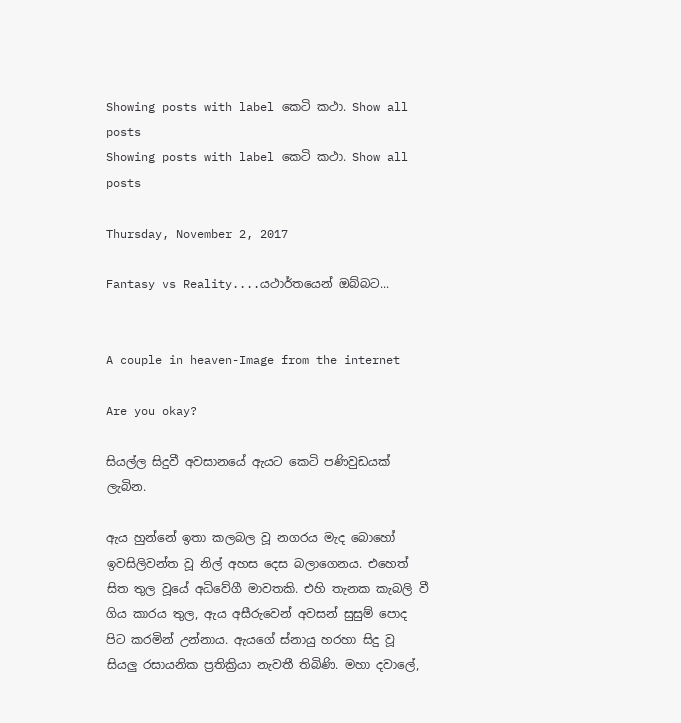Showing posts with label කෙටි කථා. Show all posts
Showing posts with label කෙටි කථා. Show all posts

Thursday, November 2, 2017

Fantasy vs Reality....යථාර්තයෙන් ඔබ්බට...


A couple in heaven-Image from the internet

Are you okay?

සියල්ල සිදුවී අවසානයේ ඇයට කෙටි පණිවුඩයක් ලැබින.

ඇය හුන්නේ ඉතා කලබල වූ නගරය මැද බොහෝ ඉවසිලිවන්ත වූ නිල් අහස දෙස බලාගෙනය. එහෙත් සිත තුල වූයේ අධිවේගී මාවතකි. එහි තැනක කැබලි වී ගිය කාරය තුල, ඇය අසීරුවෙන් අවසන් සුසුම් පොද පිට කරමින් උන්නාය. ඇයගේ ස්නායු හරහා සිදු වූ සියලු රසායනික ප්‍රතික්‍රියා නැවතී තිබිණි. මහා දවාලේ,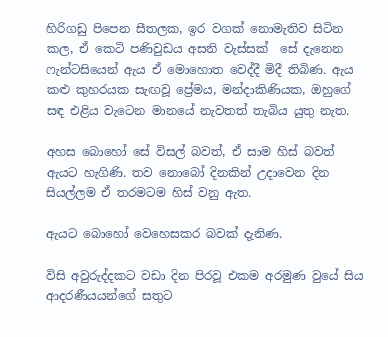හිරිගඩු පිපෙන සීතලක, ඉර වගක් නොමැතිව සිටින කල, ඒ කෙටි පණිවුඩය අසනි වැස්සක්  සේ දැනෙන  ෆැන්ටසියෙන් ඇය ඒ මොහොත වෙද්දී මිදී තිබිණ. ඇය කළු කුහරයක සැඟවූ ප්‍රේමය, මන්දාකිණියක, ඔහුගේ සඳ එළිය වැටෙන මානයේ නැවතත් තැබිය යුතු නැත.

අහස බොහෝ සේ විසල් බවත්, ඒ සාම හිස් බවත් ඇයට හැගිණි. තව නොබෝ දිනකින් උදාවෙන දින සියල්ලම ඒ තරමටම හිස් වනු ඇත.

ඇයට බොහෝ වෙහෙසකර බවක් දැනිණ.

විසි අවුරුද්දකට වඩා දින පිරවූ එකම අරමුණ වුයේ සිය ආදරණීයයන්ගේ සතුට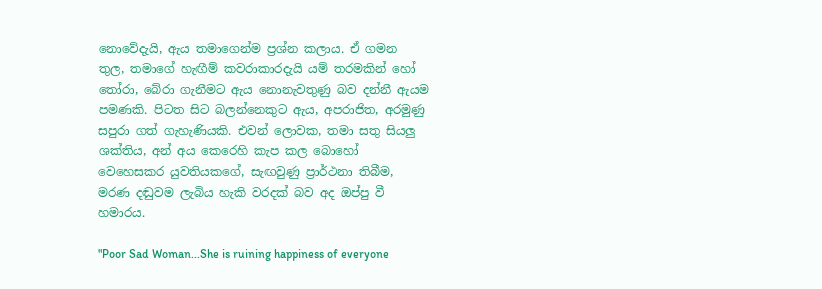නොවේදැයි, ඇය තමාගෙන්ම ප්‍රශ්න කලාය. ඒ ගමන තුල, තමාගේ හැඟීම් කවරාකාරදැයි යම් තරමකින් හෝ තෝරා, බේරා ගැනීම‍ට ඇය නොනැවතුණු බව දන්නී ඇයම පමණකි. පිටත සිට බලන්නෙකුට ඇය, අපරාජිත, අරමුණු සපුරා ගත් ගැහැණියකි. එවන් ලොවක, තමා සතු සියලු ශක්තිය, අන් අය කෙරෙහි කැප කල බොහෝ වෙහෙසකර යුවතියකගේ, සැඟවුණු ප්‍රාර්ථනා තිබීම, මරණ දඬුවම ලැබිය හැකි වරදක් බව අද ඔප්පු වී හමාරය.

"Poor Sad Woman...She is ruining happiness of everyone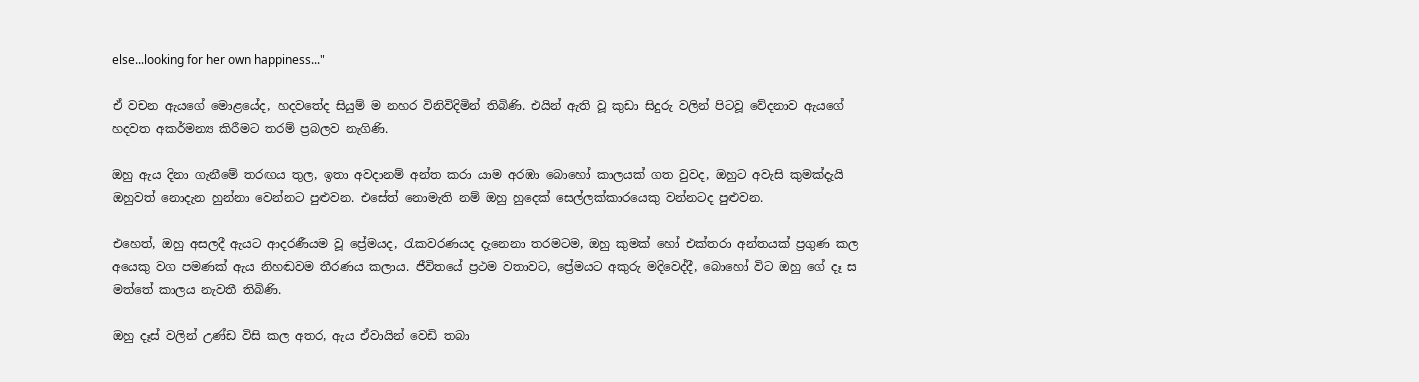else...looking for her own happiness..."

ඒ වචන ඇයගේ මොළයේද, හදවතේද සියුම් ම නහර විනිවිදිමින් තිබිණි. එයින් ඇති වූ කුඩා සිදුරු වලින් පිටවූ වේදනාව ඇයගේ හදවත අකර්මන්‍ය කිරීමට තරම් ප්‍රබලව නැගිණි.

ඔහු ඇය දිනා ගැනීමේ තරඟය තුල, ඉතා අවදානම් අන්ත කරා යාම අරඹා බොහෝ කාලයක් ගත වුවද, ඔහුට අවැසි කුමක්දැයි ඔහුවත් නොදැන හුන්නා වෙන්නට පුළුවන. එසේත් නොමැති නම් ඔහු හුදෙක් සෙල්ලක්කාරයෙකු වන්නටද පුළුවන.

එහෙත්, ඔහු අසලදී ඇයට ආදරණීයම වූ ප්‍රේමයද, රැකවරණයද දැනෙනා තරමටම, ඔහු කුමක් හෝ එක්තරා අන්තයක් ප්‍රගුණ කල අයෙකු වග පමණක් ඇය නිහඬවම තීරණය කලාය. ජීවිතයේ ප්‍රථම වතාවට, ප්‍රේමයට අකුරු මදිවෙද්දී, බොහෝ විට ඔහු ගේ දෑ ස මත්තේ කාලය නැවතී තිබිණි.

ඔහු දෑස් වලින් උණ්ඩ විසි කල අතර, ඇය ඒවායින් වෙඩි තබා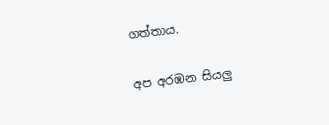ගත්තාය.

අප අරඹන සියලු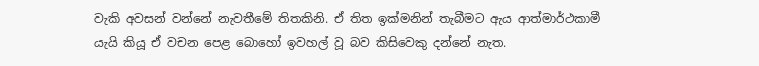වැකි අවසන් වන්නේ නැවතීමේ තිතකිනි. ඒ තිත ඉක්මනින් තැබීමට ඇය ආත්මාර්ථකාමී යැයි කියූ ඒ වචන පෙළ බොහෝ ඉවහල් වූ බව කිසිවෙකු දන්නේ නැත.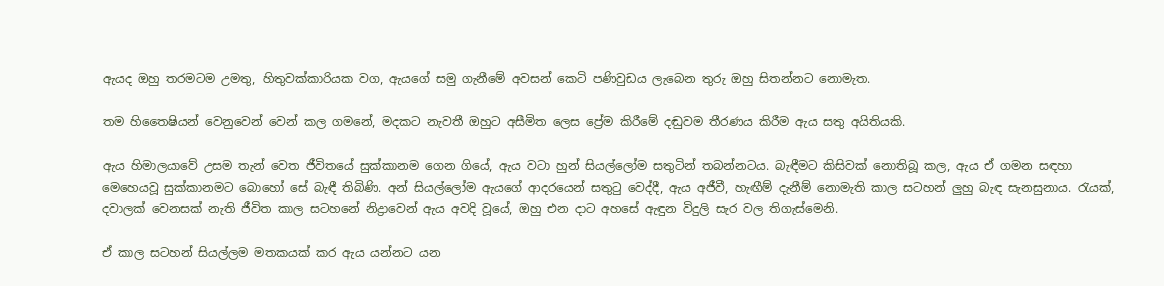ඇයද ඔහු තරමටම උමතු, හිතුවක්කාරියක වග, ඇයගේ සමු ගැනීමේ අවසන් කෙටි පණිවුඩය ලැබෙන තුරු ඔහු සිතන්නට නොමැත.

තම හිතෛෂියන් වෙනුවෙන් වෙන් කල ගමනේ, මදකට නැවතී ඔහුට අසීමිත ලෙස ප්‍රේම කිරීමේ දඬුවම තීරණය කිරීම ඇය සතු අයිතියකි.

ඇය හිමාලයාවේ උසම තැන් වෙත ජීවිතයේ සුක්කානම ගෙන ගියේ, ඇය වටා හුන් සියල්ලෝම සතුටින් තබන්නටය. බැඳීමට කිසිවක් නොතිබූ කල, ඇය ඒ ගමන සඳහා මෙහෙයවූ සුක්කානමට බොහෝ සේ බැඳී තිබිණි. අන් සියල්ලෝම ඇයගේ ආදරයෙන් සතුටු වෙද්දී, ඇය අජීවී, හැඟීම් දැනීම් නොමැති කාල සටහන් ලුහු බැඳ සැනසුනාය. රැයක්, දවාලක් වෙනසක් නැති ජීවිත කාල සටහනේ නිද්‍රාවෙන් ඇය අවදි වූයේ, ඔහු එන දාට අහසේ ඇඳුන විදුලි සැර වල තිගැස්මෙනි.

ඒ කාල සටහන් සියල්ලම මතකයක් කර ඇය යන්නට යන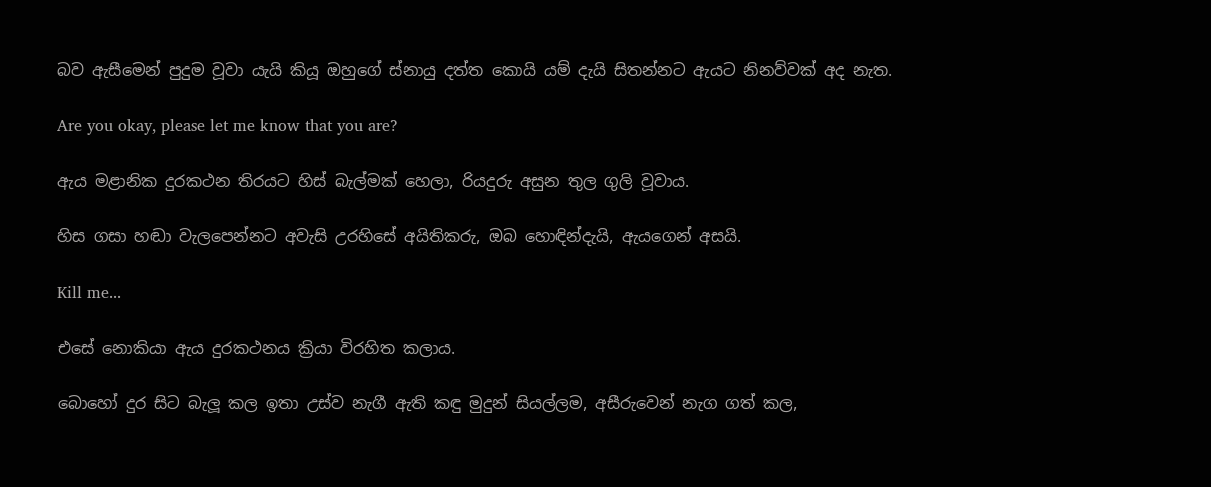බව ඇසීමෙන් පුදුම වූවා යැයි කියූ ඔහුගේ ස්නායු දත්ත කොයි යම් දැයි සිතන්නට ඇයට නිනව්වක් අද නැත.

Are you okay, please let me know that you are?

ඇය මළානික දුරකථන තිරයට හිස් බැල්මක් හෙලා, රියදුරු අසුන තුල ගුලි වූවාය.

හිස ගසා හඬා වැලපෙන්නට අවැසි උරහිසේ අයිතිකරු, ඔබ හොඳින්දැයි, ඇයගෙන් අසයි.

Kill me...

එසේ නොකියා ඇය දුරකථනය ක්‍රියා විරහිත කලාය.

බොහෝ දුර සිට බැලූ කල ඉතා උස්ව නැගී ඇති කඳු මුදුන් සියල්ලම, අසීරුවෙන් නැග ගත්‍ කල,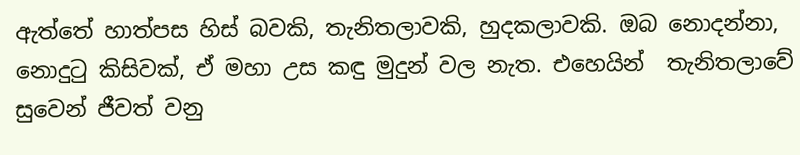ඇත්තේ හාත්පස හිස් බවකි, තැනිතලාවකි, හුදකලාවකි. ඔබ නොදන්නා, නොදුටු කිසිවක්, ඒ මහා උස කඳු මුදුන් වල නැත. එහෙයින්  තැනිතලාවේ සුවෙන් ජීවත් වනු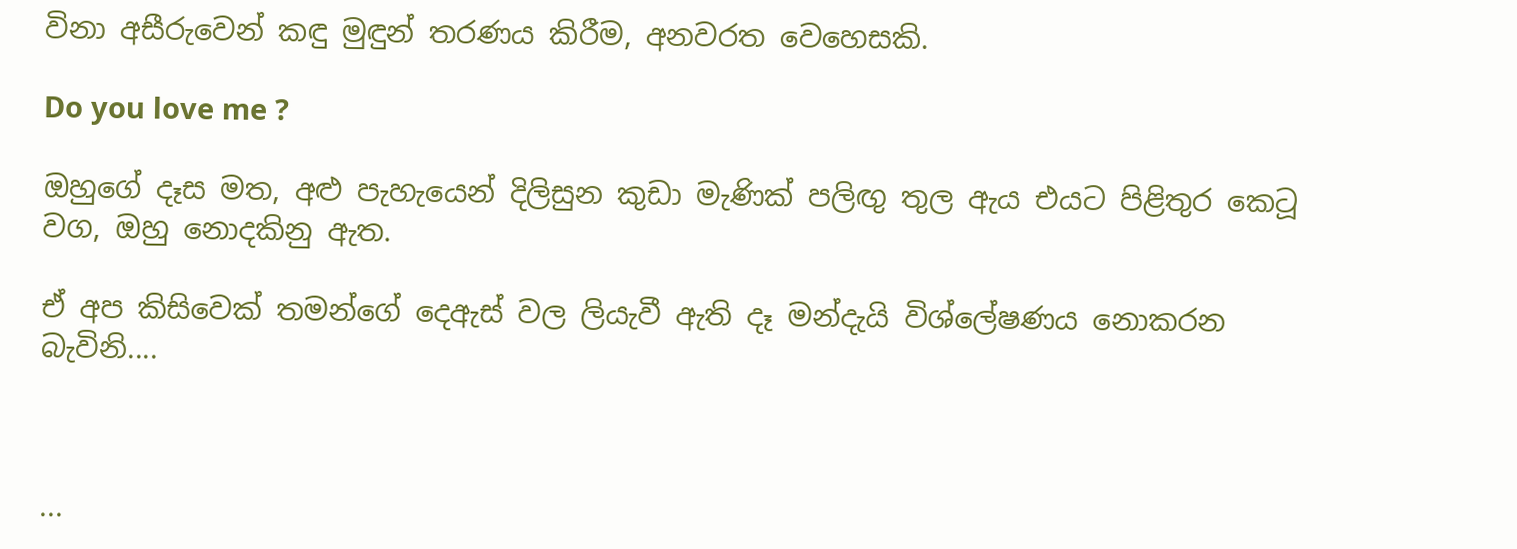විනා අසීරුවෙන් කඳු මුඳුන් තරණය කිරීම, අනවරත වෙහෙසකි.

Do you love me ?

ඔහුගේ දෑස මත, අළු පැහැයෙන් දිලිසුන කුඩා මැණික් පලිඟු තුල ඇය එයට පිළිතුර කෙටූ වග, ඔහු නොදකිනු ඇත.

ඒ අප කිසිවෙක් තමන්ගේ දෙඇස් වල ලියැවී ඇති දෑ මන්දැයි විශ්ලේෂණය නොකරන බැවිනි....



...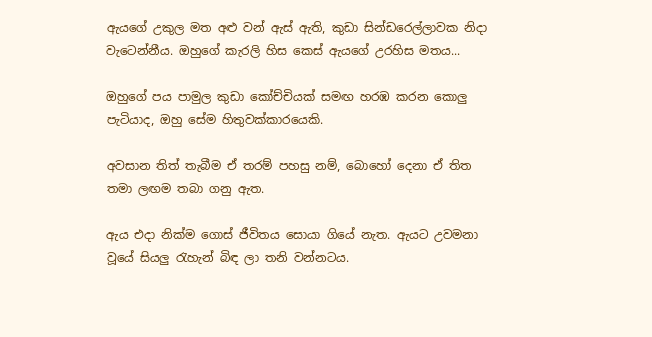ඇයගේ උකුල මත අළු වන් ඇස් ඇති, කුඩා සින්ඩරෙල්ලාවක නිදා වැටෙන්නීය. ඔහුගේ කැරලි හිස කෙස් ඇයගේ උරහිස මතය...

ඔහුගේ පය පාමුල කුඩා කෝච්චියක් සමඟ හරඹ කරන කොලු පැටියාද, ඔහු සේම හිතුවක්කාරයෙකි.

අවසාන තිත් තැබීම ඒ තරම් පහසු නම්, බොහෝ දෙනා ඒ තිත තමා ලඟම තබා ගනු ඇත.

ඇය එදා නික්ම ගොස් ජීවිතය සොයා ගියේ නැත. ඇයට උවමනා වූයේ සියලු රැහැන් බිඳ ලා තනි වන්නටය.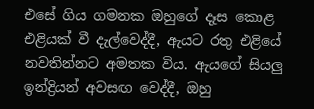එසේ ගිය ගමනක ඔහුගේ දෑස කොළ එළියක් වී දැල්වෙද්දී, ඇයට රතු එළියේ නවතින්නට අමතක විය. ඇයගේ සියලු ඉන්ද්‍රියන් අවසඟ වෙද්දී, ඔහු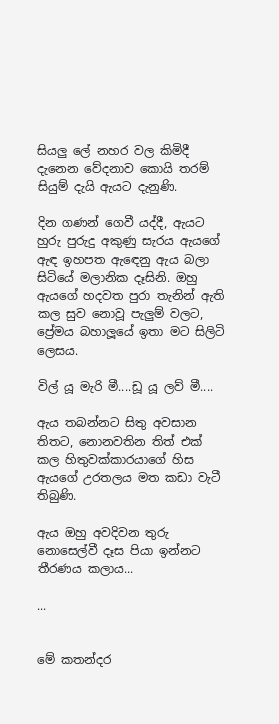සියලු ලේ නහර වල කිමිදී දැනෙන වේදනාව කොයි තරම් සියුම් දැයි ඇයට දැනුණි.

දින ගණන් ගෙවී යද්දී, ඇයට හුරු පුරුදු අකුණු සැරය ඇයගේ ඇඳ ඉහපත ඇඳෙනු ඇය බලා සිටියේ මලානික දෑසිනි. ඔහු ඇයගේ හදවත පුරා තැනින් ඇති කල සුව නොවූ පැලුම් වලට, ප්‍රේමය බහාලූයේ ඉතා මට සිලිටි ලෙසය.

විල් යූ මැරි මී....ඩූ යූ ලව් මී....

ඇය තබන්නට සිතු අවසාන තිතට, නොනවතින තිත් එක්‌ කල හිතුවක්කාරයාගේ හිස ඇයගේ උරතලය මත කඩා වැටී තිබුණි.

ඇය ඔහු අවදිවන තුරු නොසෙල්වී දෑස පියා ඉන්නට තීරණය කලාය...

...


මේ කතන්දර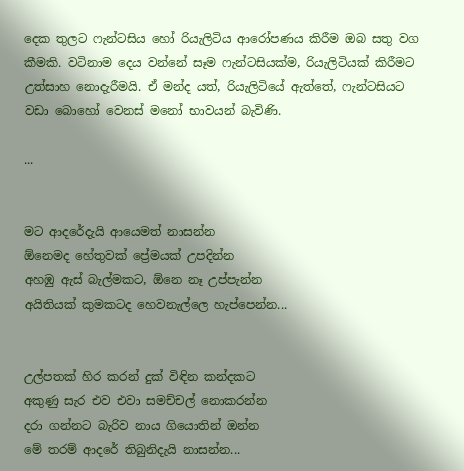දෙක තුලට ෆැන්ටසිය හෝ රියැලිටිය ආරෝපණය කිරීම ඔබ සතු වග කීමකි. වටිනාම දෙය වන්නේ සෑම ෆැන්ටසියක්ම, රියැලිටියක් කිරීමට උත්සාහ නොදැරීමයි. ඒ මන්ද යත්, රියැලිටියේ ඇත්තේ, ෆැන්ටසියට වඩා බොහෝ වෙනස් මනෝ භාවයන් බැවිණි.

...


මට ආදරේදැයි ආයෙමත් නාසන්න
ඕනෙමද හේතුවක් ප්‍රේමයක් උපදින්න
අහඹු ඇස් බැල්මකට, ඕනෙ නෑ උප්පැන්න
අයිතියක් කුමකටද හෙවනැල්ලෙ හැප්පෙන්න...


උල්පතක් හිර කරන් දුක් විඳින කන්දකට
අකුණු සැර එව එවා සමච්චල් නොකරන්න
දරා ගන්නට බැරිව නාය ගියොතින් ඔන්න
මේ තරම් ආදරේ තිබුනිදැයි නාසන්න...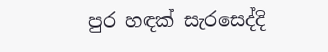පුර හඳක් සැරසෙද්දි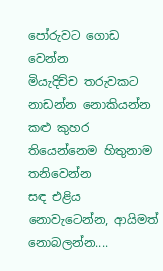පෝරුවට ගොඩ වෙන්න
මියැදිච්ච තරුවකට නාඩන්න නොකියන්න
කළු කුහර තියෙන්නෙම හිතුනාම තනිවෙන්න
සඳ එළිය නොවැටෙන්න, ආයිමත් නොබලන්න....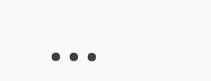...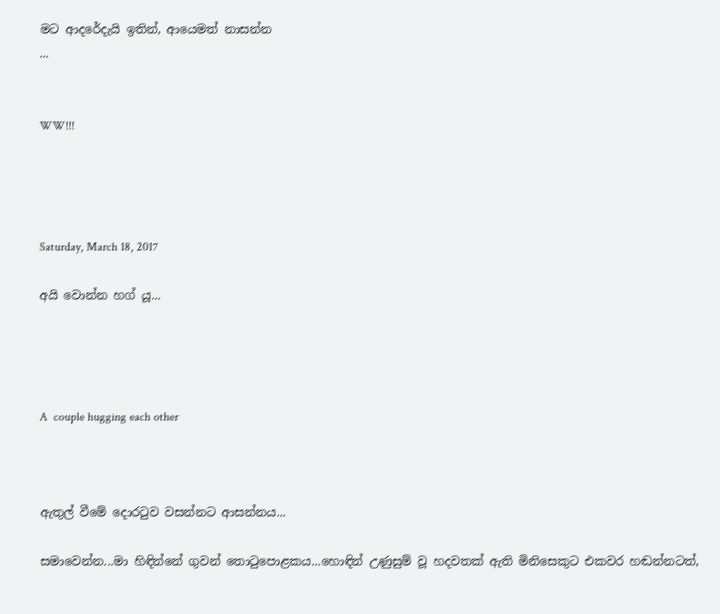මට ආදරේදැයි ඉතින්, ආයෙමත් නාසන්න
...


WW!!!




Saturday, March 18, 2017

අයි වොන්න හග් යූ...




A  couple hugging each other



ඇතුල් වීමේ දොරටුව වසන්නට ආසන්නය...

සමාවෙන්න...මා හිඳින්නේ ගුවන් තොටුපොළකය...හොඳින් උණුසුම් වූ හදවතක් ඇති මිනිසෙකුට එකවර හඬන්නටත්,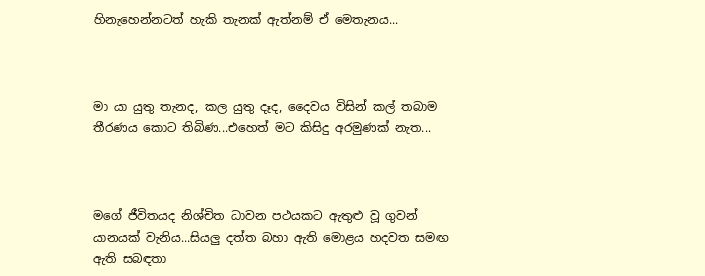හිනැහෙන්නටත් හැකි තැනක් ඇත්නම් ඒ මෙතැනය...



මා යා යුතු තැනද, කල යුතු දෑද, දෛවය විසින් කල් තබාම තීරණය කොට තිබිණ...එහෙත් මට කිසිදු අරමුණක් නැත...



මගේ ජීවිතයද නිශ්චිත ධාවන පථයකට ඇතුළු වූ ගුවන් යානයක් වැනිය...සියලු දත්ත බහා ඇති මොළය හදවත සමඟ ඇති සබඳතා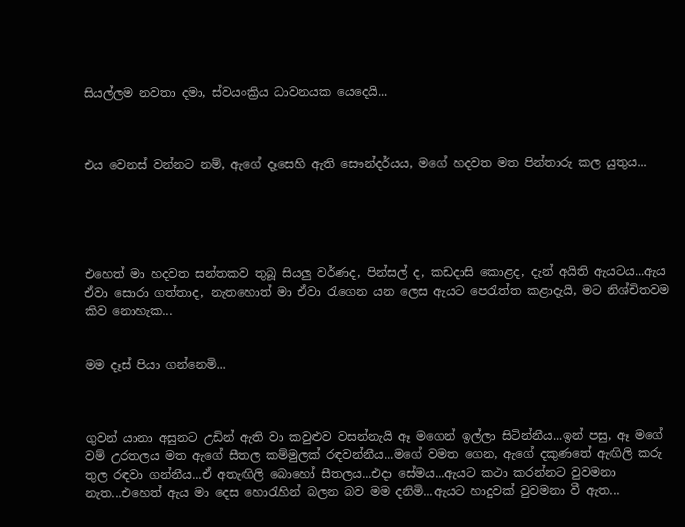සියල්ලම නවතා දමා, ස්වයංක්‍රිය ධාවනයක යෙදෙයි...



එය වෙනස් වන්නට නම්, ඇගේ දෑසෙහි ඇති සෞන්දර්යය, මගේ හදවත මත පින්තාරු කල යුතුය...





එහෙත් මා හදවත සන්තකව තුබූ සියලු වර්ණද, පින්සල් ද, කඩදාසි කොළද, දැන් අයිති ඇයටය...ඇය ඒවා සොරා ගත්තාද, නැතහොත් මා ඒවා රැගෙන යන ලෙස ඇයට පෙරැත්ත කළාදැයි, මට නිශ්චිතවම කිව නොහැක...


මම දෑස් පියා ගන්නෙමි...



ගුවන් යානා අසුනට උඩින් ඇති වා කවුළුව වසන්නැයි ඈ මගෙන් ඉල්ලා සිටින්නීය...ඉන් පසු, ඈ මගේ වම් උරතලය මත ඇගේ සීතල කම්මුලක් රඳවන්නීය...මගේ වමත ගෙන, ඇගේ දකුණතේ ඇඟිලි කරු තුල රඳවා ගන්නීය...ඒ අතැඟිලි බොහෝ සීතලය...එදා සේමය...ඇයට කථා කරන්නට වුවමනා නැත...එහෙත් ඇය මා දෙස හොරැහින් බලන බව මම දනිමි...ඇයට හාදුවක් වුවමනා වී ඇත...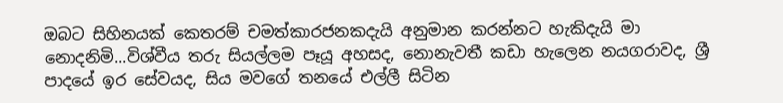ඔබට සිහිනයක් කෙතරම් චමත්කාරජනකදැයි අනුමාන කරන්නට හැකිදැයි මා නොදනිමි...විශ්වීය තරු සියල්ලම පෑයූ අහසද, නොනැවතී කඩා හැලෙන නයගරාවද, ශ්‍රී පාදයේ ඉර සේවයද, සිය මවගේ තනයේ එල්ලී සිටින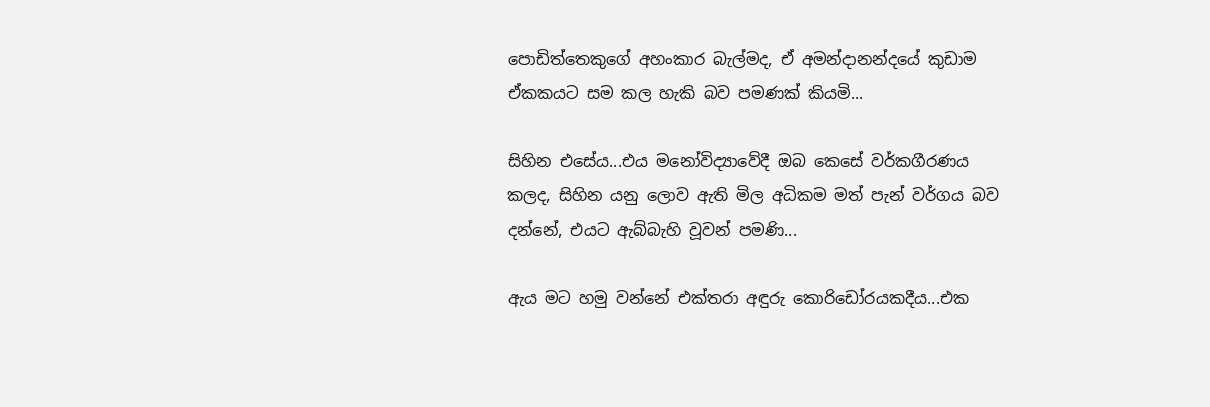පොඩිත්තෙකුගේ අහංකාර බැල්මද, ඒ අමන්දානන්දයේ කුඩාම ඒකකයට සම කල හැකි බව පමණක් කියමි...

සිහින එසේය...එය මනෝවිද්‍යාවේදී ඔබ කෙසේ වර්කගීරණය කලද, සිහින යනු ලොව ඇති මිල අධිකම මත් පැන් වර්ගය බව දන්නේ, එයට ඇබ්බැහි වූවන් පමණි...

ඇය මට හමු වන්නේ එක්තරා අඳුරු කොරිඩෝරයකදීය...එක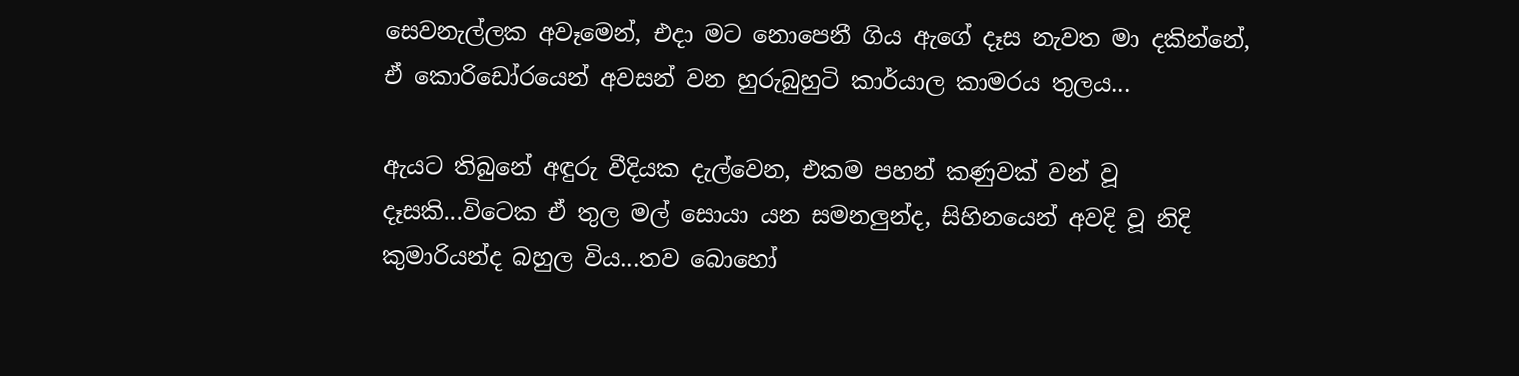සෙවනැල්ලක අවෑමෙන්, එදා මට නොපෙනී ගිය ඇගේ දෑස නැවත මා දකින්නේ, ඒ කොරිඩෝරයෙන් අවසන් වන හුරුබුහුටි කාර්යාල කාමරය තුලය...

ඇයට තිබුනේ අඳුරු වීදියක දැල්වෙන, එකම පහන් කණුවක් වන් වූ දෑසකි...විටෙක ඒ තුල මල් සොයා යන සමනලුන්ද, සිහිනයෙන් අවදි වූ නිදි කුමාරියන්ද බහුල විය...තව බොහෝ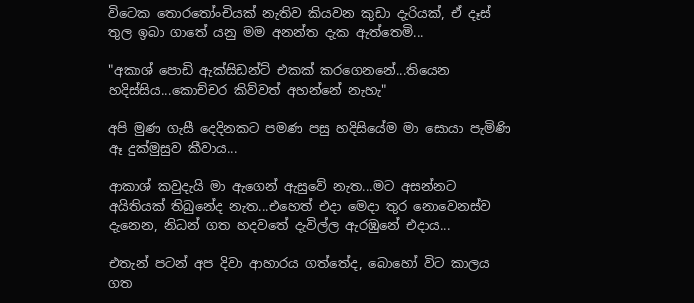විටෙක තොරතෝංචියක් නැතිව කියවන කුඩා දැරියක්, ඒ දෑස් තුල ඉබා ගාතේ යනු මම අනන්ත දැක ඇත්තෙමි...

"අකාශ් පොඩි ඇක්සිඩන්ට් එකක් කරගෙනනේ...තියෙන හදිස්සිය...කොච්චර කිව්වත් අහන්නේ නැහැ"

අපි මුණ ගැසී දෙදිනකට පමණ පසු හදිසියේම මා සොයා පැමිණි ඈ දුක්මුසුව කීවාය...

ආකාශ් කවුදැයි මා ඇගෙන් ඇසුවේ නැත...මට අසන්නට අයිතියක් තිබුනේද නැත...එහෙත් එදා මෙදා තුර නොවෙනස්ව දැනෙන, නිධන් ගත හදවතේ දැවිල්ල ඇරඹුනේ එදාය...

එතැන් පටන් අප දිවා ආහාරය ගත්තේද, බොහෝ විට කාලය ගත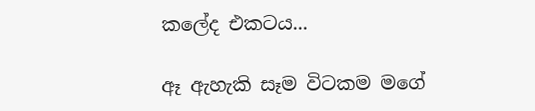කලේද එකටය...

ඈ ඇහැකි සෑම විටකම මගේ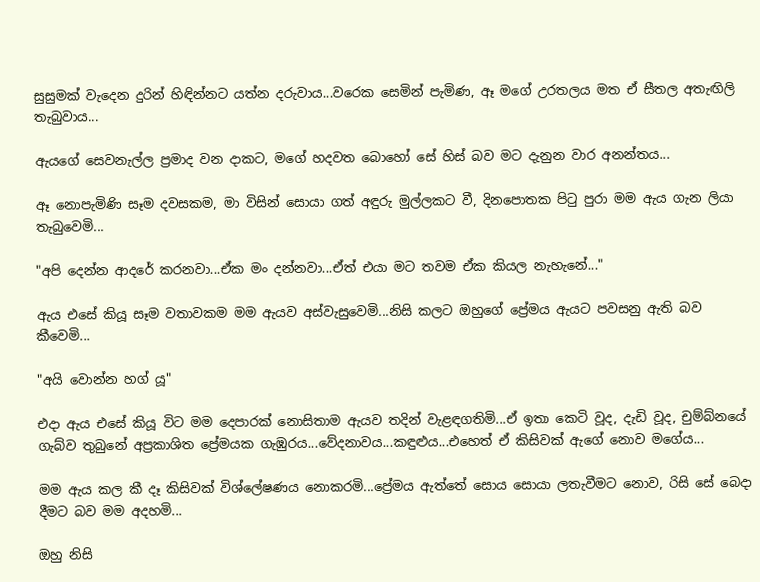සුසුමක් වැදෙන දුරින් හිඳින්නට යත්න දරුවාය...වරෙක සෙමින් පැමිණ, ඈ මගේ උරතලය මත ඒ සීතල අතැඟිලි තැබුවාය...

ඇයගේ සෙවනැල්ල ප්‍රමාද වන දාකට, මගේ හදවත බොහෝ සේ හිස් බව මට දැනුන වාර අනන්තය...

ඈ නොපැමිණි සෑම දවසකම, මා විසින් සොයා ගත් අඳුරු මුල්ලකට වී, දිනපොතක පිටු පුරා මම ඇය ගැන ලියා තැබුවෙමි...

"අපි දෙන්න ආදරේ කරනවා...ඒක මං දන්නවා...ඒත් එයා මට තවම ඒක කියල නැහැනේ..."

ඇය එසේ කියූ සෑම වතාවකම මම ඇයව අස්වැසුවෙමි...නිසි කලට ඔහුගේ ප්‍රේමය ඇයට පවසනු ඇති බව කීවෙමි...

"අයි වොන්න හග් යූ"

එදා ඇය එසේ කියූ විට මම දෙපාරක් නොසිතාම ඇයව තදින් වැළඳගතිමි...ඒ ඉතා කෙටි වූද, දැඩි වූද, චුම්බ්නයේ ගැබ්ව තුබුනේ අප්‍රකාශිත ප්‍රේමයක ගැඹුරය...වේදනාවය...කඳුළුය...එහෙත් ඒ කිසිවක් ඇගේ නොව මගේය...

මම ඇය කල කී දෑ කිසිවක් විශ්ලේෂණය නොකරමි...ප්‍රේමය ඇත්තේ සොය සොයා ලතැවීමට නොව, රිසි සේ බෙදා දීමට බව මම අදහමි...

ඔහු නිසි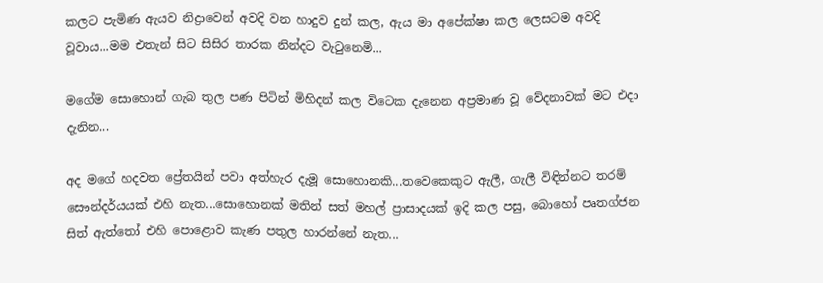කලට පැමිණ ඇයව නිද්‍රාවෙන් අවදි වන හාදුව දුන් කල, ඇය මා අපේක්ෂා කල ලෙසටම අවදි වූවාය...මම එතැන් සිට සිසිර තාරක නින්දට වැටුනෙමි...

මගේම සොහොන් ගැබ තුල පණ පිටින් මිහිදන් කල විටෙක දැනෙන අප්‍රමාණ වූ වේදනාවක් මට එදා දැනින...

අද මගේ හදවත ප්‍රේතයින් පවා අත්හැර දැමූ සොහොනකි...තවෙකෙකුට ඇලී, ගැලී විඳින්නට තරම් සෞන්දර්යයක් එහි නැත...සොහොනක් මතින් සත් මහල් ප්‍රාසාදයක් ඉදි කල පසු, බොහෝ පෘතග්ජන සිත් ඇත්තෝ එහි පොළොව කැණ පතුල හාරන්නේ නැත...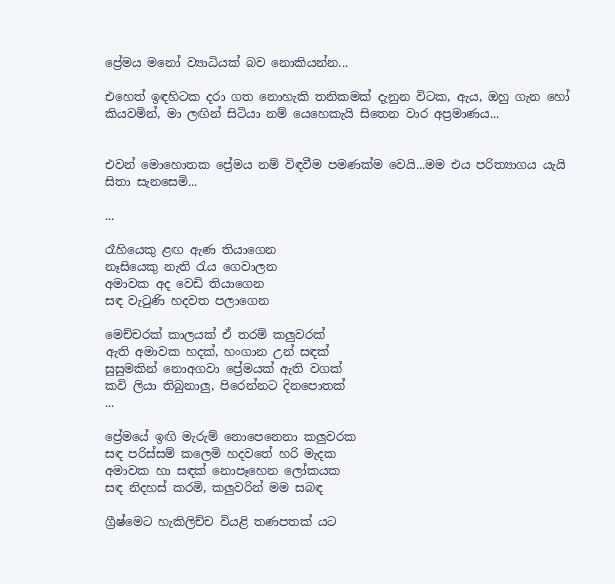ප්‍රේමය මනෝ ව්‍යාධියක් බව නොකියන්න...

එහෙත් ඉඳහිටක දරා ගත නොහැකි තනිකමක් දැනුන විටක, ඇය, ඔහු ගැන හෝ කියවමින්, මා ලඟින් සිටියා නම් යෙහෙකැයි සිතෙන වාර අප්‍රමාණය...


එවන් මොහොතක ප්‍රේමය නම් විඳවීම පමණක්ම වෙයි...මම එය පරිත්‍යාගය යැයි සිතා සැනසෙමි...

...

රෑහියෙකු ළඟ ඇණ තියාගෙන
නෑසියෙකු නැති රැය ගෙවාලන
අමාවක අද වෙඩි තියාගෙන
සඳ වැටුණි හදවත පලාගෙන

මෙච්චරක් කාලයක් ඒ තරම් කලුවරක්
ඇති අමාවක හදක්, හංගාන උන් සඳක්
සුසුමකින් නොඅගවා ප්‍රේමයක් ඇති වගක්
කවි ලියා තිබුනාලු, පිරෙන්නට දිනපොතක්
...

ප්‍රේමයේ ඉඟි මැරුම් නොපෙනෙනා කලුවරක
සඳ පරිස්සම් කලෙමි හදවතේ හරි මැදක
අමාවක හා සඳක් නොපෑහෙන ලෝකයක
සඳ නිදහස් කරමි, කලුවරින් මම සබඳ

ග්‍රීෂ්මෙට හැකිලිච්ච වියළි තණපතක් යට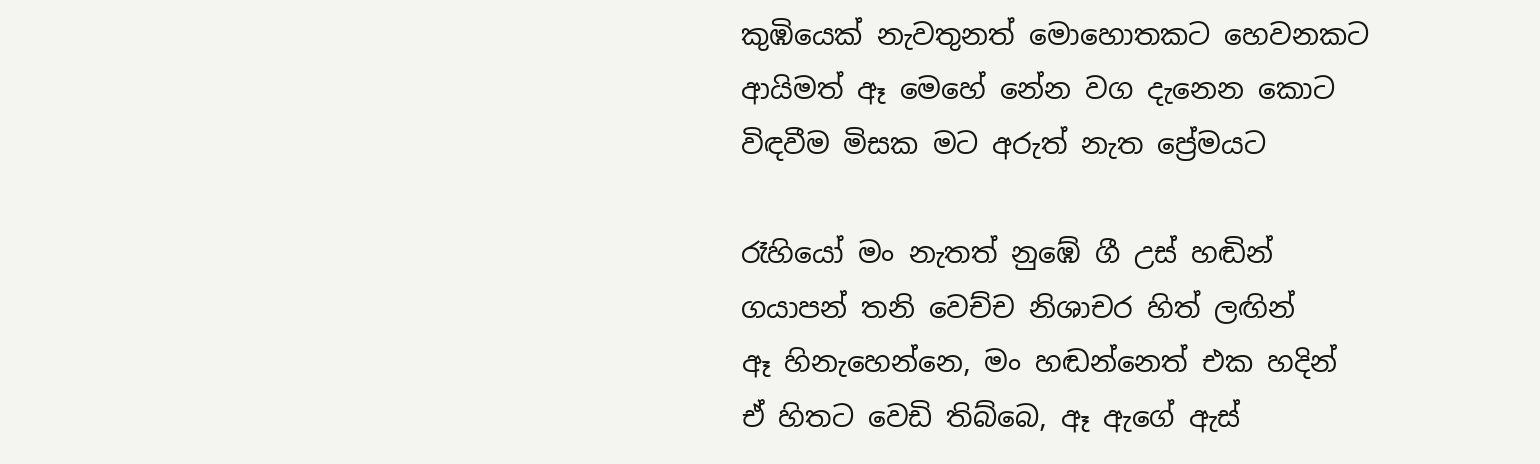කුඹියෙක් නැවතුනත් මොහොතකට හෙවනකට
ආයිමත් ඈ මෙහේ නේන වග දැනෙන කොට
විඳවීම මිසක මට අරුත් නැත ප්‍රේමයට

රෑහියෝ මං නැතත් නුඹේ ගී උස් හඬින්
ගයාපන් තනි වෙච්ච නිශාචර හිත් ලඟින්
ඈ හිනැහෙන්නෙ, මං හඬන්නෙත් එක හදින්
ඒ හිතට වෙඩි තිබ්බෙ, ඈ ඇගේ ඇස්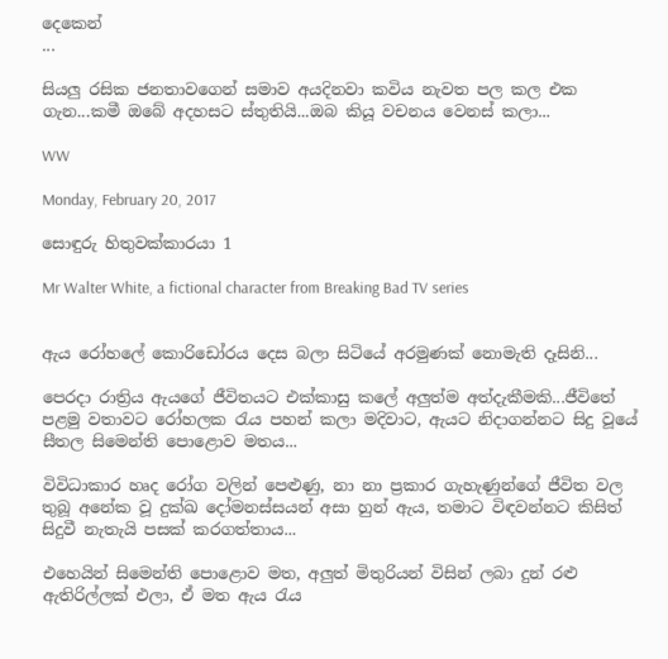දෙකෙන්
...

සියලු රසික ජනතාවගෙන් සමාව අයදිනවා කවිය නැවත පල කල එක ගැන...කමී ඔබේ අදහසට ස්තුතියි...ඔබ කියූ වචනය වෙනස් කලා...

WW

Monday, February 20, 2017

සොඳුරු හිතුවක්කාරයා 1

Mr Walter White, a fictional character from Breaking Bad TV series


ඇය රෝහලේ කොරිඩෝරය දෙස බලා සිටියේ අරමුණක් නොමැති දෑසිනි...

පෙරදා රාත්‍රිය ඇයගේ ජීවිතයට එක්කාසු කලේ අලුත්ම අත්දැකීමකි...ජීවිතේ පළමු වතාවට රෝහලක රැය පහන් කලා මදිවාට, ඇයට නිදාගන්නට සිදු වූයේ සීතල සිමෙන්ති පොළොව මතය...

විවිධාකාර හෘද රෝග වලින් පෙළුණු, නා නා ප්‍රකාර ගැහැණුන්ගේ ජීවිත වල තුබූ අනේක වූ දුක්ඛ දෝමනස්සයන් අසා හුන් ඇය, තමාට විඳවන්නට කිසිත් සිදුවී නැතැයි පසක් කරගත්තාය...

එහෙයින් සිමෙන්ති පොළොව මත, අලුත් මිතුරියන් විසින් ලබා දුන් රළු ඇතිරිල්ලක් එලා, ඒ මත ඇය රැය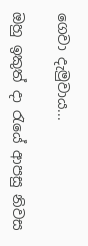ගෙවා දැමුවාය...

ඔහු ඉකුත් දා රැයේ ආපසු නිවස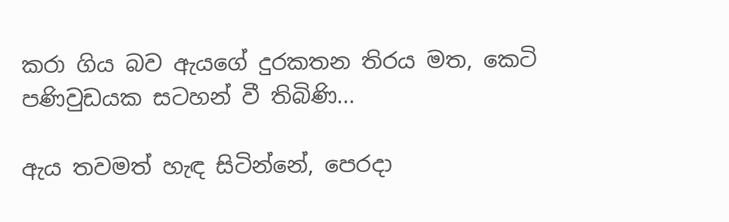කරා ගිය බව ඇයගේ දුරකතන තිරය මත, කෙටි පණිවුඩයක සටහන් වී තිබිණි...

ඇය තවමත් හැඳ සිටින්නේ, පෙරදා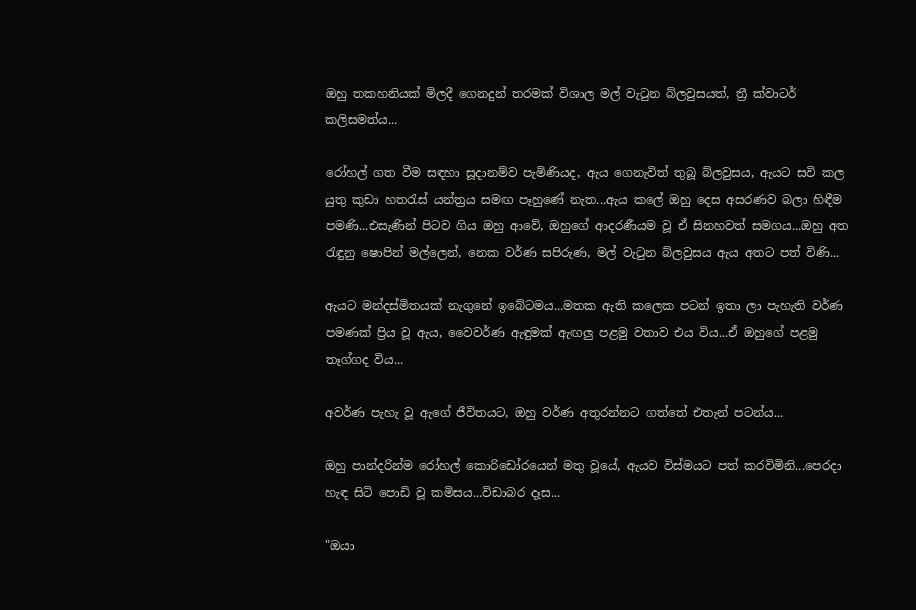ඔහු තකහනියක් මිලදී ගෙනදුන් තරමක් විශාල මල් වැටුන බ්ලවුසයත්, ත්‍රී ක්වාටර් කලිසමත්ය...

රෝහල් ගත වීම සඳහා සූදානම්ව පැමිණියද, ඇය ගෙනැවිත් තුබූ බ්ලවුසය, ඇයට සවි කල යුතු කුඩා හතරැස් යන්ත්‍රය සමඟ පෑහුණේ නැත...ඇය කලේ ඔහු දෙස අසරණව බලා හිඳීම පමණි...එසැණින් පිටව ගිය ඔහු ආවේ, ඔහුගේ ආදරණීයම වූ ඒ සිනහවත් සමගය...ඔහු අත රැඳුනු ෂොපින් මල්ලෙන්, නෙක වර්ණ සපිරුණ, මල් වැටුන බ්ලවුසය ඇය අතට පත් විණි...

ඇයට මන්දස්මිතයක් නැගුනේ ඉබේටමය...මතක ඇති කලෙක පටන් ඉතා ලා පැහැති වර්ණ පමණක් ප්‍රිය වූ ඇය, වෛවර්ණ ඇඳුමක් ඇඟලු පළමු වතාව එය විය...ඒ ඔහුගේ පළමු තෑග්ගද විය...

අවර්ණ පැහැ වූ ඇගේ ජීවිතයට, ඔහු වර්ණ අතුරන්නට ගත්තේ එතැන් පටන්ය...

ඔහු පාන්දරින්ම රෝහල් කොරිඩෝරයෙන් මතු වූයේ, ඇයව විස්මයට පත් කරවිමිනි...පෙරදා හැඳ සිටි පොඩි වූ කමිසය...විඩාබර දෑස...

"ඔයා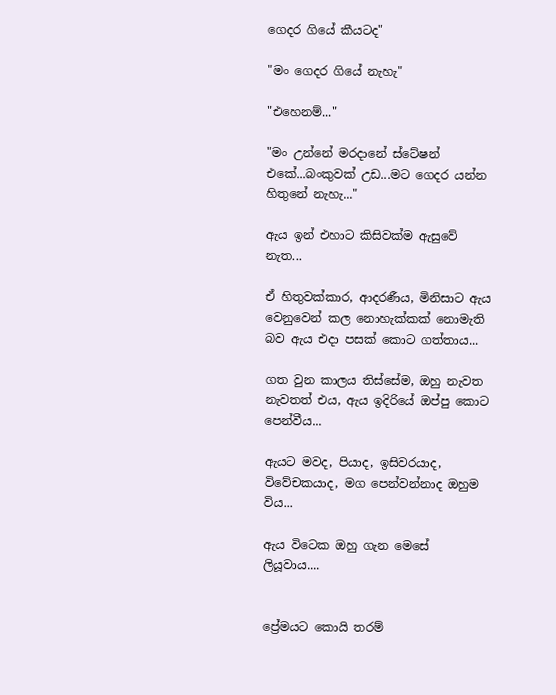ගෙදර ගියේ කීයටද"

"මං ගෙදර ගියේ නැහැ"

"එහෙනම්..."

"මං උන්නේ මරදානේ ස්ටේෂන් එකේ...බංකුවක් උඩ...මට ගෙදර යන්න හිතුනේ නැහැ..."

ඇය ඉන් එහාට කිසිවක්ම ඇසුවේ නැත...

ඒ හිතුවක්කාර, ආදරණීය, මිනිසාට ඇය වෙනුවෙන් කල නොහැක්කක් නොමැති බව ඇය එදා පසක් කොට ගත්තාය...

ගත වුන කාලය තිස්සේම, ඔහු නැවත නැවතත් එය, ඇය ඉදිරියේ ඔප්පු කොට පෙන්වීය...

ඇයට මවද, පියාද, ඉසිවරයාද, විවේචකයාද, මග පෙන්වන්නාද ඔහුම විය...

ඇය විටෙක ඔහු ගැන මෙසේ ලියූවාය....


ප්‍රේමයට කොයි තරම්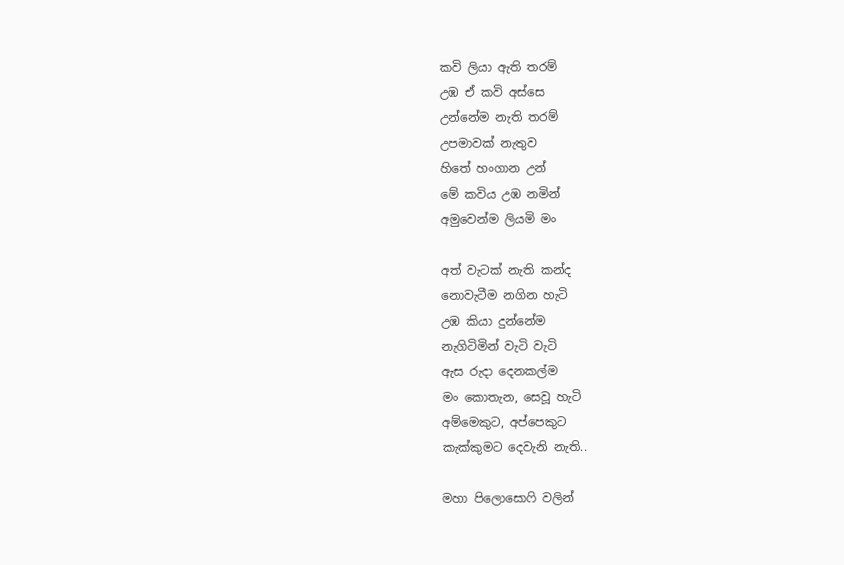කවි ලියා ඇති තරම්
උඹ ඒ කවි අස්සෙ
උන්නේම නැති තරම්
උපමාවක් නැතුව
හිතේ හංගාන උන්
මේ කවිය උඹ නමින්
අමුවෙන්ම ලියමි මං

අත් වැටක් නැති කන්ද
නොවැටීම නගින හැටි
උඹ කියා දුන්නේම
නැගිටිමින් වැටි වැටි
ඇස රුදා දෙනකල්ම
මං කොතැන, සෙවූ හැටි
අම්මෙකුට, අප්පෙකුට
කැක්කුමට දෙවැනි නැති..

මහා පිලොසොෆි වලින්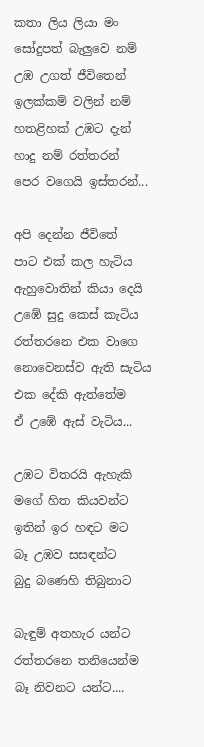කතා ලිය ලියා මං
සෝදුපත් බැලුවෙ නම්
උඹ උගත් ජීවිතෙන්
ඉලක්කම් වලින් නම්
හතළිහක්‌ උඹට දැන්
හාදු නම් රත්තරන්
පෙර වගෙයි ඉස්තරන්...

අපි දෙන්න ජීවිතේ
පාට එක් කල හැටිය
ඇහුවොතින් කියා දෙයි
උඹේ සුදු කෙස් කැටිය
රත්තරනෙ එක වාගෙ
නොවෙනස්ව ඇති සැටිය
එක දේකි ඇත්තේම
ඒ උඹේ ඇස් වැටිය...

උඹට විතරයි ඇහැකි
මගේ හිත කියවන්ට
ඉතින් ඉර හඳට මට
බෑ උඹව සසඳන්ට
බුදු බණෙහි තිබුනාට

බැඳුම් අතහැර යන්ට
රත්තරනෙ තනියෙන්ම
බෑ නිවනට යන්ට....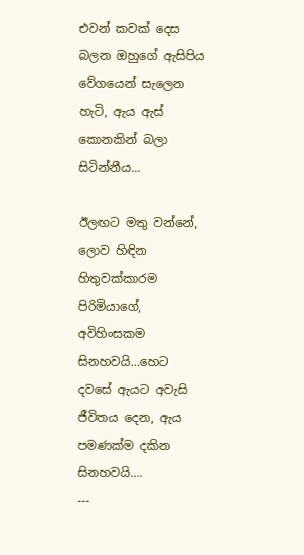එවන් කවක් දෙස බලන ඔහුගේ ඇසිපිය වේගයෙන් සැලෙන හැටි, ඇය ඇස් කොනකින් බලා සිටින්නීය...

ඊලඟට මතු වන්නේ, ලොව හිඳින හිතුවක්කාරම පිරිමියාගේ, අවිහිංසකම සිනහවයි...හෙට දවසේ ඇයට අවැසි ජීවිතය දෙන, ඇය පමණක්ම දකින සිනහවයි....
---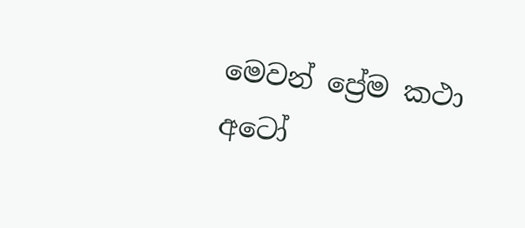මෙවන් ප්‍රේම කථා අටෝ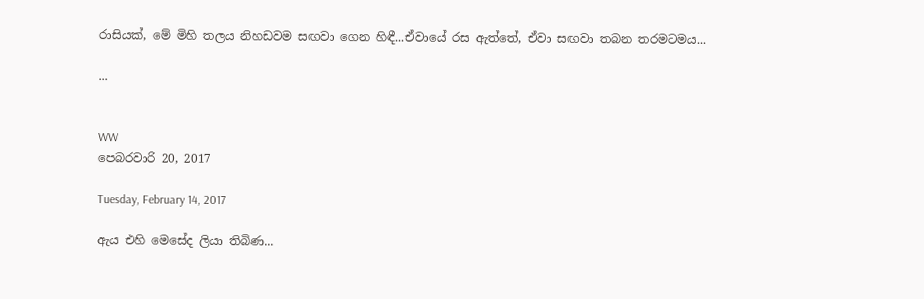රාසියක්, මේ මිහි තලය නිහඩවම සඟවා ගෙන හිඳී...ඒවායේ රස ඇත්තේ, ඒවා සඟවා තබන තරමටමය...

...


WW
පෙබරවාරි 20, 2017

Tuesday, February 14, 2017

ඇය එහි මෙසේද ලියා තිබිණ...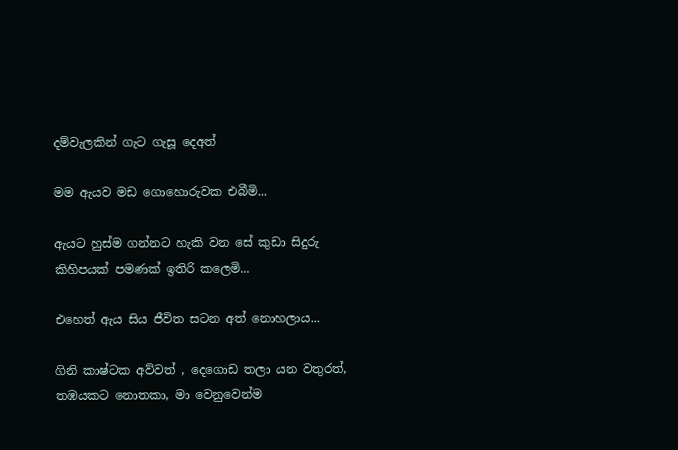දම්වැලකින් ගැට ගැසූ දෙඅත්

මම ඇයව මඩ ගොහොරුවක එබීමි...

ඇයට හුස්ම ගන්නට හැකි වන සේ කුඩා සිදුරු කිහිපයක් පමණක් ඉතිරි කලෙමි...

එහෙත් ඇය සිය ජීවිත සටන අත් නොහලාය...

ගිනි කාෂ්ටක අව්වත් , දෙගොඩ තලා යන වතුරත්, තඹයකට නොතකා, මා වෙනුවෙන්ම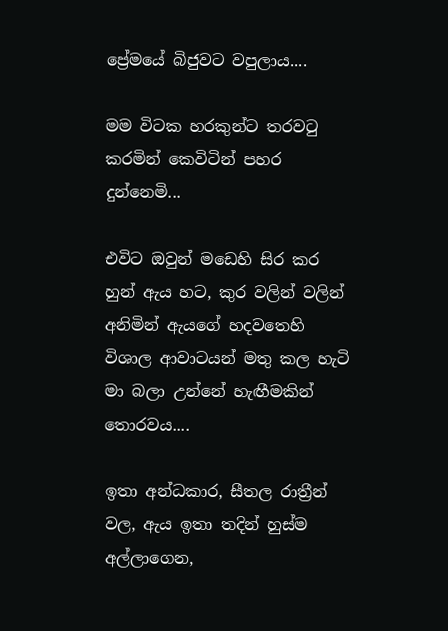ප්‍රේමයේ බිජුවට වපුලාය....

මම විටක හරකුන්ට තරවටු කරමින් කෙවිටින් පහර දුන්නෙමි...

එවිට ඔවුන් මඩෙහි සිර කර හුන් ඇය හට, කුර වලින් වලින් අනිමින් ඇයගේ හදවතෙහි විශාල ආවාටයන් මතු කල හැටි මා බලා උන්නේ හැඟීමකින් තොරවය....

ඉතා අන්ධකාර, සීතල රාත්‍රීන් වල, ඇය ඉතා තදින් හුස්ම අල්ලාගෙන,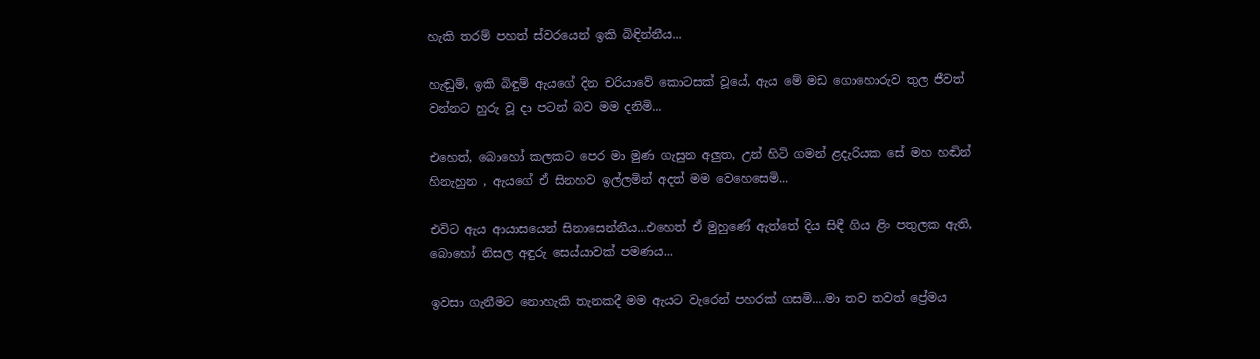හැකි තරම් පහත් ස්වරයෙන් ඉකි බිඳින්නීය...

හැඬුම්, ඉකි බිඳුම් ඇයගේ දින චරියාවේ කොටසක් වූයේ, ඇය මේ මඩ ගොහොරුව තුල ජීවත් වන්නට හුරු වූ දා පටන් බව මම දනිමි...

එහෙත්, බොහෝ කලකට පෙර මා මුණ ගැසුන අලුත, උන් හිටි ගමන් ළදැරියක සේ මහ හඬින් හිනැහුන , ඇයගේ ඒ සිනහව ඉල්ලමින් අදත් මම වෙහෙසෙමි...

එවිට ඇය ආයාසයෙන් සිනාසෙන්නීය...එහෙත් ඒ මුහුණේ ඇත්තේ දිය සිඳී ගිය ළිං පතුලක ඇති, බොහෝ නිසල අඳුරු සෙය්යාවක් පමණය...

ඉවසා ගැනීමට නොහැකි තැනකදී මම ඇයට වැරෙන් පහරක් ගසමි....මා තව තවත් ප්‍රේමය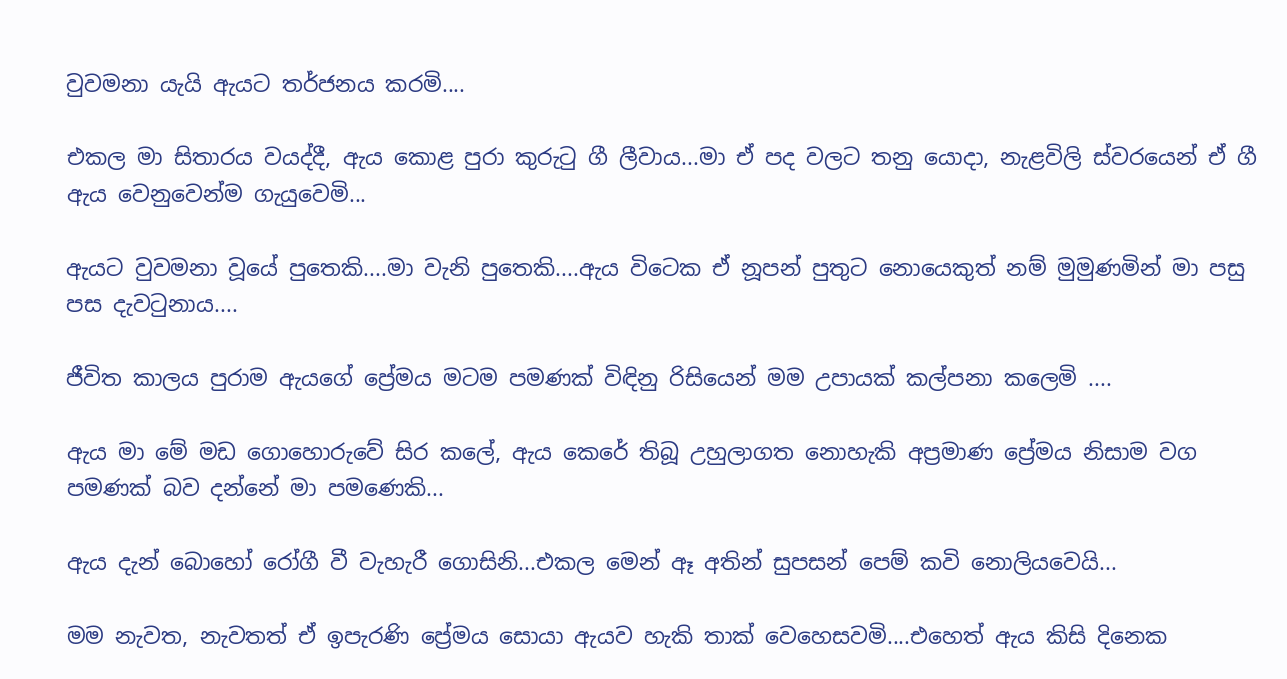වුවමනා යැයි ඇයට තර්ජනය කරමි....

එකල මා සිතාරය වයද්දී, ඇය කොළ පුරා කුරුටු ගී ලීවාය...මා ඒ පද වලට තනු යොදා, නැළවිලි ස්වරයෙන් ඒ ගී ඇය වෙනුවෙන්ම ගැයුවෙමි...

ඇයට වුවමනා වූයේ පුතෙකි....මා වැනි පුතෙකි....ඇය විටෙක ඒ නූපන් පුතුට නොයෙකුත් නම් මුමුණමින් මා පසු පස දැවටුනාය....

ජීවිත කාලය පුරාම ඇයගේ ප්‍රේමය මටම පමණක් විඳිනු රිසියෙන් මම උපායක් කල්පනා කලෙමි ....

ඇය මා මේ මඩ ගොහොරුවේ සිර කලේ, ඇය කෙරේ තිබූ උහුලාගත නොහැකි අප්‍රමාණ ප්‍රේමය නිසාම වග පමණක් බව දන්නේ මා පමණෙකි...

ඇය දැන් බොහෝ රෝගී වී වැහැරී ගොසිනි...එකල මෙන් ඈ අතින් සුපසන් පෙම් කවි නොලියවෙයි...

මම නැවත, නැවතත් ඒ ඉපැරණි ප්‍රේමය සොයා ඇයව හැකි තාක් වෙහෙසවමි....එහෙත් ඇය කිසි දිනෙක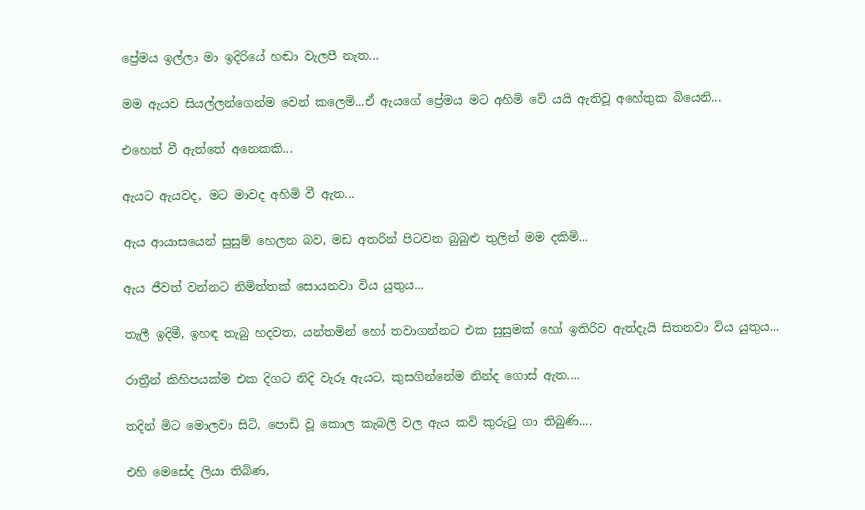ප්‍රේමය ඉල්ලා මා ඉදිරියේ හඬා වැලපී නැත...

මම ඇයව සියල්ලන්ගෙන්ම වෙන් කලෙමි...ඒ ඇයගේ ප්‍රේමය මට අහිමි වේ යයි ඇතිවූ අහේතුක බියෙනි...

එහෙත් වී ඇත්තේ අනෙකකි...

ඇයට ඇයවද, මට මාවද අහිමි වී ඇත...

ඇය ආයාසයෙන් සුසුම් හෙලන බව, මඩ අතරින් පිටවන බුබුළු තුලින් මම දකිමි...

ඇය ජීවත් වන්නට නිමිත්තක් සොයනවා විය යුතුය...

තැලී ඉදිමී, ඉහඳ තැබු හදවත, යන්තමින් හෝ තවාගන්නට එක සුසුමක් හෝ ඉතිරිව ඇත්දැයි සිතනවා විය යුතුය...

රාත්‍රීන් කිහිපයක්ම එක දිගට නිදි වැරූ ඇයට, කුසගින්නේම නින්ද ගොස් ඇත....

තදින් මිට මොලවා සිටි, පොඩි වූ කොල කැබලි වල ඇය කවි කුරුටු ගා තිබුණි....

එහි මෙසේද ලියා තිබිණ,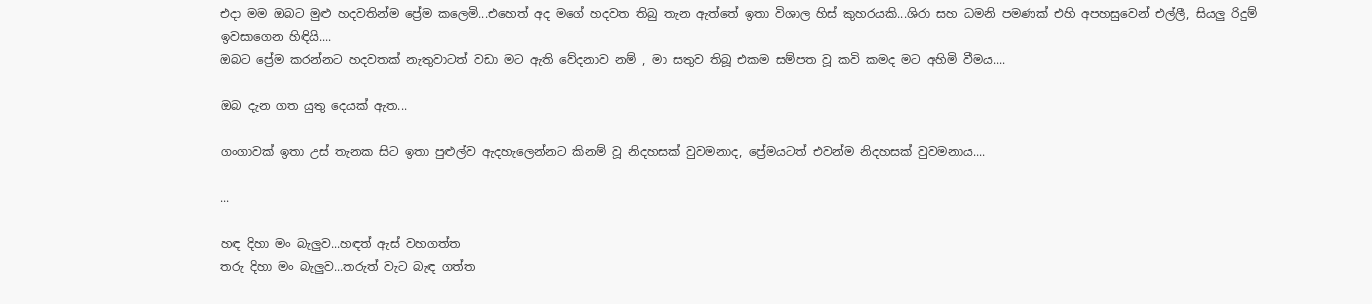එදා මම ඔබට මුළු හදවතින්ම ප්‍රේම කලෙමි...එහෙත් අද මගේ හදවත තිබු තැන ඇත්තේ ඉතා විශාල හිස් කුහරයකි...ශිරා සහ ධමනි පමණක් එහි අපහසුවෙන් එල්ලී, සියලු රිදුම් ඉවසාගෙන හිඳියි....
ඔබට ප්‍රේම කරන්නට හදවතක් නැතුවාටත් වඩා මට ඇති වේදනාව නම් , මා සතුව තිබූ එකම සම්පත වූ කවි කමද මට අහිමි වීමය....

ඔබ දැන ගත යුතු දෙයක් ඇත...

ගංගාවක් ඉතා උස් තැනක සිට ඉතා පුළුල්ව ඇදහැලෙන්නට කිනම් වූ නිදහසක් වුවමනාද, ප්‍රේමයටත් එවන්ම නිදහසක් වුවමනාය....

...

හඳ දිහා මං බැලුව...හඳත්‍ ඇස් වහගත්ත
තරු දිහා මං බැලුව...තරුත්‍ වැට බැඳ ගත්ත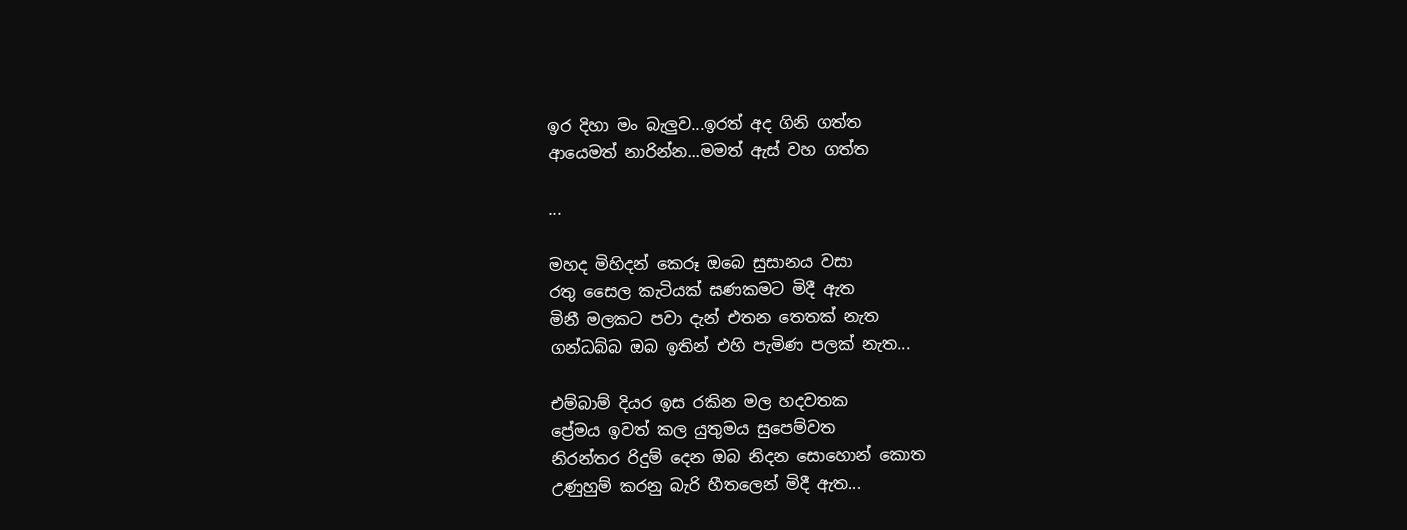ඉර දිහා මං බැලුව...ඉරත් අද ගිනි ගත්ත
ආයෙමත් නාරින්න...මමත් ඇස් වහ ගත්ත

...

මහද මිහිදන් කෙරූ ඔබෙ සුසානය වසා
රතු සෛල කැටියක් ඝණකමට මිදී ඇත
මිනී මලකට පවා දැන් එතන තෙතක් නැත
ගන්ධබ්බ ඔබ ඉතින් එහි පැමිණ පලක් නැත...

එම්බාම් දියර ඉස රකින මල හදවතක
ප්‍රේමය ඉවත් කල යුතුමය සුපෙම්වත
නිරන්තර රිදුම් දෙන ඔබ නිදන සොහොන් කොත
උණුහුම් කරනු බැරි හීතලෙන් මිදී ඇත...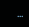...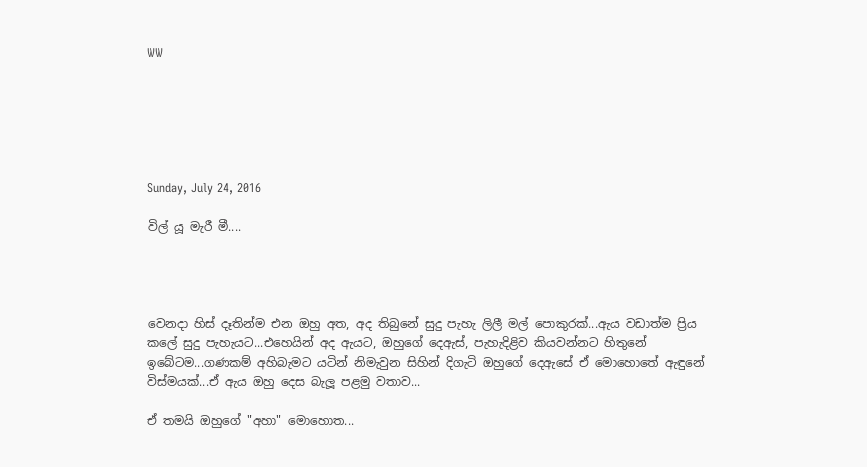WW






Sunday, July 24, 2016

විල් යූ මැරී මී....




වෙනදා හිස් දෑතින්ම එන ඔහු අත, අද තිබුනේ සුදු පැහැ ලිලී මල් පොකුරක්...ඇය වඩාත්ම ප්‍රිය කලේ සුදු පැහැයට...එහෙයින් අද ඇයට, ඔහුගේ දෙඇස්, පැහැදිළිව කියවන්නට හිතුනේ ඉබේටම...ගණකම් අහිබැමට යටින් නිමැවුන සිහින් දිගැටි ඔහුගේ දෙඇසේ ඒ මොහොතේ ඇඳුනේ විස්මයක්...ඒ ඇය ඔහු දෙස බැලූ පළමු වතාව...

ඒ තමයි ඔහුගේ "අහා" මොහොත...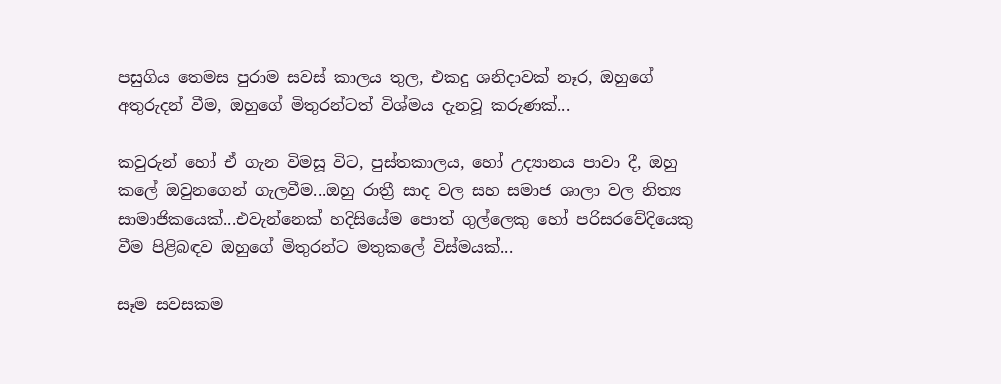පසුගිය තෙමස පුරාම සවස් කාලය තුල, එකදු ශනිදාවක් නෑර, ඔහුගේ අතුරුදන් වීම, ඔහුගේ මිතුරන්ටත් විශ්මය දැනවූ කරුණක්...

කවුරුන් හෝ ඒ ගැන විමසූ විට, පුස්තකාලය, හෝ උද්‍යානය පාවා දී, ඔහු කලේ ඔවුනගෙන් ගැලවීම...ඔහු රාත්‍රී සාද වල සහ සමාජ ශාලා වල නිත්‍ය සාමාජිකයෙක්...එවැන්නෙක් හදිසියේම පොත් ගුල්ලෙකු හෝ පරිසරවේදියෙකු වීම පිළිබඳව ඔහුගේ මිතුරන්ට මතුකලේ විස්මයක්...

සෑම සවසකම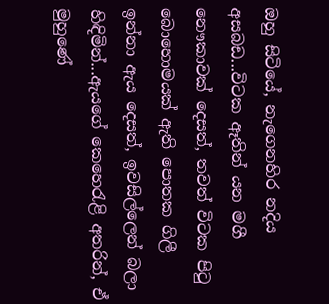ඔහු සිටියේ, නැගෙනහිර නදිය අසබඩ...විටක ඈතින් යන මගී නෞකාවක් දෙසත්, තවත් විටක පිටු බොහොමයක් ඇති පොතක ගිලී ඉන්නා ඇය දෙසත්, ඉවසිල්ලෙන් බලා හිඳිමින්...ඇයගේ කෙහෙරැළි අතරින්, ඒ මුහුණේ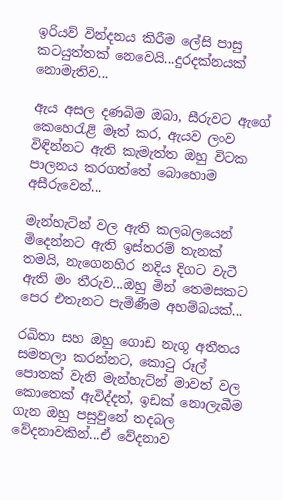ඉරියව් වින්දනය කිරීම ලේසි පාසු කටයුත්තක් නෙවෙයි...දුරදක්නයක් නොමැතිව...

ඇය අසල දණබිම ඔබා, සීරුවට ඇගේ කෙහෙරැළි මෑත් කර, ඇයව ලංව විඳින්නට ඇති කැමැත්ත ඔහු විටක පාලනය කරගත්තේ බොහොම අසීරුවෙන්...

මැන්හැට්න් වල ඇති කලබලයෙන් මිදෙන්නට ඇති ඉස්තරම් තැනක් තමයි, නැගෙනහිර නදිය දිගට වැටී ඇති මං තීරුව...ඔහු මින් තෙමසකට පෙර එතැනට පැමිණීම අහම්බයක්...

රඛිතා සහ ඔහු ගොඩ නැගූ අතීතය සමතලා කරන්නට, කොටු රූල් පොතක් වැනි මැන්හැට්න් මාවත් වල කොතෙක් ඇවිද්දත්, ඉඩක් නොලැබීම ගැන ඔහු පසුවුනේ තදබල වේදනාවකින්...ඒ වේදනාව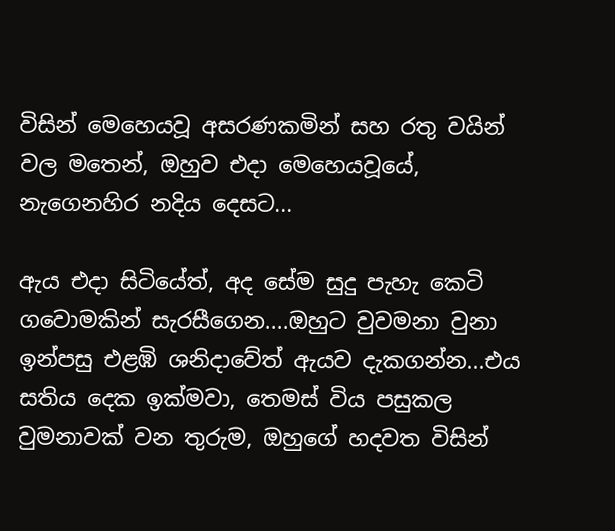විසින් මෙහෙයවූ අසරණකමින් සහ රතු වයින් වල මතෙන්, ඔහුව එදා මෙහෙයවූයේ, නැගෙනහිර නදිය දෙසට...

ඇය එදා සිටියේත්, අද සේම සුදු පැහැ කෙටි ගවොමකින් සැරසීගෙන....ඔහුට වුවමනා වුනා ඉන්පසු එළඹි ශනිදාවේත් ඇයව දැකගන්න...එය සතිය දෙක ඉක්මවා, තෙමස් විය පසුකල වුමනාවක් වන තුරුම, ඔහුගේ හදවත විසින්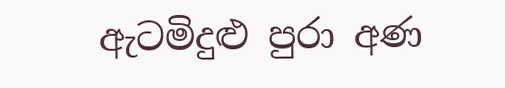ඇටමිදුළු පුරා අණ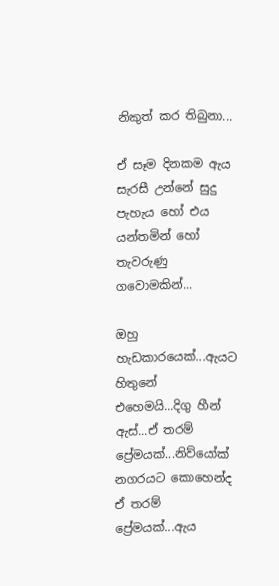නිකුත් කර තිබුනා...

ඒ සෑම දිනකම ඇය සැරසී උන්නේ සුදු පැහැය හෝ එය යන්තමින් හෝ තැවරුණු ගවොමකින්...

ඔහු හැඩකාරයෙක්...ඇයට හිතුනේ එහෙමයි...දිගු හීන් ඇස්...ඒ තරම් ප්‍රේමයක්...නිව්යෝක් නගරයට කොහෙන්ද ඒ තරම් ප්‍රේමයක්...ඇය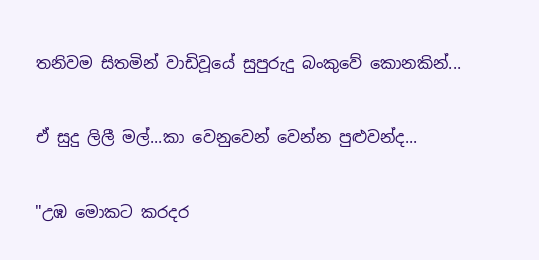තනිවම සිතමින් වාඩිවූයේ සුපුරුදු බංකුවේ කොනකින්...

ඒ සුදු ලිලී මල්...කා වෙනුවෙන් වෙන්න පුළුවන්ද...

"උඹ මොකට කරදර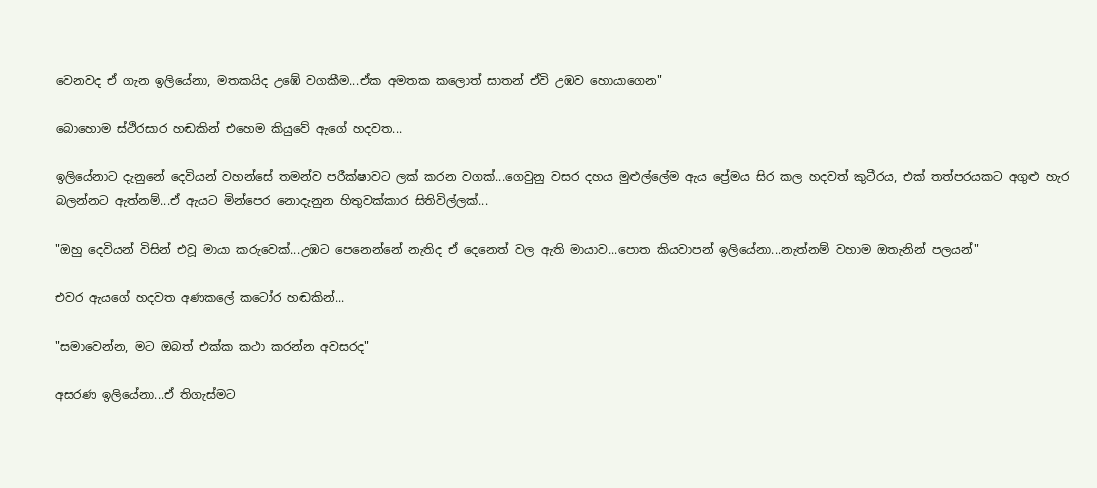වෙනවද ඒ ගැන ඉලියේනා, මතකයිද උඹේ වගකීම...ඒක අමතක කලොත් සාතන් ඒවි උඹව හොයාගෙන"

බොහොම ස්ථිරසාර හඬකින් එහෙම කියුවේ ඇගේ හදවත...

ඉලියේනාට දැනුනේ දෙවියන් වහන්සේ තමන්ව පරීක්ෂාවට ලක් කරන වගක්...ගෙවුනු වසර දහය මුළුල්ලේම ඇය ප්‍රේමය සිර කල හදවත් කුටීරය, එක් තත්පරයකට අගුළු හැර බලන්නට ඇත්නම්...ඒ ඇයට මින්පෙර නොදැනුන හිතුවක්කාර සිතිවිල්ලක්...

"ඔහු දෙවියන් විසින් එවූ මායා කරුවෙක්...උඹට පෙනෙන්නේ නැතිද ඒ දෙනෙත් වල ඇති මායාව...පොත කියවාපන් ඉලියේනා...නැත්නම් වහාම ඔතැනින් පලයන්"

එවර ඇයගේ හදවත අණකලේ කටෝර හඬකින්...

"සමාවෙන්න, මට ඔබත් එක්ක කථා කරන්න අවසරද"

අසරණ ඉලියේනා...ඒ තිගැස්මට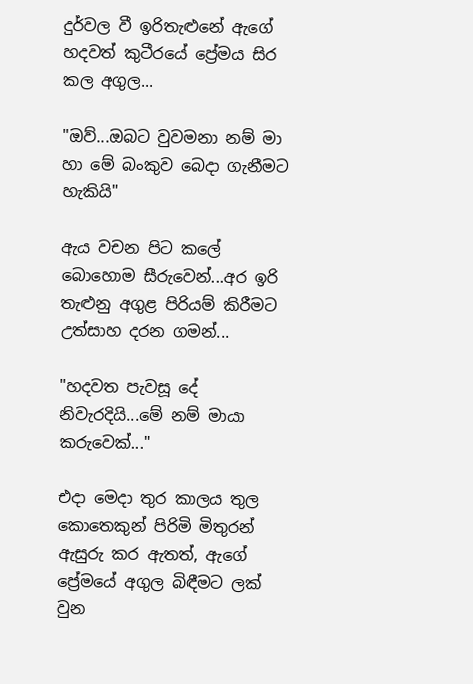දුර්වල වී ඉරිතැළුනේ ඇගේ හදවත් කුටීරයේ ප්‍රේමය සිර කල අගුල...

"ඔව්...ඔබට වුවමනා නම් මා හා මේ බංකුව බෙදා ගැනීමට හැකියි"

ඇය වචන පිට කලේ බොහොම සීරුවෙන්...අර ඉරි තැළුනු අගුළ පිරියම් කිරීමට උත්සාහ දරන ගමන්...

"හදවත පැවසූ දේ නිවැරදියි...මේ නම් මායා කරුවෙක්..."

එදා මෙදා තුර කාලය තුල කොතෙකුන් පිරිමි මිතුරන් ඇසුරු කර ඇතත්, ඇගේ ප්‍රේමයේ අගුල බිඳීමට ලක් වුන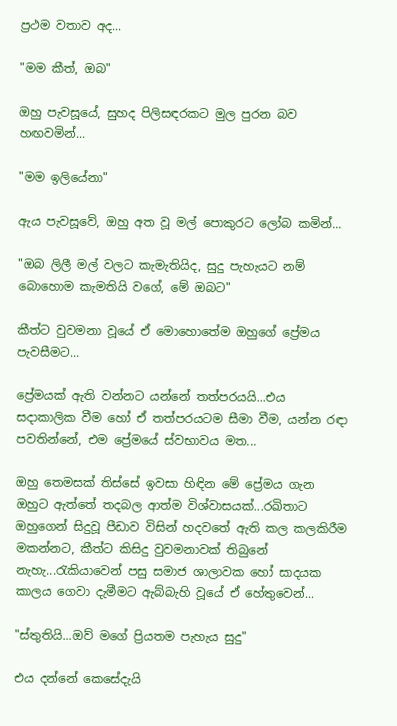ප්‍රථම වතාව අද...

"මම කීත්, ඔබ"

ඔහු පැවසූයේ, සුහද පිලිසඳරකට මුල පුරන බව හඟවමින්...

"මම ඉලියේනා"

ඇය පැවසූවේ, ඔහු අත වූ මල් පොකුරට ලෝබ කමින්...

"ඔබ ලිලී මල් වලට කැමැතියිද, සුදු පැහැයට නම් බොහොම කැමතියි වගේ, මේ ඔබට"

කීත්ට වුවමනා වූයේ ඒ මොහොතේම ඔහුගේ ප්‍රේමය පැවසීමට...

ප්‍රේමයක් ඇති වන්නට යන්නේ තත්පරයයි...එය සදාකාලික වීම හෝ ඒ තත්පරයටම සීමා වීම, යන්න රඳා පවතින්නේ, එම ප්‍රේමයේ ස්වභාවය මත...

ඔහු තෙමසක් තිස්සේ ඉවසා හිඳින මේ ප්‍රේමය ගැන ඔහුට ඇත්තේ තදබල ආත්ම විශ්වාසයක්...රඛිතාට ඔහුගෙන් සිදුවූ පීඩාව විසින් හදවතේ ඇති කල කලකිරීම මකන්නට, කීත්ට කිසිදු වුවමනාවක් තිබුනේ නැහැ...රැකියාවෙන් පසු සමාජ ශාලාවක හෝ සාදයක කාලය ගෙවා දැමීමට ඇබ්බැහි වූයේ ඒ හේතුවෙන්...

"ස්තුතියි...ඔව් මගේ ප්‍රියතම පැහැය සුදු"

එය දන්නේ කෙසේදැයි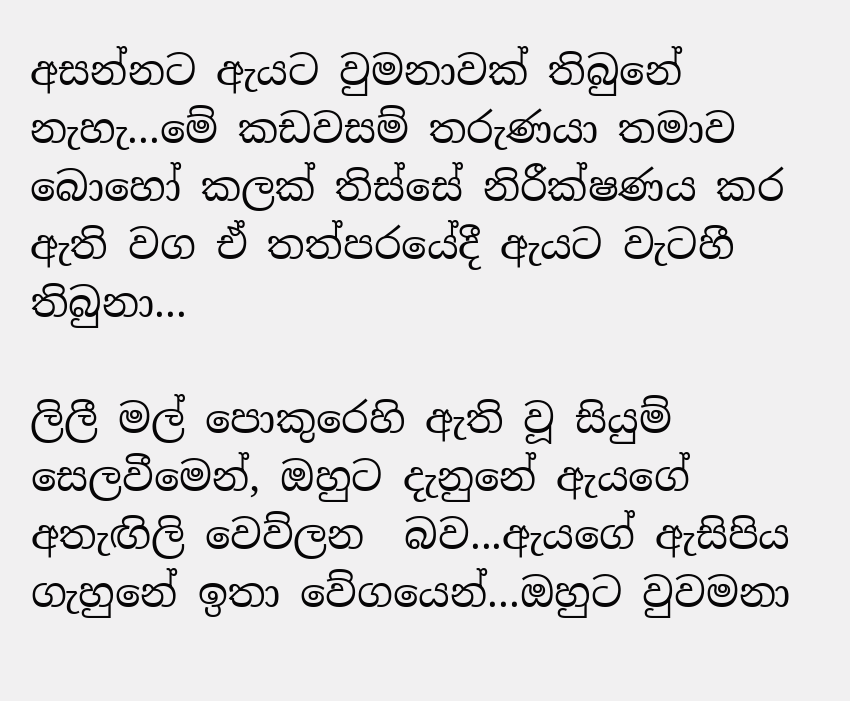අසන්නට ඇයට වුමනාවක් තිබුනේ නැහැ...මේ කඩවසම් තරුණයා තමාව බොහෝ කලක් තිස්සේ නිරීක්ෂණය කර ඇති වග ඒ තත්පරයේදී ඇයට වැටහී තිබුනා...

ලිලී මල් පොකුරෙහි ඇති වූ සියුම් සෙලවීමෙන්, ඔහුට දැනුනේ ඇයගේ අතැඟිලි වෙව්ලන  බව...ඇයගේ ඇසිපිය ගැහුනේ ඉතා වේගයෙන්...ඔහුට වුවමනා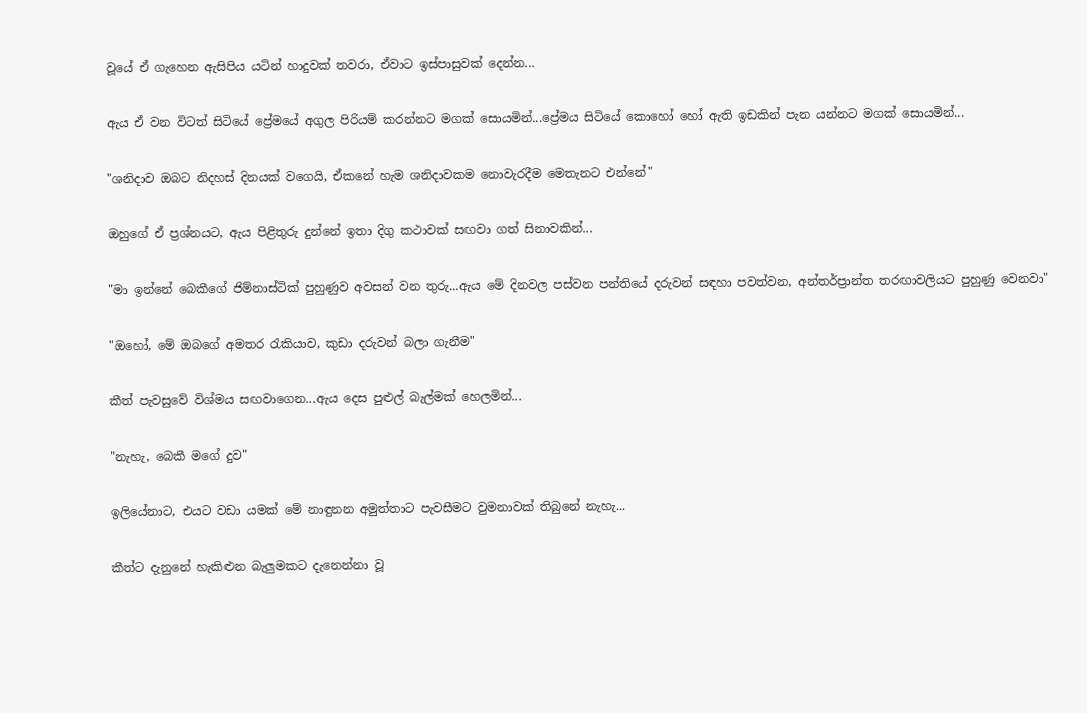වූයේ ඒ ගැහෙන ඇසිපිය යටින් හාදුවක් තවරා, ඒවාට ඉස්පාසුවක් දෙන්න...

ඇය ඒ වන විටත් සිටියේ ප්‍රේමයේ අගුල පිරියම් කරන්නට මගක් සොයමින්...ප්‍රේමය සිටියේ කොහෝ හෝ ඇති ඉඩකින් පැන යන්නට මගක් සොයමින්...

"ශනිදාව ඔබට නිදහස් දිනයක් වගෙයි, ඒකනේ හැම ශනිදාවකම නොවැරදීම මෙතැනට එන්නේ"

ඔහුගේ ඒ ප්‍රශ්නයට, ඇය පිළිතුරු දුන්නේ ඉතා දිගු කථාවක් සඟවා ගත් සිනාවකින්...

"මා ඉන්නේ බෙකීගේ ජිම්නාස්ටික් පුහුණුව අවසන් වන තුරු...ඇය මේ දිනවල පස්වන පන්තියේ දරුවන් සඳහා පවත්වන, අන්තර්ප්‍රාන්ත තරඟාවලියට පුහුණු වෙනවා"

"ඔහෝ, මේ ඔබගේ අමතර රැකියාව, කුඩා දරුවන් බලා ගැනීම"

කීත් පැවසුවේ විශ්මය සඟවාගෙන...ඇය දෙස පුළුල් බැල්මක් හෙලමින්...

"නැහැ, බෙකී මගේ දුව"

ඉලියේනාට, එයට වඩා යමක් මේ නාඳුනන අමුත්තාට පැවසීමට වුමනාවක් තිබුනේ නැහැ...

කීත්ට දැනුනේ හැකිළුන බැලුමකට දැනෙන්නා වූ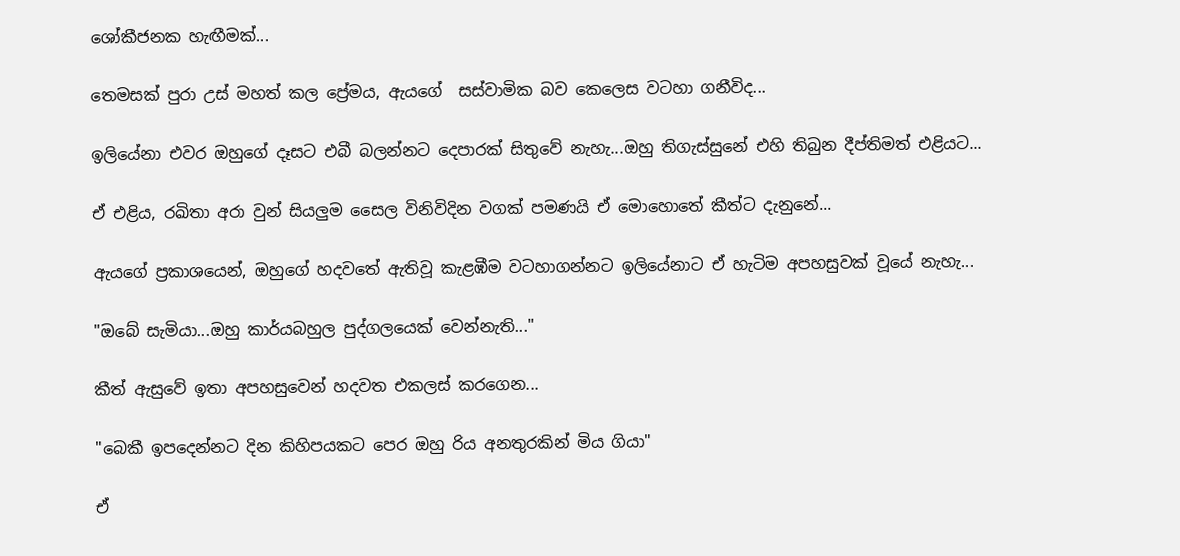ශෝකීජනක හැඟීමක්...

තෙමසක් පුරා උස් මහත් කල ප්‍රේමය, ඇයගේ  සස්වාමික බව කෙලෙස වටහා ගනීවිද...

ඉලියේනා එවර ඔහුගේ දෑසට එබී බලන්නට දෙපාරක් සිතුවේ නැහැ...ඔහු තිගැස්සුනේ එහි තිබුන දීප්තිමත් එළියට...

ඒ එළිය, රඛිතා අරා වුන් සියලුම සෛල විනිවිදින වගක් පමණයි ඒ මොහොතේ කීත්ට දැනුනේ...

ඇයගේ ප්‍රකාශයෙන්, ඔහුගේ හදවතේ ඇතිවූ කැළඹීම වටහාගන්නට ඉලියේනාට ඒ හැටිම අපහසුවක් වූයේ නැහැ...

"ඔබේ සැමියා...ඔහු කාර්යබහුල පුද්ගලයෙක් වෙන්නැති..."

කීත් ඇසුවේ ඉතා අපහසුවෙන් හදවත එකලස් කරගෙන...

"බෙකී ඉපදෙන්නට දින කිහිපයකට පෙර ඔහු රිය අනතුරකින් මිය ගියා"

ඒ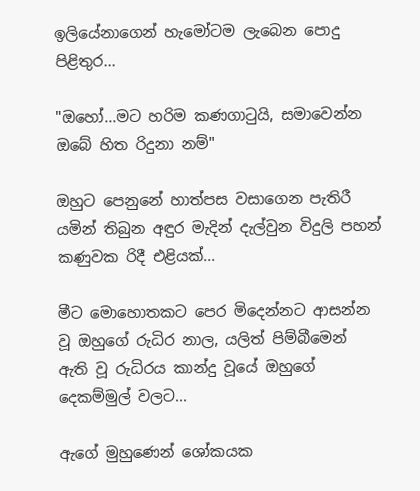ඉලියේනාගෙන් හැමෝටම ලැබෙන පොදු පිළිතුර...

"ඔහෝ...මට හරිම කණගාටුයි, සමාවෙන්න ඔබේ හිත රිදුනා නම්"

ඔහුට පෙනුනේ හාත්පස වසාගෙන පැතිරී යමින් තිබුන අඳුර මැදින් දැල්වුන විදුලි පහන් කණුවක රිදී එළියක්...

මීට මොහොතකට පෙර මිදෙන්නට ආසන්න වූ ඔහුගේ රුධිර නාල, යලිත් පිම්බීමෙන් ඇති වූ රුධිරය කාන්දු වූයේ ඔහුගේ දෙකම්මුල් වලට...

ඇගේ මුහුණෙන් ශෝකයක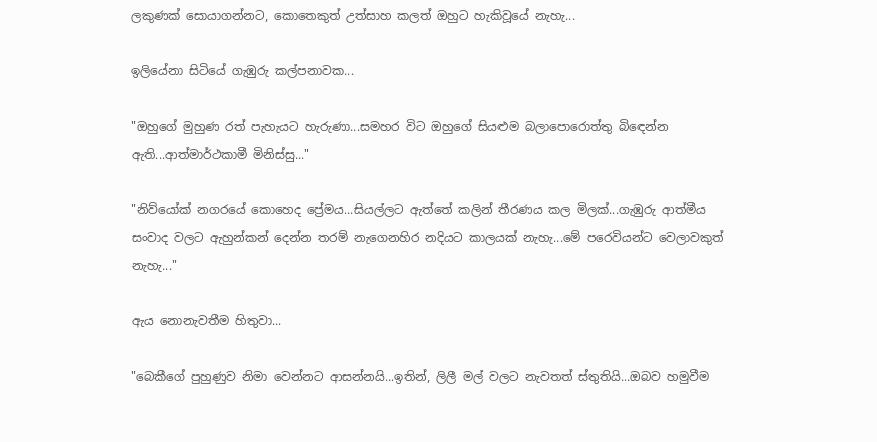ලකුණක් සොයාගන්නට, කොතෙකුත් උත්සාහ කලත් ඔහුට හැකිවූයේ නැහැ...

ඉලියේනා සිටියේ ගැඹුරු කල්පනාවක...

"ඔහුගේ මුහුණ රත් පැහැයට හැරුණා...සමහර විට ඔහුගේ සියළුම බලාපොරොත්තු බිඳෙන්න ඇති...ආත්මාර්ථකාමී මිනිස්සු..."

"නිව්යෝක් නගරයේ කොහෙද ප්‍රේමය...සියල්ලට ඇත්තේ කලින් තීරණය කල මිලක්...ගැඹුරු ආත්මීය සංවාද වලට ඇහුන්කන් දෙන්න තරම් නැගෙනහිර නදියට කාලයක් නැහැ...මේ පරෙවියන්ට වෙලාවකුත් නැහැ..."

ඇය නොනැවතීම හිතුවා...

"බෙකීගේ පුහුණුව නිමා වෙන්නට ආසන්නයි...ඉතින්, ලිලී මල් වලට නැවතත් ස්තුතියි...ඔබව හමුවීම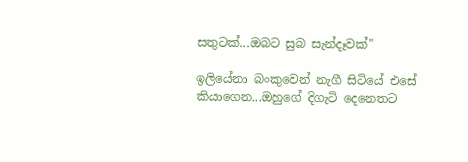සතුටක්...ඔබට සුබ සැන්දෑවක්"

ඉලියේනා බංකුවෙන් නැගී සිටියේ එසේ කියාගෙන...ඔහුගේ දිගැටි දෙනෙතට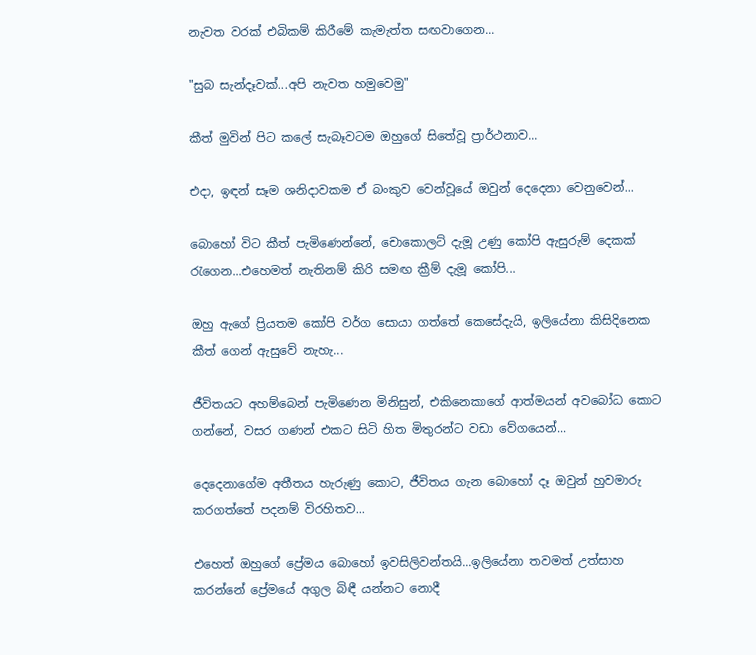නැවත වරක් එබිකම් කිරීමේ කැමැත්ත සඟවාගෙන...

"සුබ සැන්දෑවක්...අපි නැවත හමුවෙමු"

කීත් මුවින් පිට කලේ සැබෑවටම ඔහුගේ සිතේවූ ප්‍රාර්ථනාව...

එදා, ඉඳන් සෑම ශනිදාවකම ඒ බංකුව වෙන්වූයේ ඔවුන් දෙදෙනා වෙනුවෙන්...

බොහෝ විට කීත් පැමිණෙන්නේ, චොකොලට් දැමූ උණු කෝපි ඇසුරුම් දෙකක් රැගෙන...එහෙමත් නැතිනම් කිරි සමඟ ක්‍රීම් දැමූ කෝපි...

ඔහු ඇගේ ප්‍රියතම කෝපි වර්ග සොයා ගත්තේ කෙසේදැයි, ඉලියේනා කිසිදිනෙක කීත් ගෙන් ඇසුවේ නැහැ...

ජීවිතයට අහම්බෙන් පැමිණෙන මිනිසුන්, එකිනෙකාගේ ආත්මයන් අවබෝධ කොට ගන්නේ, වසර ගණන් එකට සිටි හිත මිතුරන්ට වඩා වේගයෙන්...

දෙදෙනාගේම අතීතය හැරුණු කොට, ජීවිතය ගැන බොහෝ දෑ ඔවුන් හුවමාරු කරගත්තේ පදනම් විරහිතව...

එහෙත් ඔහුගේ ප්‍රේමය බොහෝ ඉවසිලිවන්තයි...ඉලියේනා තවමත් උත්සාහ කරන්නේ ප්‍රේමයේ අගුල බිඳී යන්නට නොදී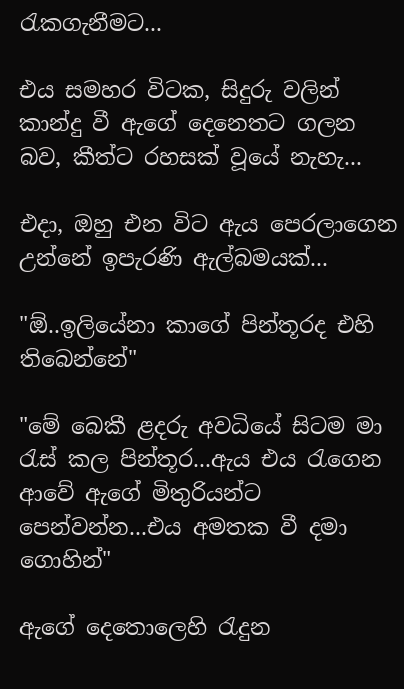රැකගැනීමට...

එය සමහර විටක, සිදුරු වලින් කාන්දු වී ඇගේ දෙනෙතට ගලන බව, කීත්ට රහසක් වූයේ නැහැ...

එදා, ඔහු එන විට ඇය පෙරලාගෙන උන්නේ ඉපැරණි ඇල්බමයක්...

"ඕ..ඉලියේනා කාගේ පින්තූරද එහි තිබෙන්නේ"

"මේ බෙකී ළදරු අවධියේ සිටම මා රැස් කල පින්තූර...ඇය එය රැගෙන ආවේ ඇගේ මිතුරියන්ට පෙන්වන්න...එය අමතක වී දමා ගොහින්"

ඇගේ දෙතොලෙහි රැදුන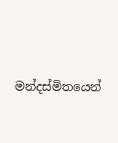මන්දස්මිතයෙන්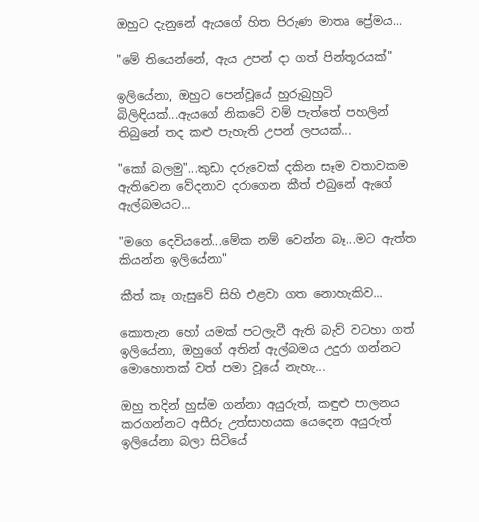ඔහුට දැනුනේ ඇයගේ හිත පිරුණ මාතෘ ප්‍රේමය...

"මේ තියෙන්නේ, ඇය උපන් දා ගත් පින්තූරයක්"

ඉලියේනා, ඔහුට පෙන්වූයේ හුරුබුහුටි බිලිඳියක්...ඇයගේ නිකටේ වම් පැත්තේ පහලින් තිබුනේ තද කළු පැහැති උපන් ලපයක්...

"කෝ බලමු"...කුඩා දරුවෙක් දකින සෑම වතාවකම ඇතිවෙන වේදනාව දරාගෙන කීත් එබුනේ ඇගේ ඇල්බමයට...

"මගෙ දෙවියනේ...මේක නම් වෙන්න බෑ...මට ඇත්ත කියන්න ඉලියේනා"

කීත් කෑ ගැසුවේ සිහි එළවා ගත නොහැකිව...

කොතැන හෝ යමක් පටලැවී ඇති බැව් වටහා ගත් ඉලියේනා, ඔහුගේ අතින් ඇල්බමය උදුරා ගන්නට මොහොතක් වත් පමා වූයේ නැහැ...

ඔහු තදින් හුස්ම ගන්නා අයුරුත්, කඳුළු පාලනය කරගන්නට අසීරු උත්සාහයක යෙදෙන අයුරුත් ඉලියේනා බලා සිටියේ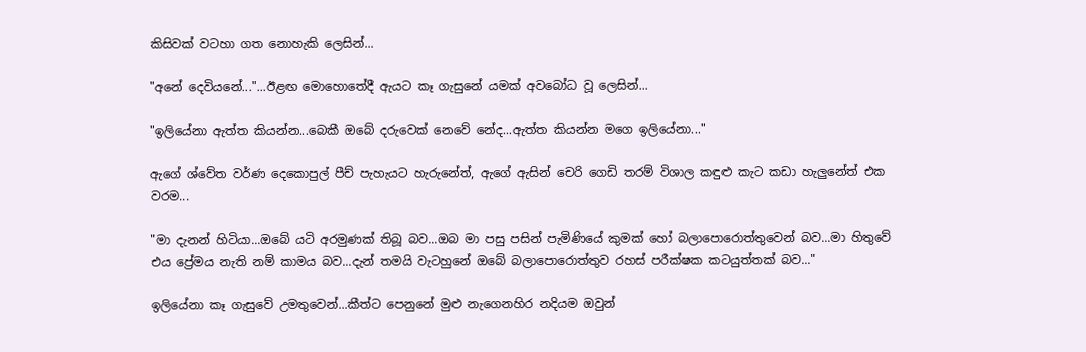කිසිවක් වටහා ගත නොහැකි ලෙසින්...

"අනේ දෙවියනේ..."...ඊළඟ මොහොතේදී ඇයට කෑ ගැසුනේ යමක් අවබෝධ වූ ලෙසින්...

"ඉලියේනා ඇත්ත කියන්න...බෙකී ඔබේ දරුවෙක් නෙවේ නේද...ඇත්ත කියන්න මගෙ ඉලියේනා..."

ඇගේ ශ්වේත වර්ණ දෙකොපුල් පීච් පැහැයට හැරුනේත්, ඇගේ ඇසින් චෙරි ගෙඩි තරම් විශාල කඳුළු කැට කඩා හැලුනේත් එක වරම...

"මා දැනන් හිටියා...ඔබේ යටි අරමුණක් තිබූ බව...ඔබ මා පසු පසින් පැමිණියේ කුමක් හෝ බලාපොරොත්තුවෙන් බව...මා හිතුවේ එය ප්‍රේමය නැති නම් කාමය බව...දැන් තමයි වැටහුනේ ඔබේ බලාපොරොත්තුව රහස් පරීක්ෂක කටයුත්තක් බව..."

ඉලියේනා කෑ ගැසුවේ උමතුවෙන්...කීත්ට පෙනුනේ මුළු නැගෙනහිර නදියම ඔවුන්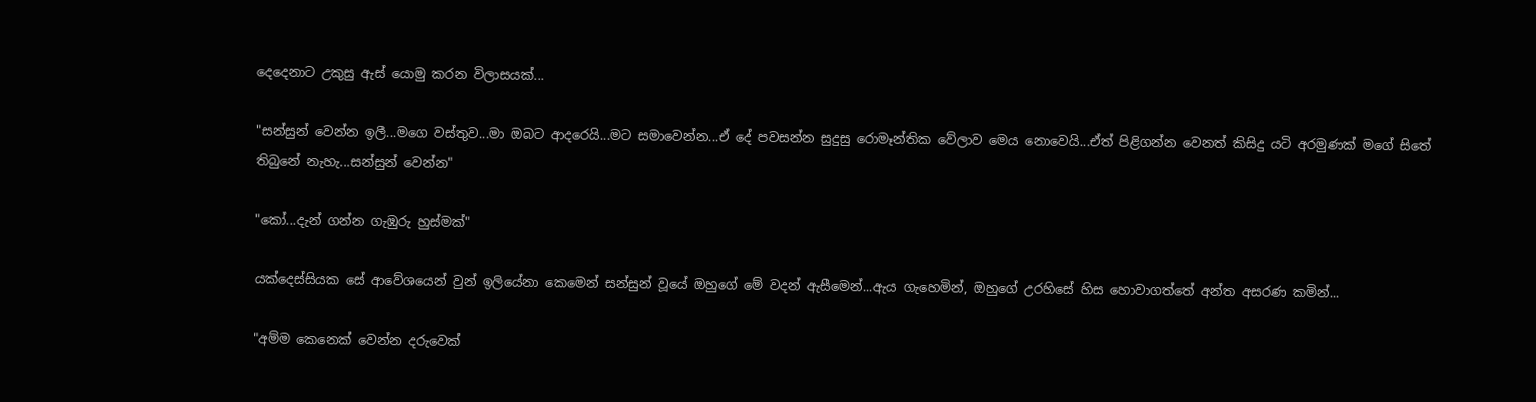දෙදෙනාට උකුසු ඇස් යොමු කරන විලාසයක්...

"සන්සුන් වෙන්න ඉලී...මගෙ වස්තුව...මා ඔබට ආදරෙයි...මට සමාවෙන්න...ඒ දේ පවසන්න සුදුසු රොමෑන්තික වේලාව මෙය නොවෙයි...ඒත් පිළිගන්න වෙනත් කිසිදු යටි අරමුණක් මගේ සිතේ තිබුනේ නැහැ...සන්සුන් වෙන්න"

"කෝ...දැන් ගන්න ගැඹුරු හුස්මක්"

යක්දෙස්සියක සේ ආවේශයෙන් වුන් ඉලියේනා කෙමෙන් සන්සුන් වූයේ ඔහුගේ මේ වදන් ඇසීමෙන්...ඇය ගැහෙමින්, ඔහුගේ උරහිසේ හිස හොවාගත්තේ අන්ත අසරණ කමින්...

"අම්ම කෙනෙක් වෙන්න දරුවෙක්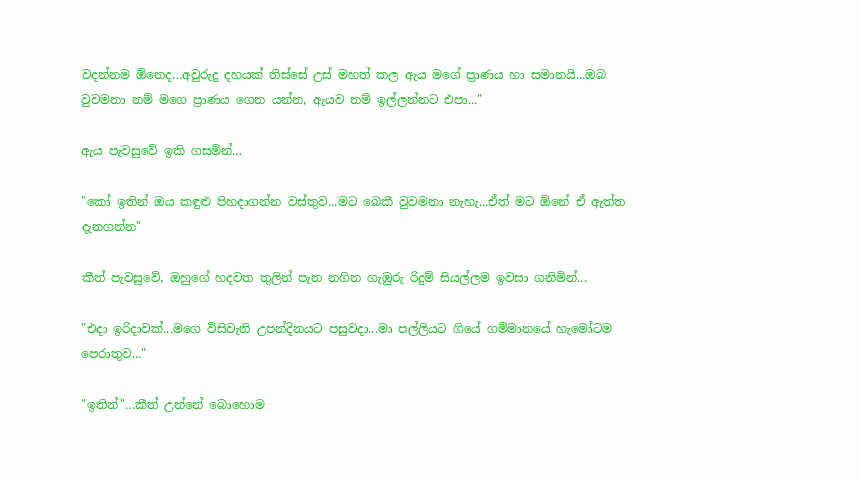වදන්නම ඕනෙද...අවුරුදු දහයක් තිස්සේ උස් මහත් කල ඇය මගේ ප්‍රාණය හා සමානයි...ඔබ වුවමනා නම් මගෙ ප්‍රාණය ගෙන යන්න, ඇයව නම් ඉල්ලන්නට එපා..."

ඇය පැවසුවේ ඉකි ගසමින්...

"කෝ ඉතින් ඔය කඳුළු පිහදාගන්න වස්තුව...මට බෙකී වුවමනා නැහැ...ඒත් මට ඕනේ ඒ ඇත්ත දැනගන්න"

කීත් පැවසුවේ, ඔහුගේ හදවත තුලින් පැන නගින ගැඹුරු රිදුම් සියල්ලම ඉවසා ගනිමින්...

"එදා ඉරිදාවක්...මගෙ විසිවැනි උපන්දිනයට පසුවදා...මා පල්ලියට ගියේ ගම්මානයේ හැමෝටම පෙරාතුව..."

"ඉතින්"...කීත් උන්නේ බොහොම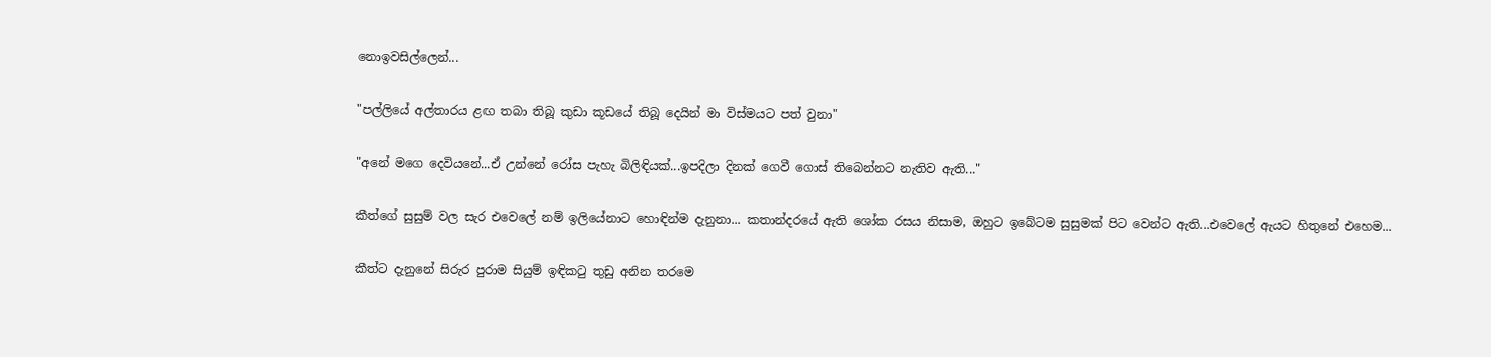නොඉවසිල්ලෙන්...

"පල්ලියේ අල්තාරය ළඟ තබා තිබූ කුඩා කූඩයේ තිබූ දෙයින් මා විස්මයට පත් වුනා"

"අනේ මගෙ දෙවියනේ...ඒ උන්නේ රෝස පැහැ බිලිඳියක්...ඉපදිලා දිනක් ගෙවී ගොස් තිබෙන්නට නැතිව ඇති..."

කීත්ගේ සුසුම් වල සැර එවෙලේ නම් ඉලියේනාට හොඳින්ම දැනුනා... කතාන්දරයේ ඇති ශෝක රසය නිසාම, ඔහුට ඉබේටම සුසුමක් පිට වෙන්ට ඇති...එවෙලේ ඇයට හිතුනේ එහෙම...

කීත්ට දැනුනේ සිරුර පුරාම සියුම් ඉඳිකටු තුඩු අනින තරමෙ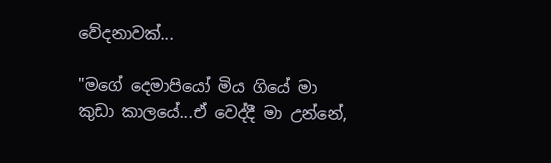වේදනාවක්...

"මගේ දෙමාපියෝ මිය ගියේ මා කුඩා කාලයේ...ඒ වෙද්දී මා උන්නේ,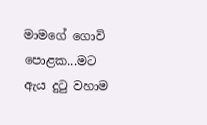මාමගේ ගොවි පොළක...මට ඇය දුටු වහාම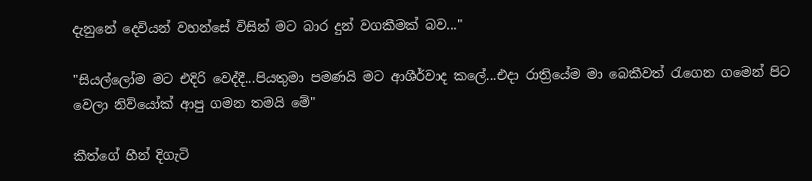දැනුනේ දෙවියන් වහන්සේ විසින් මට බාර දුන් වගකීමක් බව..."

"සියල්ලෝම මට එදිරි වෙද්දී...පියතුමා පමණයි මට ආශීර්වාද කලේ...එදා රාත්‍රියේම මා බෙකීවත් රැගෙන ගමෙන් පිට වෙලා නිව්යෝක් ආපු ගමන තමයි මේ"

කීත්ගේ හීන් දිගැටි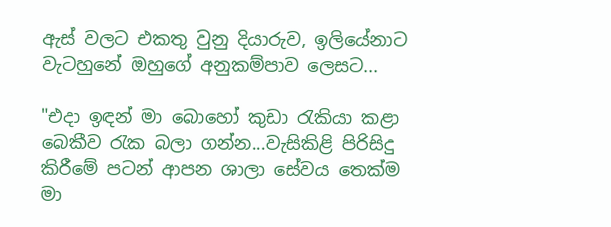ඇස් වලට එකතු වුනු දියාරුව, ඉලියේනාට වැටහුනේ ඔහුගේ අනුකම්පාව ලෙසට...

"එදා ඉඳන් මා බොහෝ කුඩා රැකියා කළා බෙකීව රැක බලා ගන්න...වැසිකිළි පිරිසිදු කිරීමේ පටන් ආපන ශාලා සේවය තෙක්ම මා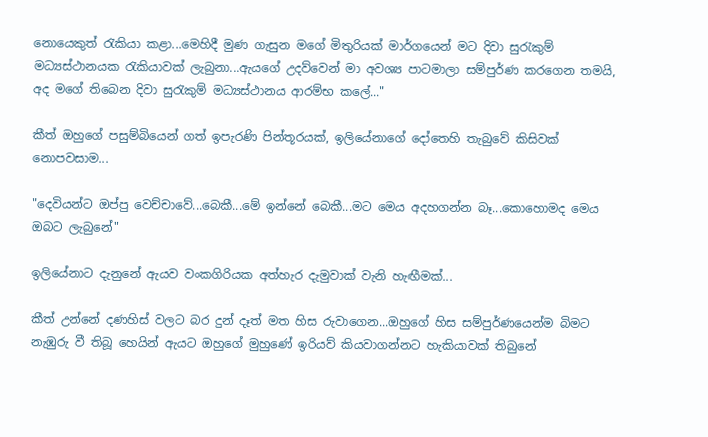නොයෙකුත් රැකියා කළා...මෙහිදී මුණ ගැසුන මගේ මිතුරියක් මාර්ගයෙන් මට දිවා සුරැකුම් මධ්‍යස්ථානයක රැකියාවක් ලැබුනා...ඇයගේ උදව්වෙන් මා අවශ්‍ය පාටමාලා සම්පුර්ණ කරගෙන තමයි, අද මගේ තිබෙන දිවා සුරැකුම් මධ්‍යස්ථානය ආරම්භ කලේ..."

කීත් ඔහුගේ පසුම්බියෙන් ගත් ඉපැරණි පින්තූරයක්, ඉලියේනාගේ දෝතෙහි තැබුවේ කිසිවක් නොපවසාම...

"දෙවියන්ට ඔප්පු වෙච්චාවේ...බෙකී...මේ ඉන්නේ බෙකී...මට මෙය අදහගන්න බෑ...කොහොමද මෙය ඔබට ලැබුනේ"

ඉලියේනාට දැනුනේ ඇයව වංකගිරියක අත්හැර දැමුවාක් වැනි හැඟීමක්...

කීත් උන්නේ දණහිස් වලට බර දුන් දෑත් මත හිස රුවාගෙන...ඔහුගේ හිස සම්පුර්ණයෙන්ම බිමට නැඹුරු වී තිබූ හෙයින් ඇයට ඔහුගේ මුහුණේ ඉරියව් කියවාගන්නට හැකියාවක් තිබුනේ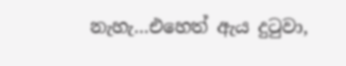නැහැ...එහෙත් ඇය දුටුවා,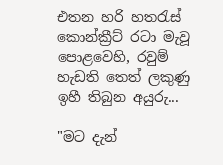එතන හරි හතරැස් කොන්ක්‍රීට් රටා මැවූ පොළවෙහි, රවුම් හැඩති තෙත් ලකුණු ඉහී තිබුන අයුරු...

"මට දැන්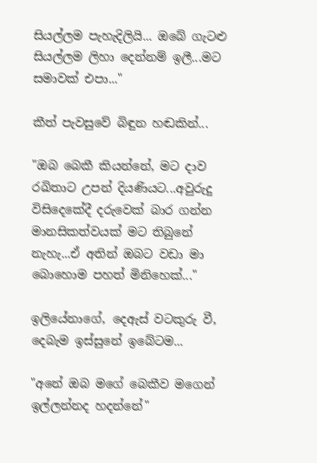සියල්ලම පැහැදිලියි... ඔබේ ගැටළු සියල්ලම ලිහා දෙන්නම් ඉලී...මට සමාවක් එපා..."

කීත් පැවසුවේ බිඳුන හඬකින්...

"ඔබ බෙකී කියන්නේ, මට දාව රඛිතාට උපන් දියණියට...අවුරුදු විසිදෙකේදී දරුවෙක් බාර ගන්න මානසිකත්වයක් මට තිබුනේ නැහැ...ඒ අතින් ඔබට වඩා මා බොහොම පහත් මිනිහෙක්..."

ඉලියේනාගේ, දෙඇස් වටකුරු වී, දෙබැම ඉස්සුනේ ඉබේටම...

"අනේ ඔබ මගේ බෙකීව මගෙන් ඉල්ලන්නද හදන්නේ"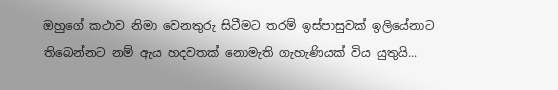ඔහුගේ කථාව නිමා වෙනතුරු සිටීමට තරම් ඉස්පාසුවක් ඉලියේනාට තිබෙන්නට නම් ඇය හදවතක් නොමැති ගැහැණියක් විය යුතුයි...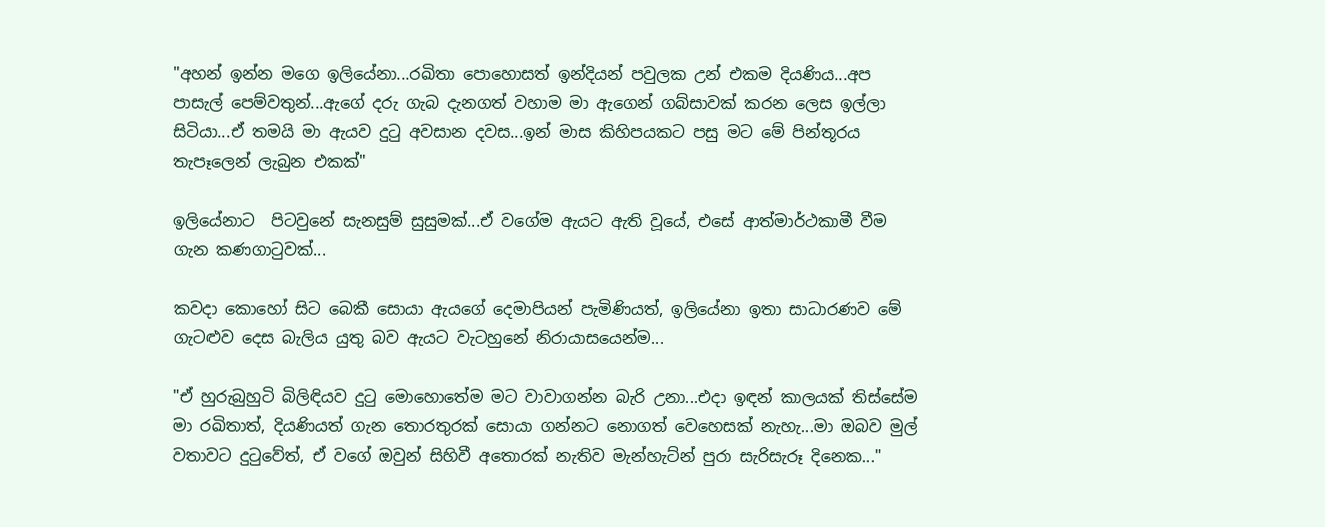"අහන් ඉන්න මගෙ ඉලියේනා...රඛිතා පොහොසත් ඉන්දියන් පවුලක උන් එකම දියණිය...අප පාසැල් පෙම්වතුන්...ඇගේ දරු ගැබ දැනගත් වහාම මා ඇගෙන් ගබ්සාවක් කරන ලෙස ඉල්ලා සිටියා...ඒ තමයි මා ඇයව දුටු අවසාන දවස...ඉන් මාස කිහිපයකට පසු මට මේ පින්තූරය තැපෑලෙන් ලැබුන එකක්"

ඉලියේනාට  පිටවුනේ සැනසුම් සුසුමක්...ඒ වගේම ඇයට ඇති වූයේ, එසේ ආත්මාර්ථකාමී වීම ගැන කණගාටුවක්...

කවදා කොහෝ සිට බෙකී සොයා ඇයගේ දෙමාපියන් පැමිණියත්, ඉලියේනා ඉතා සාධාරණව මේ ගැටළුව දෙස බැලිය යුතු බව ඇයට වැටහුනේ නිරායාසයෙන්ම...

"ඒ හුරුබුහුටි බිලිඳියව දුටු මොහොතේම මට වාවාගන්න බැරි උනා...එදා ඉඳන් කාලයක් තිස්සේම මා රඛිතාත්, දියණියත් ගැන තොරතුරක් සොයා ගන්නට නොගත් වෙහෙසක් නැහැ...මා ඔබව මුල් වතාවට දුටුවේත්, ඒ වගේ ඔවුන් සිහිවී අතොරක් නැතිව මැන්හැට්න් පුරා සැරිසැරූ දිනෙක..."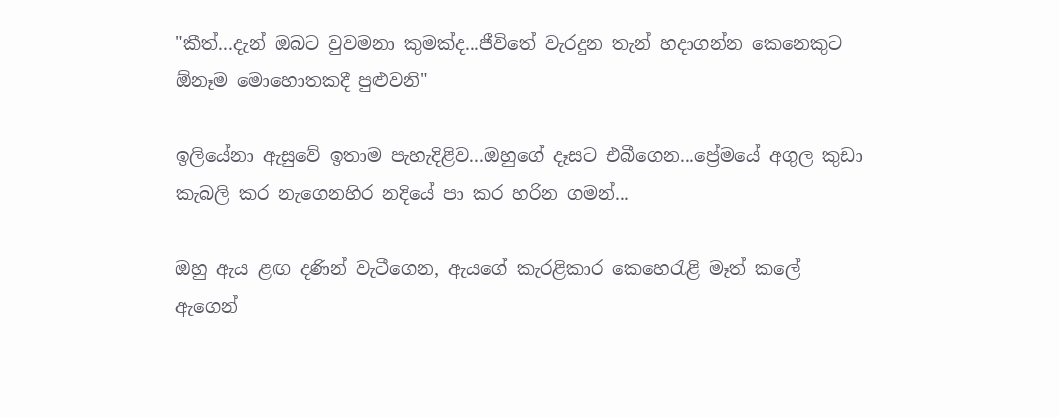"කීත්...දැන් ඔබට වුවමනා කුමක්ද...ජීවිතේ වැරදුන තැන් හදාගන්න කෙනෙකුට ඕනෑම මොහොතකදී පුළුවනි"

ඉලියේනා ඇසුවේ ඉතාම පැහැදිළිව...ඔහුගේ දෑසට එබීගෙන...ප්‍රේමයේ අගුල කුඩා කැබලි කර නැගෙනහිර නදියේ පා කර හරින ගමන්...

ඔහු ඇය ළඟ දණින් වැටීගෙන, ඇයගේ කැරළිකාර කෙහෙරැළි මෑත් කලේ ඇගෙන්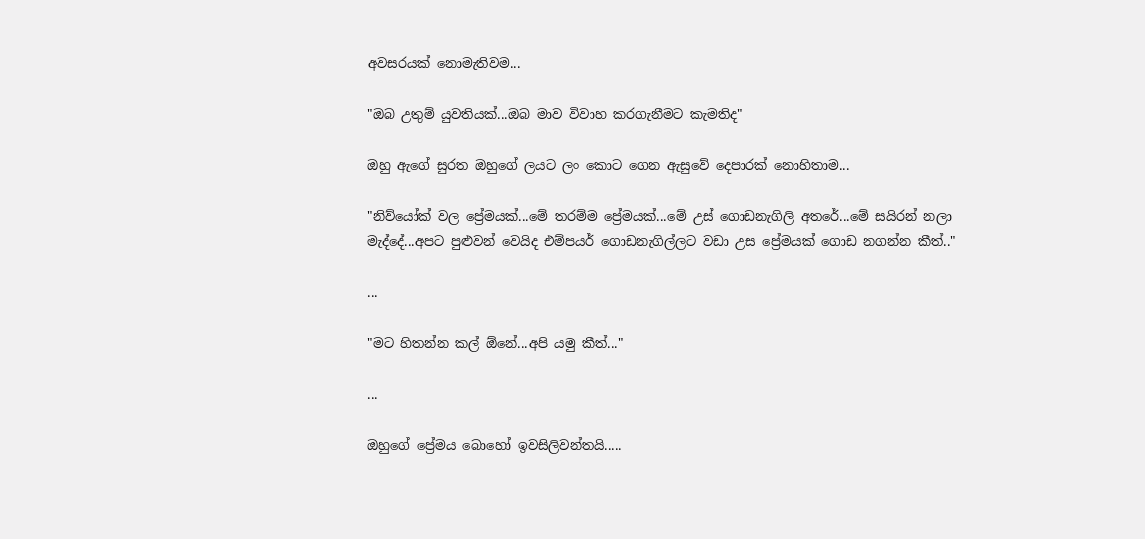අවසරයක් නොමැතිවම...

"ඔබ උතුම් යුවතියක්...ඔබ මාව විවාහ කරගැනීමට කැමතිද"

ඔහු ඇගේ සුරත ඔහුගේ ලයට ලං කොට ගෙන ඇසුවේ දෙපාරක් නොහිතාම...

"නිව්යෝක් වල ප්‍රේමයක්...මේ තරම්ම ප්‍රේමයක්...මේ උස් ගොඩනැගිලි අතරේ...මේ සයිරන් නලා මැද්දේ...අපට පුළුවන් වෙයිද එම්පයර් ගොඩනැගිල්ලට වඩා උස ප්‍රේමයක් ගොඩ නගන්න කීත්.."

...

"මට හිතන්න කල් ඕනේ...අපි යමු කීත්..."

...

ඔහුගේ ප්‍රේමය බොහෝ ඉවසිලිවන්තයි.....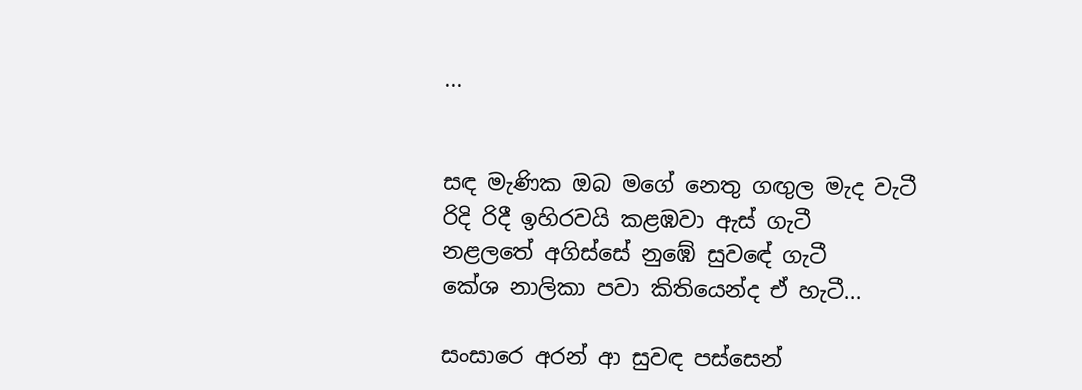...


සඳ මැණික ඔබ මගේ නෙතු ගඟුල මැද වැටී
රිදි රිදී ඉහිරවයි කළඹවා ඇස් ගැටී
නළලතේ අගිස්සේ නුඹේ සුවඳේ ගැටී
කේශ නාලිකා පවා කිතියෙන්ද ඒ හැටී...

සංසාරෙ අරන් ආ සුවඳ පස්සෙන්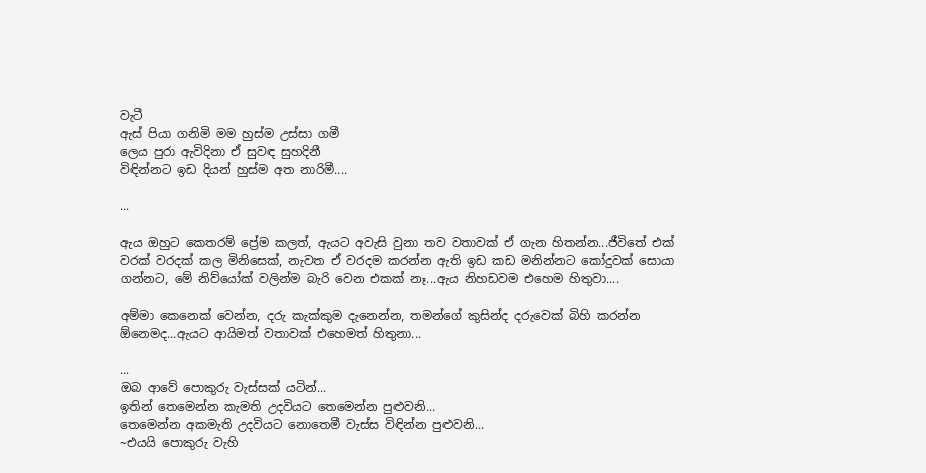වැටී
ඇස් පියා ගනිමි මම හුස්ම උස්සා ගමී
ලෙය පුරා ඇවිදිනා ඒ සුවඳ සුහදිනී
විඳින්නට ඉඩ දියන් හුස්ම අත නාරිමී....

...

ඇය ඔහුට කෙතරම් ප්‍රේම කලත්, ඇයට අවැසි වුනා තව වතාවක් ඒ ගැන හිතන්න...ජීවිතේ එක් වරක් වරදක් කල මිනිසෙක්, නැවත ඒ වරදම කරන්න ඇති ඉඩ කඩ මනින්නට කෝදුවක් සොයා ගන්නට, මේ නිව්යෝක් වලින්ම බැරි වෙන එකක් නෑ...ඇය නිහඩවම එහෙම හිතුවා....

අම්මා කෙනෙක් වෙන්න, දරු කැක්කුම දැනෙන්න, තමන්ගේ කුසින්ද දරුවෙක් බිහි කරන්න ඕනෙමද...ඇයට ආයිමත් වතාවක් එහෙමත් හිතුනා...

...
ඔබ ආවේ පොකුරු වැස්සක් යටින්...
ඉතින් තෙමෙන්න කැමති උදවියට තෙමෙන්න පුළුවනි...
තෙමෙන්න අකමැති උදවියට නොතෙමී වැස්ස විඳින්න පුළුවනි...
~එයයි පොකුරු වැහි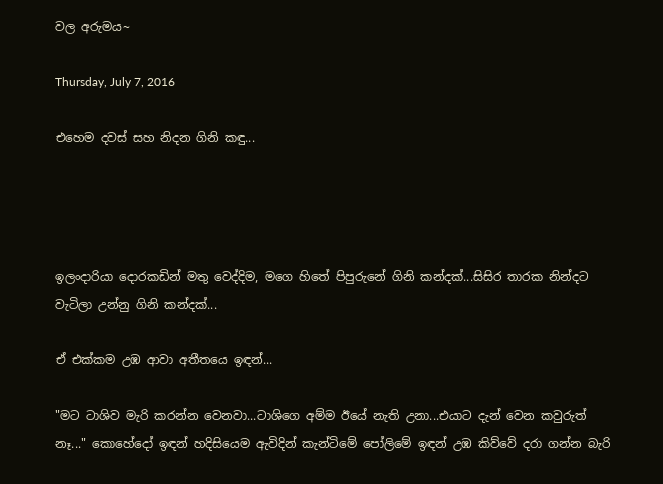වල අරුමය~

Thursday, July 7, 2016

එහෙම දවස් සහ නිදන ගිනි කඳු...




ඉලංදාරියා දොරකඩින් මතු වෙද්දිම, මගෙ හිතේ පිපුරුනේ ගිනි කන්දක්...සිසිර තාරක නින්දට වැටිලා උන්නු ගිනි කන්දක්...

ඒ එක්කම උඹ ආවා අතීතයෙ ඉඳන්...

"මට ටාශිව මැරි කරන්න වෙනවා...ටාශිගෙ අම්ම ඊයේ නැති උනා...එයාට දැන් වෙන කවුරුත් නෑ..." කොහේදෝ ඉඳන් හදිසියෙම ඇවිදින් කැන්ටිමේ පෝලිමේ ඉඳන් උඹ කිව්වේ දරා ගන්න බැරි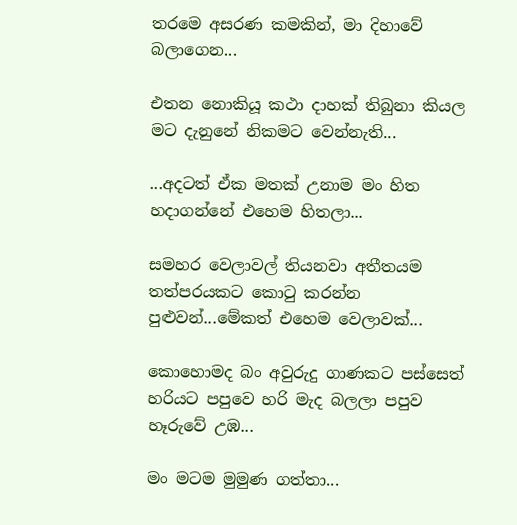තරමෙ අසරණ කමකින්, මා දිහාවේ බලාගෙන...

එතන නොකියූ කථා දාහක් තිබුනා කියල මට දැනුනේ නිකමට වෙන්නැති...

...අදටත් ඒක මතක් උනාම මං හිත හදාගන්නේ එහෙම හිතලා...

සමහර වෙලාවල් තියනවා අතීතයම තත්පරයකට කොටු කරන්න පුළුවන්...මේකත් එහෙම වෙලාවක්...

කොහොමද බං අවුරුදු ගාණකට පස්සෙත් හරියට පපුවෙ හරි මැද බලලා පපුව හෑරුවේ උඹ...

මං මටම මුමුණ ගත්තා...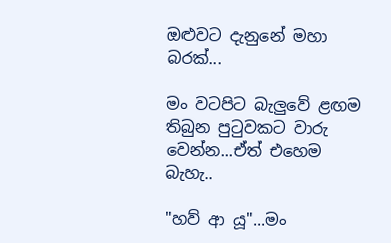ඔළුවට දැනුනේ මහා බරක්...

මං වටපිට බැලුවේ ළඟම තිබුන පුටුවකට වාරු වෙන්න...ඒත් එහෙම බැහැ..

"හව් ආ යූ"...මං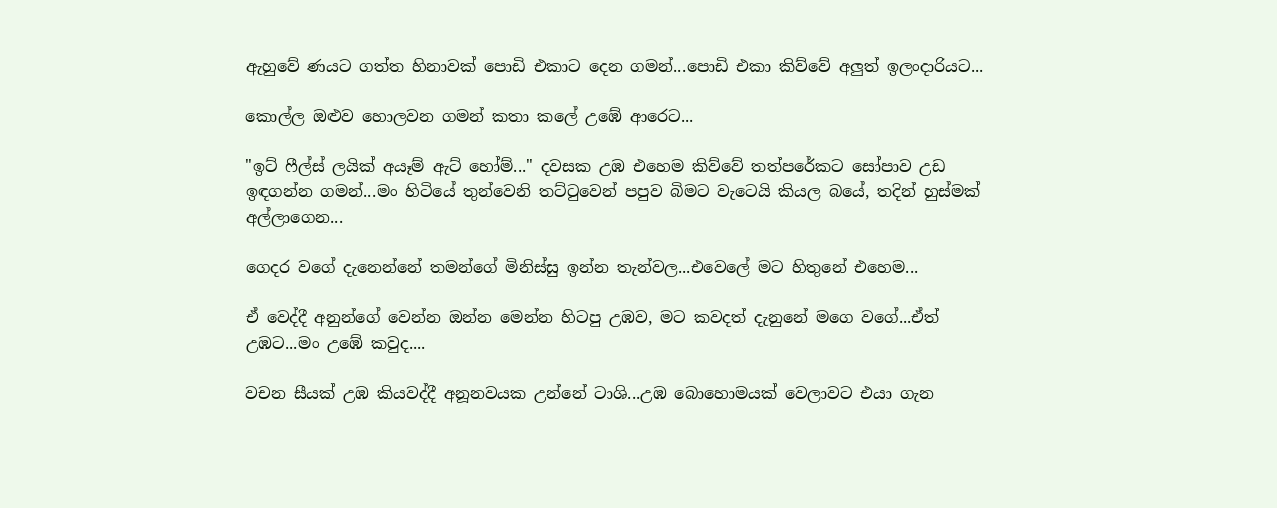ඇහුවේ ණයට ගත්ත හිනාවක් පොඩි එකාට දෙන ගමන්...පොඩි එකා කිව්වේ අලුත් ඉලංදාරියට...

කොල්ල ඔළුව හොලවන ගමන් කතා කලේ උඹේ ආරෙට...

"ඉට් ෆීල්ස් ලයික් අයෑම් ඇට් හෝම්..." දවසක උඹ එහෙම කිව්වේ තත්පරේකට සෝපාව උඩ ඉඳගන්න ගමන්...මං හිටියේ තුන්වෙනි තට්ටුවෙන් පපුව බිමට වැටෙයි කියල බයේ, තදින් හුස්මක් අල්ලාගෙන...

ගෙදර වගේ දැනෙන්නේ තමන්ගේ මිනිස්සු ඉන්න තැන්වල...එවෙලේ මට හිතුනේ එහෙම...

ඒ වෙද්දී අනුන්ගේ වෙන්න ඔන්න මෙන්න හිටපු උඹව, මට කවදත් දැනුනේ මගෙ වගේ...ඒත් උඹට...මං උඹේ කවුද....

වචන සීයක් උඹ කියවද්දී අනූනවයක උන්නේ ටාශි...උඹ බොහොමයක් වෙලාවට එයා ගැන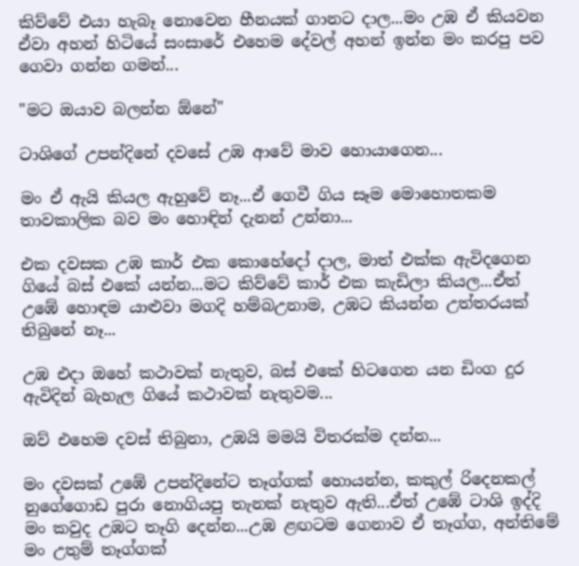කිව්වේ එයා හැබෑ නොවෙන හීනයක් ගානට දාල...මං උඹ ඒ කියවන ඒවා අහන් හිටියේ සංසාරේ එහෙම දේවල් අහන් ඉන්න මං කරපු පව ගෙවා ගන්න ගමන්...

"මට ඔයාව බලන්න ඕනේ"

ටාශිගේ උපන්දිනේ දවසේ උඹ ආවේ මාව හොයාගෙන...

මං ඒ ඇයි කියල ඇහුවේ නෑ...ඒ ගෙවී ගිය සෑම මොහොතකම තාවකාලික බව මං හොඳින් දැනන් උන්නා...

එක දවසක උඹ කාර් එක කොහේදෝ දාල, මාත් එක්ක ඇවිදගෙන ගියේ බස් එකේ යන්න...මට කිව්වේ කාර් එක කැඩිලා කියල...ඒත් උඹේ හොඳම යාළුවා මගදි හම්බඋනාම, උඹට කියන්න උත්තරයක් තිබුනේ නෑ...

උඹ එදා ඔහේ කථාවක් නැතුව, බස් එකේ හිටගෙන යන ඩිංග දුර ඇවිදින් බැහැල ගියේ කථාවක් නැතුවම...

ඔව් එහෙම දවස් තිබුනා, උඹයි මමයි විතරක්ම දන්න...

මං දවසක් උඹේ උපන්දිනේට තෑග්ගක් හොයන්න, කකුල් රිදෙනකල් නුගේගොඩ පුරා නොගියපු තැනක් නැතුව ඇති...ඒත් උඹේ ටාශි ඉද්දි මං කවුද උඹට තෑගි දෙන්න...උඹ ළඟටම ගෙනාව ඒ තෑග්ග, අන්තිමේ මං උතුම් තෑග්ගක්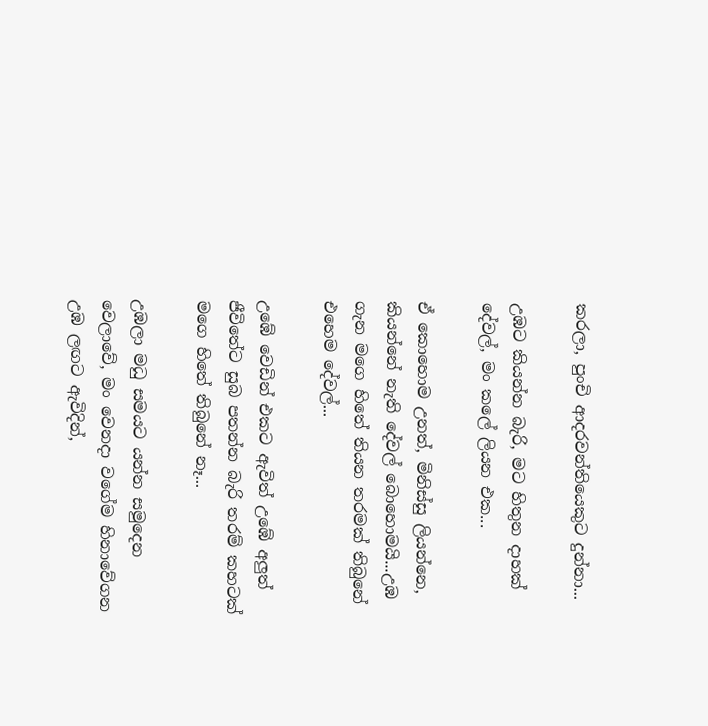කරලා, පුංචි ආදරවන්තියෙකුට දුන්නා...

උඹට කියන්න බැරි, මට හිතුන දාහක් දේවල්, මං කලේ ලියන එක...

ඒ කොහොම උනත්, මිනිස්සු ලියන්නෙ, කියන්නේ නැති දේවල් බොහොමයි...උඹ ගැන මගෙ හිතේ තියන තරමක් තිබුනේ එහෙම දේවල්...

උඹේ වෙඩින් එකට ඇවිත් උඹේ අලුත් ජීවිතේට සුබ පතන්න බැරි තරම් කහටක් මගෙ හිතේ තිබුනේ නෑ...

උඹලා මධු සමයට යන්න සමුදෙන වෙලාවේ, මං වෙනදා වගේම හිනාවේගන උඹ ලඟට ඇවිදින්,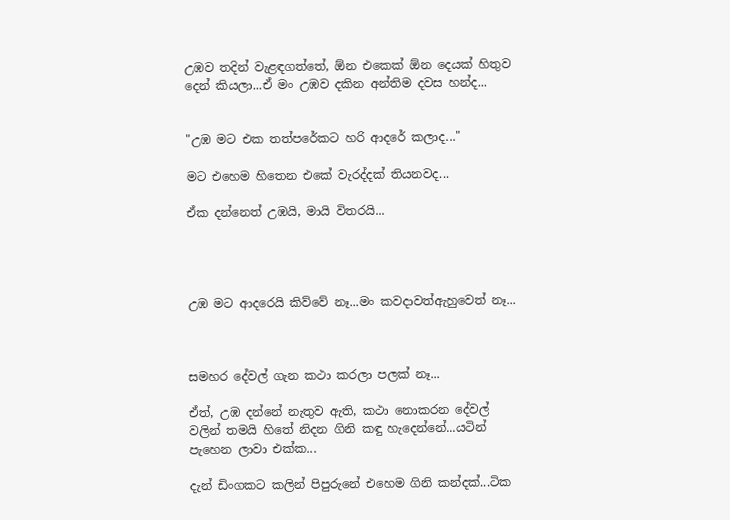උඹව තදින් වැළඳගත්තේ, ඕන එකෙක් ඕන දෙයක් හිතුව දෙන් කියලා...ඒ මං උඹව දකින අන්තිම දවස හන්ද...


"උඹ මට එක තත්පරේකට හරි ආදරේ කලාද..."

මට එහෙම හිතෙන එකේ වැරද්දක් තියනවද...

ඒක දන්නෙත් උඹයි, මායි විතරයි...




උඹ මට ආදරෙයි කිව්වේ නෑ...මං කවදාවත්ඇහුවෙත් නෑ...



සමහර දේවල් ගැන කථා කරලා පලක් නෑ...

ඒත්, උඹ දන්නේ නැතුව ඇති, කථා නොකරන දේවල් වලින් තමයි හිතේ නිදන ගිනි කඳු හැදෙන්නේ...යටින්
පැහෙන ලාවා එක්ක...

දැන් ඩිංගකට කලින් පිපුරුනේ එහෙම ගිනි කන්දක්...ටික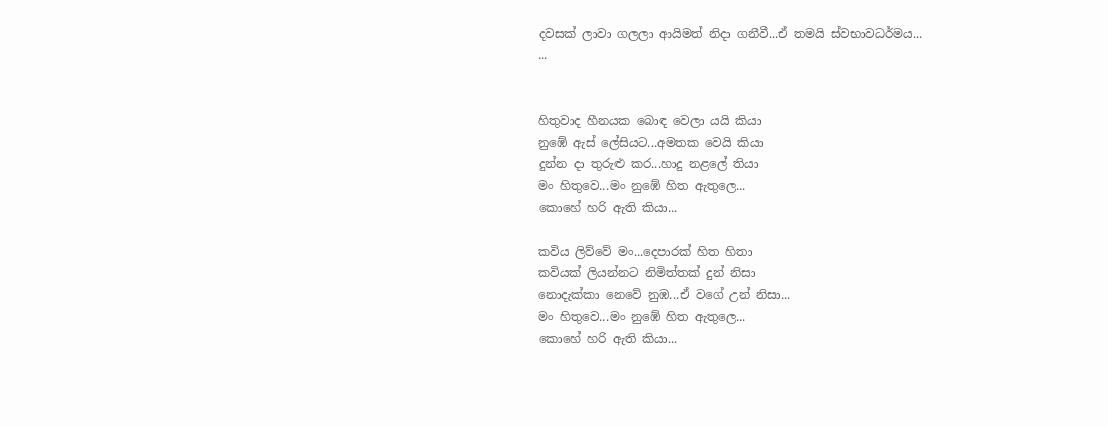දවසක් ලාවා ගලලා ආයිමත් නිදා ගනීවී...ඒ තමයි ස්වභාවධර්මය...
...


හිතුවාද හීනයක බොඳ වෙලා යයි කියා
නුඹේ ඇස් ලේසියට...අමතක වෙයි කියා
දුන්න දා තුරුළු කර...හාදු නළලේ තියා
මං හිතුවෙ...මං නුඹේ හිත ඇතුලෙ...
කොහේ හරි ඇති කියා...

කවිය ලිව්වේ මං...දෙපාරක් හිත හිතා
කවියක් ලියන්නට නිමිත්තක් දුන් නිසා
නොදැක්කා නෙවේ නුඹ...ඒ වගේ උන් නිසා...
මං හිතුවෙ...මං නුඹේ හිත ඇතුලෙ...
කොහේ හරි ඇති කියා...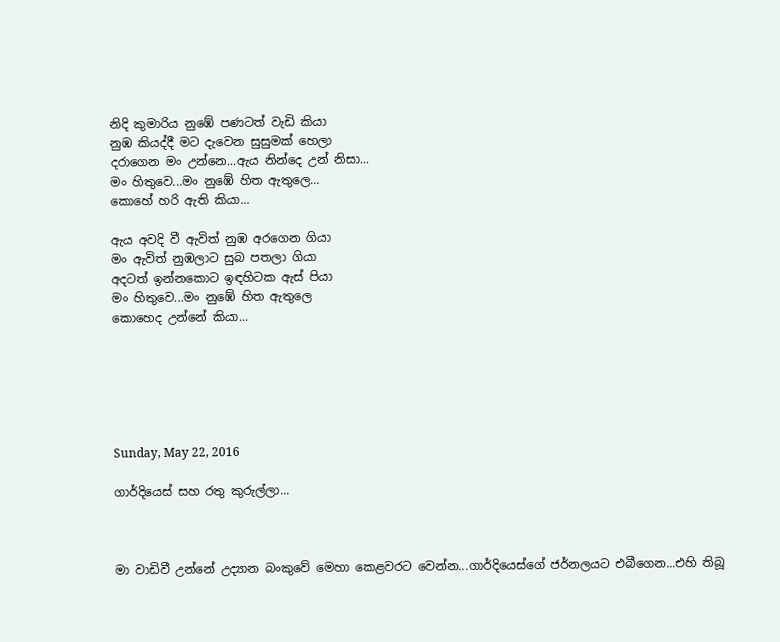නිදි කුමාරිය නුඹේ පණටත් වැඩි කියා
නුඹ කියද්දී මට දැවෙන සුසුමක් හෙලා
දරාගෙන මං උන්නෙ...ඇය නින්දෙ උන් නිසා...
මං හිතුවෙ...මං නුඹේ හිත ඇතුලෙ...
කොහේ හරි ඇති කියා...

ඇය අවදි වී ඇවිත් නුඹ අරගෙන ගියා
මං ඇවිත් නුඹලාට සුබ පතලා ගියා
අදටත් ඉන්නකොට ඉඳහිටක ඇස් පියා
මං හිතුවෙ...මං නුඹේ හිත ඇතුලෙ
කොහෙද උන්නේ කියා...






Sunday, May 22, 2016

ගාර්දියෙස් සහ රතු කුරුල්ලා...



මා වාඩිවී උන්නේ උද්‍යාන බංකුවේ මෙහා කෙළවරට වෙන්න...ගාර්දියෙස්ගේ ජර්නලයට එබීගෙන...එහි තිබූ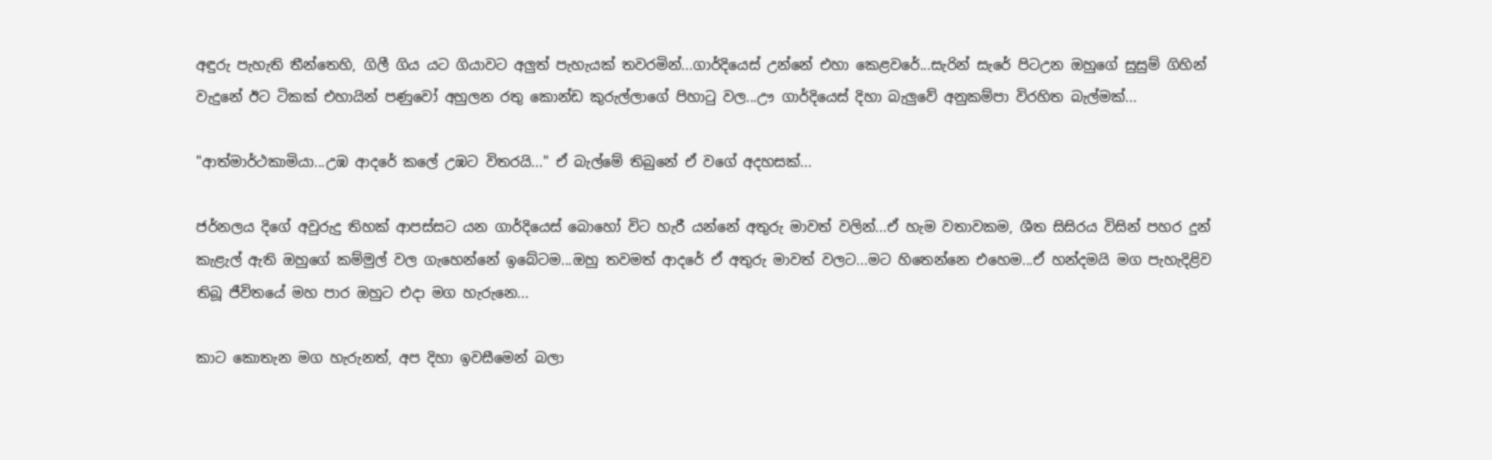අඳුරු පැහැති තීන්තෙහි, ගිලී ගිය යට ගියාවට අලුත් පැහැයක් තවරමින්...ගාර්දියෙස් උන්නේ එහා කෙළවරේ...සැරින් සැරේ පිටඋන ඔහුගේ සුසුම් ගිහින් වැදුනේ ඊට ටිකක් එහායින් පණුවෝ අහුලන රතු කොන්ඩ කුරුල්ලාගේ පිහාටු වල...ඌ ගාර්දියෙස් දිහා බැලුවේ අනුකම්පා විරහිත බැල්මක්...

"ආත්මාර්ථකාමියා...උඹ ආදරේ කලේ උඹට විතරයි..." ඒ බැල්මේ තිබුනේ ඒ වගේ අදහසක්...

ජර්නලය දිගේ අවුරුදු තිහක් ආපස්සට යන ගාර්දියෙස් බොහෝ විට හැරී යන්නේ අතුරු මාවත් වලින්...ඒ හැම වතාවකම, ශීත සිසිරය විසින් පහර දුන් කැළැල් ඇති ඔහුගේ කම්මුල් වල ගැහෙන්නේ ඉබේටම...ඔහු තවමත් ආදරේ ඒ අතුරු මාවත් වලට...මට හිතෙන්නෙ එහෙම...ඒ හන්දමයි මග පැහැදිළිව තිබූ ජීවිතයේ මහ පාර ඔහුට එදා මග හැරුනෙ...

කාට කොතැන මග හැරුනත්, අප දිහා ඉවසීමෙන් බලා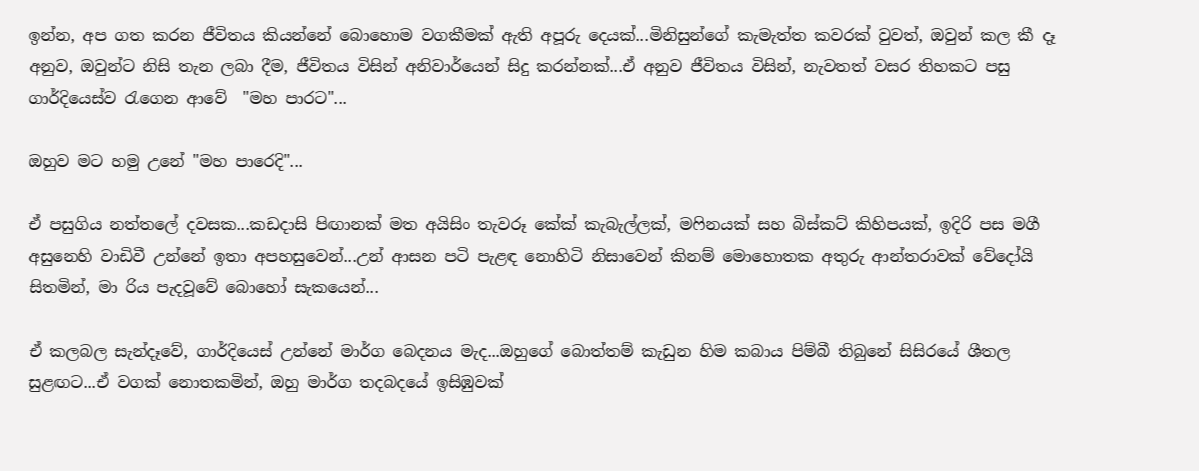ඉන්න, අප ගත කරන ජීවිතය කියන්නේ බොහොම වගකීමක් ඇති අපූරු දෙයක්...මිනිසුන්ගේ කැමැත්ත කවරක් වුවත්, ඔවුන් කල කී දෑ අනුව, ඔවුන්ට නිසි තැන ලබා දීම, ජීවිතය විසින් අනිවාර්යෙන් සිදු කරන්නක්...ඒ අනුව ජීවිතය විසින්, නැවතත් වසර තිහකට පසු ගාර්දියෙස්ව රැගෙන ආවේ  "මහ පාරට"...

ඔහුව මට හමු උනේ "මහ පාරෙදි"...

ඒ පසුගිය නත්තලේ දවසක...කඩදාසි පිඟානක් මත අයිසිං තැවරූ කේක් කැබැල්ලක්, මෆිනයක් සහ බිස්කට් කිහිපයක්, ඉදිරි පස මගී අසුනෙහි වාඩිවී උන්නේ ඉතා අපහසුවෙන්...උන් ආසන පටි පැළඳ නොහිටි නිසාවෙන් කිනම් මොහොතක අතුරු ආන්තරාවක් වේදෝයි සිතමින්, මා රිය පැදවූවේ බොහෝ සැකයෙන්...

ඒ කලබල සැන්දෑවේ, ගාර්දියෙස් උන්නේ මාර්ග බෙදනය මැද...ඔහුගේ බොත්තම් කැඩුන හිම කබාය පිම්බී තිබුනේ සිසිරයේ ශීතල සුළඟට...ඒ වගක් නොතකමින්, ඔහු මාර්ග තදබදයේ ඉසිඹුවක්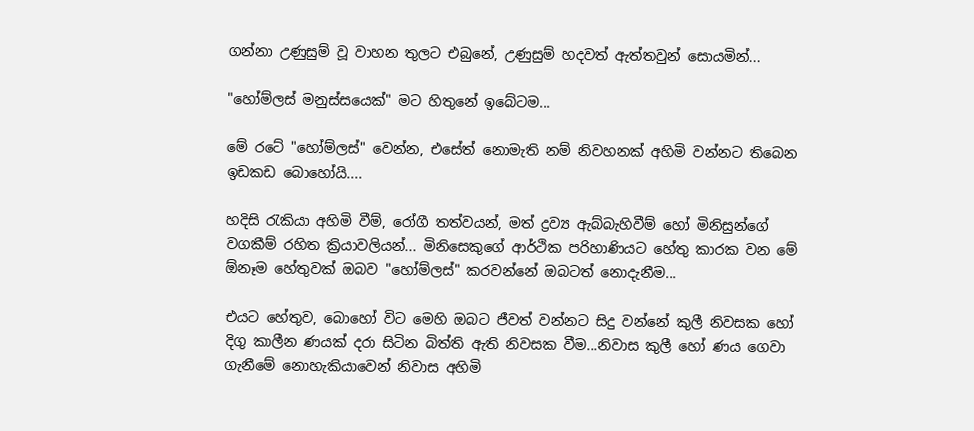ගන්නා උණුසුම් වූ වාහන තුලට එබුනේ, උණුසුම් හදවත් ඇත්තවුන් සොයමින්...

"හෝම්ලස් මනුස්සයෙක්" මට හිතුනේ ඉබේටම...

මේ රටේ "හෝම්ලස්" වෙන්න, එසේත් නොමැති නම් නිවහනක් අහිමි වන්නට තිබෙන ඉඩකඩ බොහෝයි....

හදිසි රැකියා අහිමි වීම්, රෝගී තත්වයන්, මත් ද්‍රව්‍ය ඇබ්බැහිවීම් හෝ මිනිසුන්ගේ වගකීම් රහිත ක්‍රියාවලියන්... මිනිසෙකුගේ ආර්ථික පරිහාණියට හේතු කාරක වන මේ ඕනෑම හේතුවක් ඔබව "හෝම්ලස්" කරවන්නේ ඔබටත් නොදැනීම...

එයට හේතුව, බොහෝ විට මෙහි ඔබට ජීවත් වන්නට සිදු වන්නේ කුලී නිවසක හෝ දිගු කාලීන ණයක් දරා සිටින බිත්ති ඇති නිවසක වීම...නිවාස කුලී හෝ ණය ගෙවා ගැනීමේ නොහැකියාවෙන් නිවාස අහිමි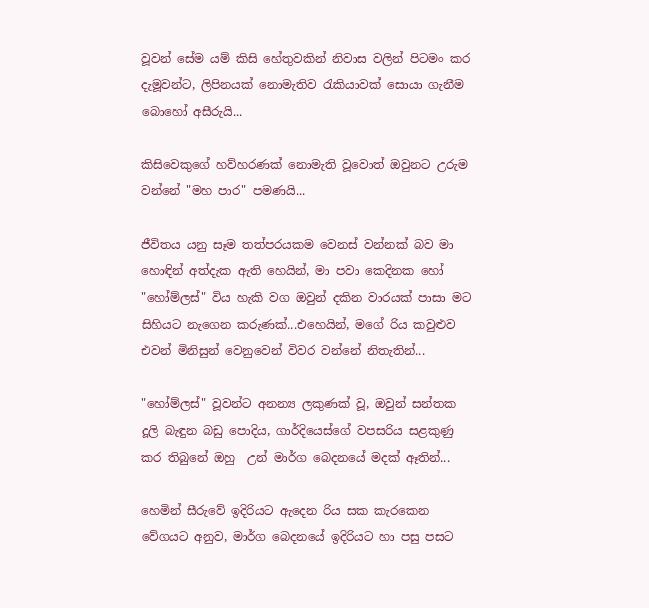වූවන් සේම යම් කිසි හේතුවකින් නිවාස වලින් පිටමං කර දැමූවන්ට, ලිපිනයක් නොමැතිව රැකියාවක් සොයා ගැනීම බොහෝ අසීරුයි...

කිසිවෙකුගේ හව්හරණක් නොමැති වූවොත් ඔවුනට උරුම වන්නේ "මහ පාර" පමණයි...

ජීවිතය යනු සෑම තත්පරයකම වෙනස් වන්නක් බව මා හොඳින් අත්දැක ඇති හෙයින්, මා පවා කෙදිනක හෝ "හෝම්ලස්" විය හැකි වග ඔවුන් දකින වාරයක් පාසා මට සිහියට නැගෙන කරුණක්...එහෙයින්, මගේ රිය කවුළුව එවන් මිනිසුන් වෙනුවෙන් විවර වන්නේ නිතැතින්...

"හෝම්ලස්" වූවන්ට අනන්‍ය ලකුණක් වූ, ඔවුන් සන්තක දූලි බැඳුන බඩු පොදිය, ගාර්දියෙස්ගේ වපසරිය සළකුණු කර තිබුනේ ඔහු  උන් මාර්ග බෙදනයේ මදක් ඈතින්...

හෙමින් සීරුවේ ඉදිරියට ඇදෙන රිය සක කැරකෙන වේගයට අනුව, මාර්ග බෙදනයේ ඉදිරියට හා පසු පසට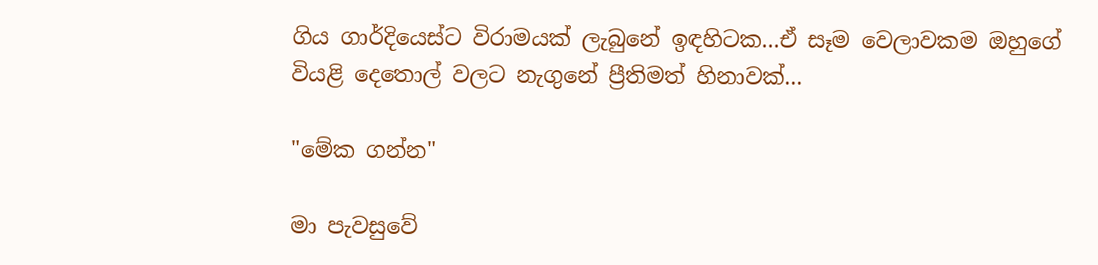ගිය ගාර්දියෙස්ට විරාමයක් ලැබුනේ ඉඳහිටක...ඒ සෑම වෙලාවකම ඔහුගේ වියළි දෙතොල් වලට නැගුනේ ප්‍රීතිමත් හිනාවක්...

"මේක ගන්න"

මා පැවසුවේ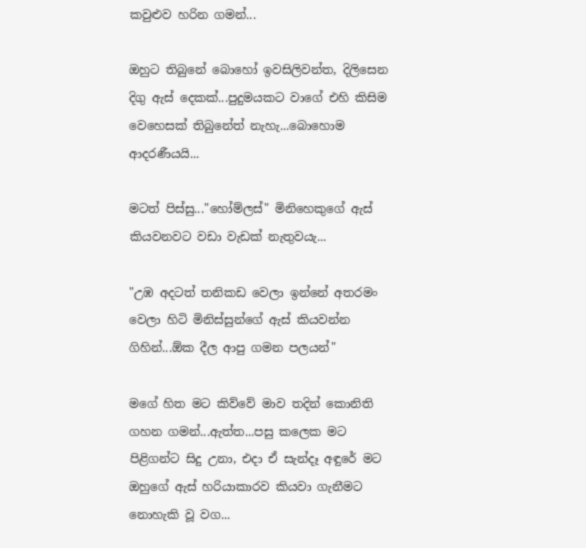කවුළුව හරින ගමන්...

ඔහුට තිබුනේ බොහෝ ඉවසිලිවන්ත, දිලිසෙන දිගු ඇස් දෙකක්...පුදුමයකට වාගේ එහි කිසිම වෙහෙසක් තිබුනේත් නැහැ...බොහොම ආදරණීයයි...

මටත් පිස්සු..."හෝම්ලස්" මිනිහෙකුගේ ඇස් කියවනවට වඩා වැඩක් නැතුවයැ...

"උඹ අදටත් තනිකඩ වෙලා ඉන්නේ අතරමං වෙලා හිටි මිනිස්සුන්ගේ ඇස් කියවන්න ගිහින්...ඕක දීල ආපු ගමන පලයන්"

මගේ හිත මට කිව්වේ මාව තදින් කොනිති ගහන ගමන්...ඇත්ත...පසු කලෙක මට පිළිගන්ට සිදු උනා, එදා ඒ සැන්දෑ අඳුරේ මට ඔහුගේ ඇස් හරියාකාරව කියවා ගැනීමට නොහැකි වූ වග...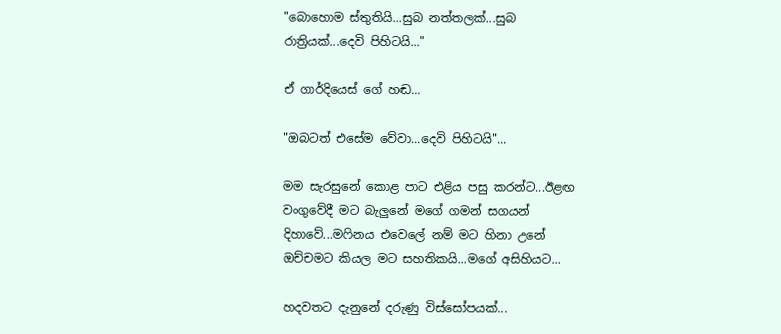"බොහොම ස්තුතියි...සුබ නත්තලක්...සුබ රාත්‍රියක්...දෙවි පිහිටයි..."

ඒ ගාර්දියෙස් ගේ හඬ...

"ඔබටත් එසේම වේවා...දෙවි පිහිටයි"...

මම සැරසුනේ කොළ පාට එළිය පසු කරන්ට...ඊළඟ වංගුවේදී මට බැලුනේ මගේ ගමන් සගයන් දිහාවේ...මෆිනය එවෙලේ නම් මට හිනා උනේ ඔච්චමට කියල මට සහතිකයි...මගේ අසිහියට...

හදවතට දැනුනේ දරුණු විස්සෝපයක්...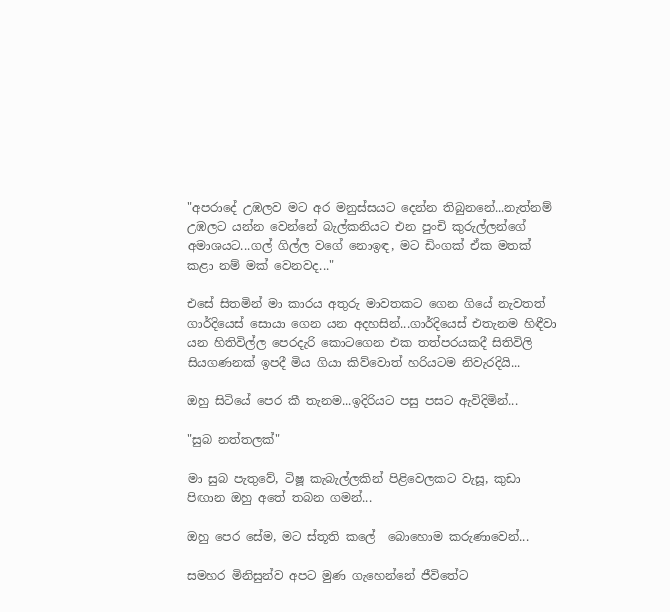"අපරාදේ උඹලව මට අර මනුස්සයට දෙන්න තිබුනනේ...නැත්නම් උඹලට යන්න වෙන්නේ බැල්කනියට එන පුංචි කුරුල්ලන්ගේ අමාශයට...ගල් ගිල්ල වගේ නොඉඳ, මට ඩිංගක් ඒක මතක් කළා නම් මක් වෙනවද..."

එසේ සිතමින් මා කාරය අතුරු මාවතකට ගෙන ගියේ නැවතත් ගාර්දියෙස් සොයා ගෙන යන අදහසින්...ගාර්දියෙස් එතැනම හිඳීවා යන හිතිවිල්ල පෙරදැරි කොටගෙන එක තත්පරයකදී සිතිවිලි සියගණනක් ඉපදී මිය ගියා කිව්වොත් හරියටම නිවැරදියි...

ඔහු සිටියේ පෙර කී තැනම...ඉදිරියට පසු පසට ඇවිදිමින්...

"සුබ නත්තලක්"

මා සුබ පැතුවේ, ටිෂූ කැබැල්ලකින් පිළිවෙලකට වැසූ, කුඩා පිඟාන ඔහු අතේ තබන ගමන්...

ඔහු පෙර සේම, මට ස්තූති කලේ  බොහොම කරුණාවෙන්...

සමහර මිනිසුන්ව අපට මුණ ගැහෙන්නේ ජීවිතේට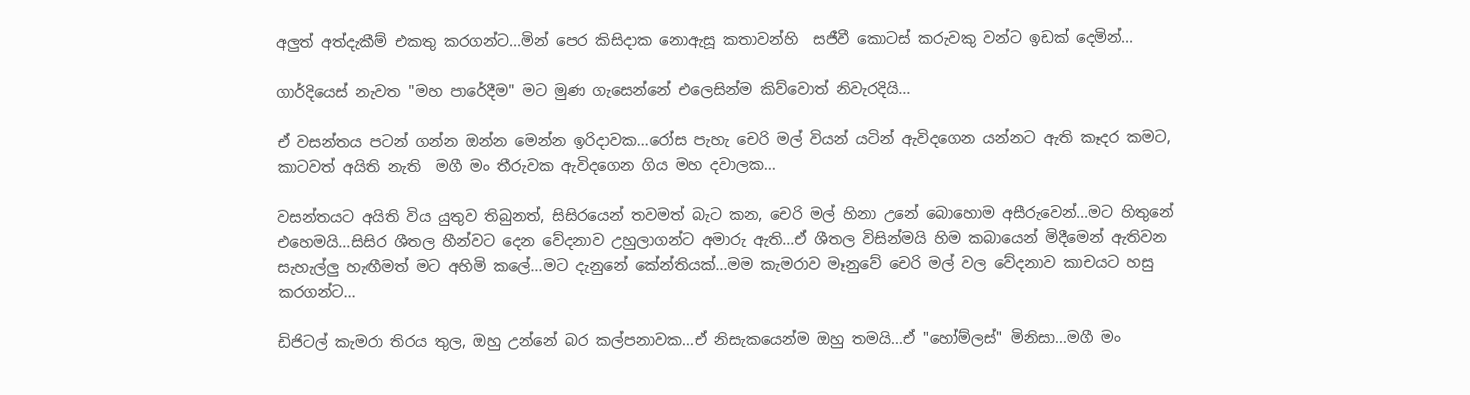අලුත් අත්දැකීම් එකතු කරගන්ට...මින් පෙර කිසිදාක නොඇසූ කතාවන්හි  සජීවී කොටස් කරුවකු වන්ට ඉඩක් දෙමින්...

ගාර්දියෙස් නැවත "මහ පාරේදීම" මට මුණ ගැසෙන්නේ එලෙසින්ම කිව්වොත් නිවැරදියි...

ඒ වසන්තය පටන් ගන්න ඔන්න මෙන්න ඉරිදාවක...රෝස පැහැ චෙරි මල් වියන් යටින් ඇවිදගෙන යන්නට ඇති කෑදර කමට, කාටවත් අයිති නැති  මගී මං තීරුවක ඇවිදගෙන ගිය මහ දවාලක...

වසන්තයට අයිති විය යුතුව තිබුනත්, සිසිරයෙන් තවමත් බැට කන, චෙරි මල් හිනා උනේ බොහොම අසීරුවෙන්...මට හිතුනේ එහෙමයි...සිසිර ශීතල හීන්වට දෙන වේදනාව උහුලාගන්ට අමාරු ඇති...ඒ ශීතල විසින්මයි හිම කබායෙන් මිදීමෙන් ඇතිවන සැහැල්ලු හැඟීමත් මට අහිමි කලේ...මට දැනුනේ කේන්තියක්...මම කැමරාව මෑනුවේ චෙරි මල් වල වේදනාව කාචයට හසු කරගන්ට...

ඩිජිටල් කැමරා තිරය තුල, ඔහු උන්නේ බර කල්පනාවක...ඒ නිසැකයෙන්ම ඔහු තමයි...ඒ "හෝම්ලස්" මිනිසා...මගී මං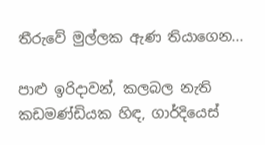තීරුවේ මුල්ලක ඇණ තියාගෙන...

පාළු ඉරිදාවන්, කලබල නැති කඩමණ්ඩියක හිඳ, ගාර්දියෙස්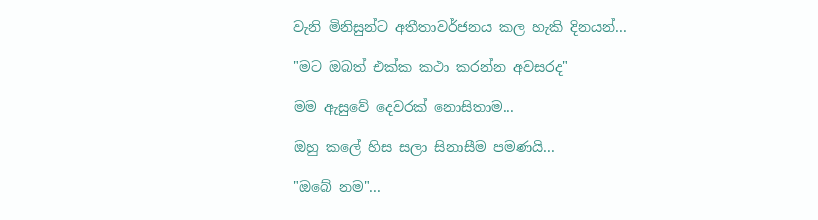වැනි මිනිසුන්ට අතීතාවර්ජනය කල හැකි දිනයන්...

"මට ඔබත් එක්ක කථා කරන්න අවසරද"

මම ඇසුවේ දෙවරක් නොසිතාම...

ඔහු කලේ හිස සලා සිනාසීම පමණයි...

"ඔබේ නම"...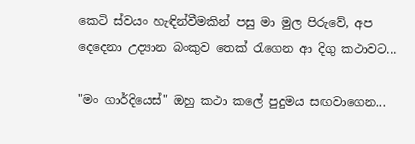කෙටි ස්වයං හැඳින්වීමකින් පසු මා මුල පිරුවේ, අප දෙදෙනා උද්‍යාන බංකුව තෙක් රැගෙන ආ දිගු කථාවට...

"මං ගාර්දියෙස්" ඔහු කථා කලේ පුදුමය සඟවාගෙන...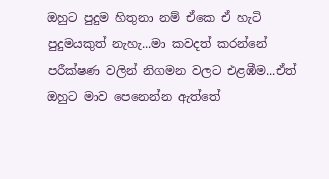ඔහුට පුදුම හිතුනා නම් ඒකෙ ඒ හැටි පුදුමයකුත් නැහැ...මා කවදත් කරන්නේ පරීක්ෂණ වලින් නිගමන වලට එළඹීම...ඒත් ඔහුට මාව පෙනෙන්න ඇත්තේ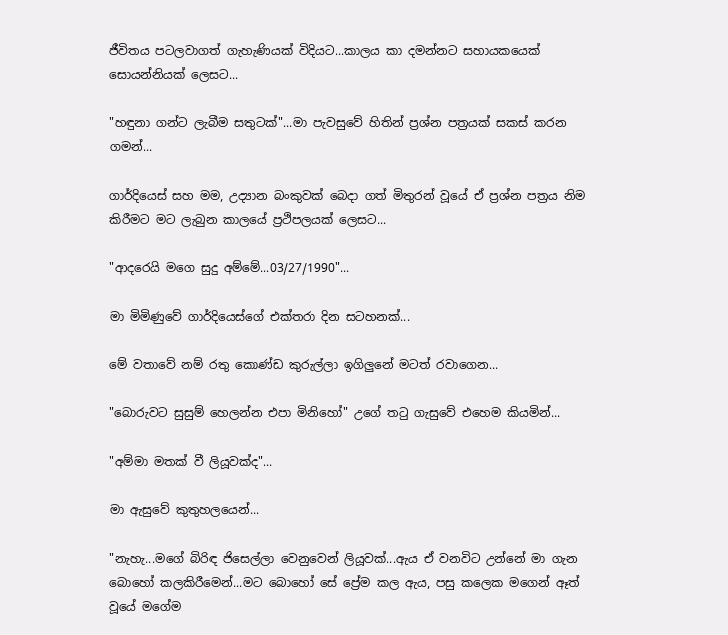ජීවිතය පටලවාගත් ගැහැණියක් විදියට...කාලය කා දමන්නට සහායකයෙක් සොයන්නියක් ලෙසට...

"හඳුනා ගන්ට ලැබීම සතුටක්"...මා පැවසුවේ හිතින් ප්‍රශ්න පත්‍රයක් සකස් කරන ගමන්...

ගාර්දියෙස් සහ මම, උද්‍යාන බංකුවක් බෙදා ගත් මිතුරන් වූයේ ඒ ප්‍රශ්න පත්‍රය නිම කිරීමට මට ලැබුන කාලයේ ප්‍රථිපලයක් ලෙසට...

"ආදරෙයි මගෙ සුදු අම්මේ...03/27/1990"...

මා මිමිණුවේ ගාර්දියෙස්ගේ එක්තරා දින සටහනක්...

මේ වතාවේ නම් රතු කොණ්ඩ කුරුල්ලා ඉගිලුනේ මටත් රවාගෙන...

"බොරුවට සුසුම් හෙලන්න එපා මිනිහෝ" උගේ තටු ගැසුවේ එහෙම කියමින්...

"අම්මා මතක් වී ලියූවක්ද"...

මා ඇසුවේ කුතුහලයෙන්...

"නැහැ...මගේ බිරිඳ ජිසෙල්ලා වෙනුවෙන් ලියූවක්...ඇය ඒ වනවිට උන්නේ මා ගැන බොහෝ කලකිරීමෙන්...මට බොහෝ සේ ප්‍රේම කල ඇය, පසු කලෙක මගෙන් ඈත් වූයේ මගේම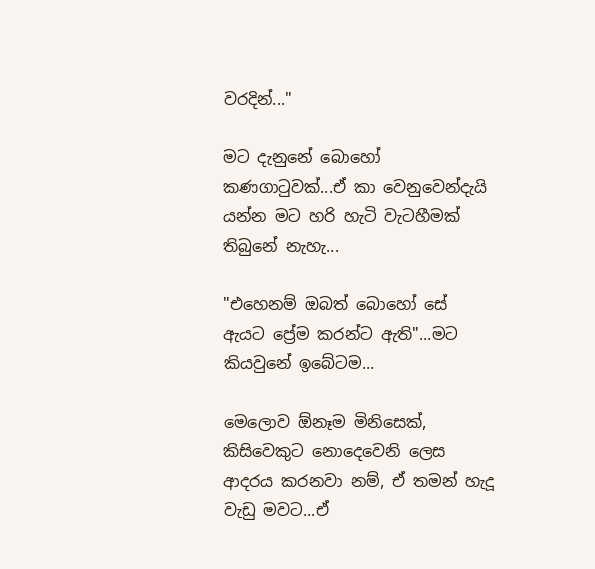වරදින්..."

මට දැනුනේ බොහෝ කණගාටුවක්...ඒ කා වෙනුවෙන්දැයි යන්න මට හරි හැටි වැටහීමක් තිබුනේ නැහැ...

"එහෙනම් ඔබත් බොහෝ සේ ඇයට ප්‍රේම කරන්ට ඇති"...මට කියවුනේ ඉබේටම...

මෙලොව ඕනෑම මිනිසෙක්, කිසිවෙකුට නොදෙවෙනි ලෙස ආදරය කරනවා නම්, ඒ තමන් හැදූ වැඩු මවට...ඒ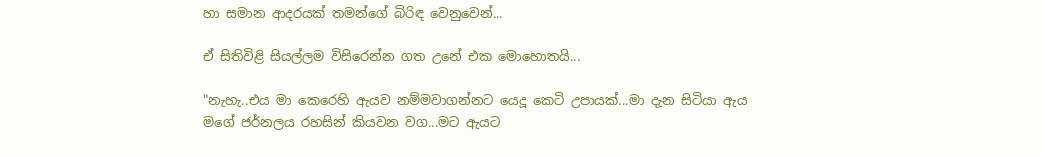හා සමාන ආදරයක් තමන්ගේ බිරිඳ වෙනුවෙන්...

ඒ සිතිවිළි සියල්ලම විසිරෙන්න ගත උනේ එක මොහොතයි...

"නැහැ..එය මා කෙරෙහි ඇයව නම්මවාගන්නට යෙදූ කෙටි උපායක්...මා දැන සිටියා ඇය මගේ ජර්නලය රහසින් කියවන වග...මට ඇයට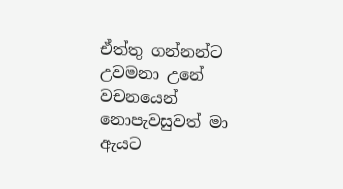ඒත්තු ගන්නන්ට උවමනා උනේ වචනයෙන් නොපැවසුවත් මා ඇයට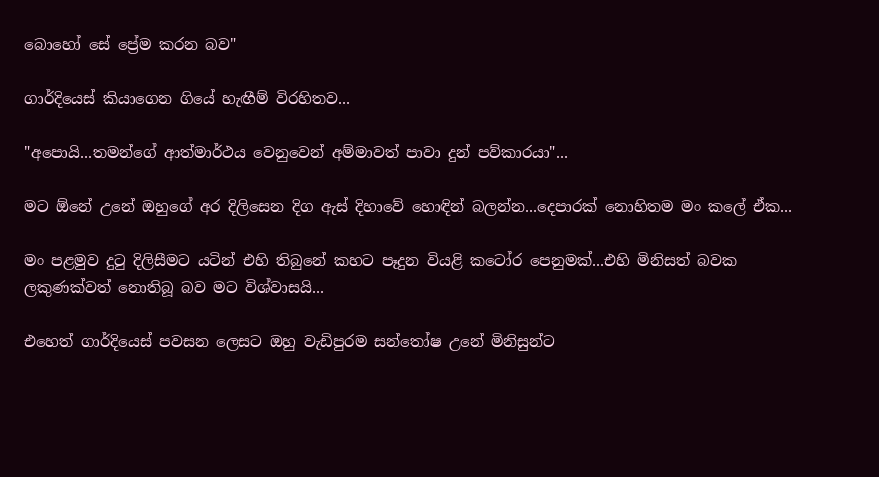බොහෝ සේ ප්‍රේම කරන බව"

ගාර්දියෙස් කියාගෙන ගියේ හැඟීම් විරහිතව...

"අපොයි...තමන්ගේ ආත්මාර්ථය වෙනුවෙන් අම්මාවත් පාවා දුන් පව්කාරයා"...

මට ඕනේ උනේ ඔහුගේ අර දිලිසෙන දිග ඇස් දිහාවේ හොඳින් බලන්න...දෙපාරක් නොහිතම මං කලේ ඒක...

මං පළමුව දුටු දිලිසීමට යටින් එහි තිබුනේ කහට පෑදුන වියළි කටෝර පෙනුමක්...එහි මිනිසත් බවක ලකුණක්වත් නොතිබූ බව මට විශ්වාසයි...

එහෙත් ගාර්දියෙස් පවසන ලෙසට ඔහු වැඩිපුරම සන්තෝෂ උනේ මිනිසුන්ට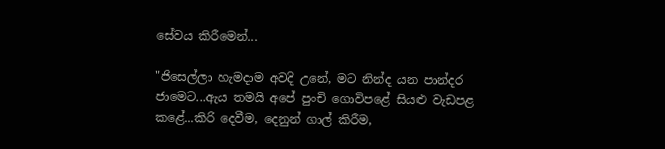සේවය කිරීමෙන්...

"ජිසෙල්ලා හැමදාම අවදි උනේ, මට නින්ද යන පාන්දර ජාමෙට...ඇය තමයි අපේ පුංචි ගොවිපළේ සියළු වැඩපළ කළේ...කිරි දෙවීම, දෙනුන් ගාල් කිරීම,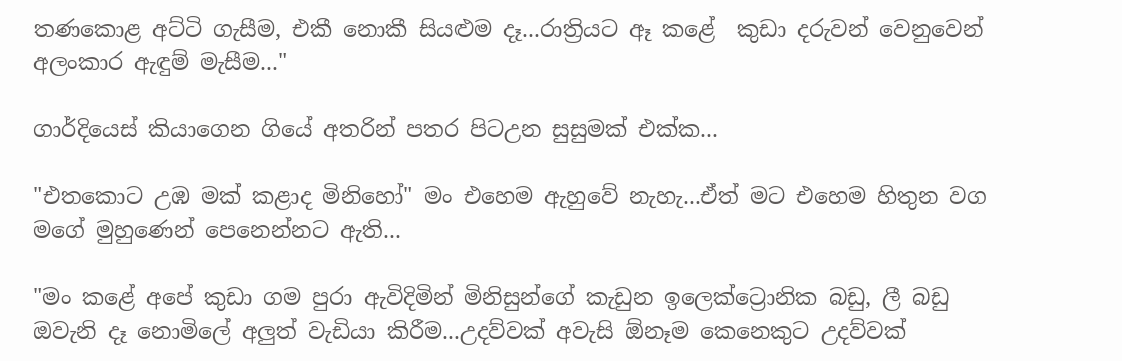තණකොළ අට්ටි ගැසීම, එකී නොකී සියළුම දෑ...රාත්‍රියට ඈ කළේ  කුඩා දරුවන් වෙනුවෙන් අලංකාර ඇඳුම් මැසීම..."

ගාර්දියෙස් කියාගෙන ගියේ අතරින් පතර පිටඋන සුසුමක් එක්ක...

"එතකොට උඹ මක් කළාද මිනිහෝ" මං එහෙම ඇහුවේ නැහැ...ඒත් මට එහෙම හිතුන වග මගේ මුහුණෙන් පෙනෙන්නට ඇති...

"මං කළේ අපේ කුඩා ගම පුරා ඇවිදිමින් මිනිසුන්ගේ කැඩුන ඉලෙක්ට්‍රොනික බඩු, ලී බඩු ඔවැනි දෑ නොමිලේ අලුත් වැඩියා කිරීම...උදව්වක් අවැසි ඕනෑම කෙනෙකුට උදව්වක්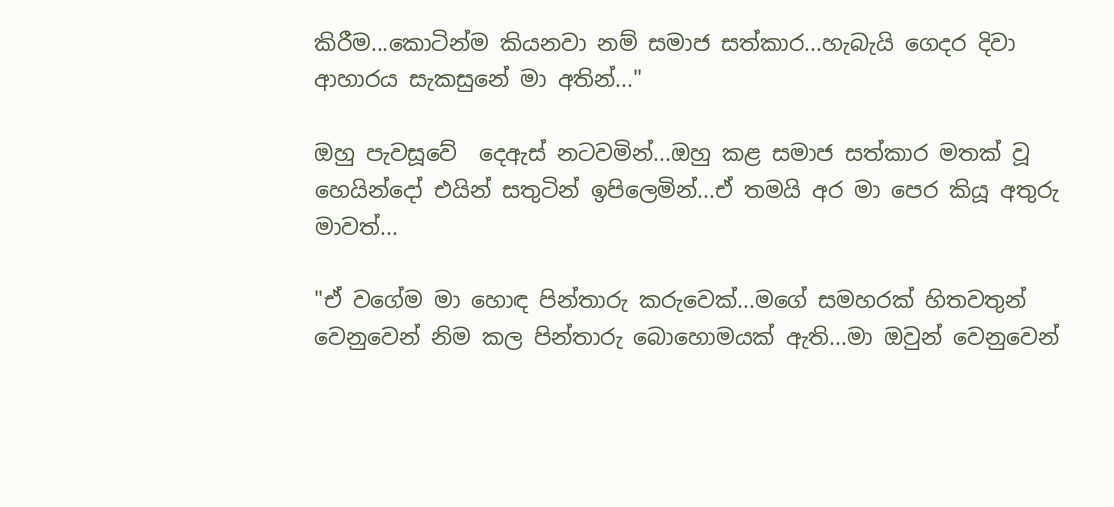කිරීම...කොටින්ම කියනවා නම් සමාජ සත්කාර...හැබැයි ගෙදර දිවා ආහාරය සැකසුනේ මා අතින්..."

ඔහු පැවසූවේ  දෙඇස් නටවමින්...ඔහු කළ සමාජ සත්කාර මතක් වූ හෙයින්දෝ එයින් සතුටින් ඉපිලෙමින්...ඒ තමයි අර මා පෙර කියූ අතුරු මාවත්...

"ඒ වගේම මා හොඳ පින්තාරු කරුවෙක්...මගේ සමහරක් හිතවතුන් වෙනුවෙන් නිම කල පින්තාරු බොහොමයක් ඇති...මා ඔවුන් වෙනුවෙන්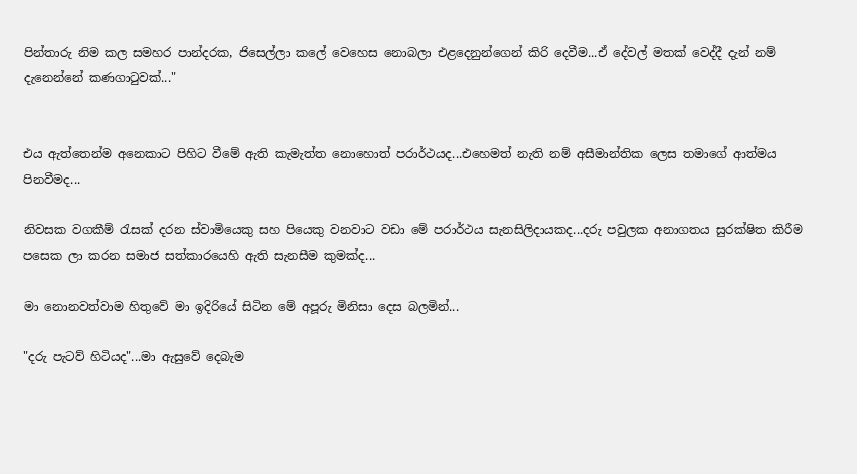පින්තාරු නිම කල සමහර පාන්දරක, ජිසෙල්ලා කලේ වෙහෙස නොබලා එළදෙනුන්ගෙන් කිරි දෙවීම...ඒ දේවල් මතක් වෙද්දී දැන් නම් දැනෙන්නේ කණගාටුවක්..."


එය ඇත්තෙන්ම අනෙකාට පිහිට වීමේ ඇති කැමැත්ත නොහොත් පරාර්ථයද...එහෙමත් නැති නම් අසීමාන්තික ලෙස තමාගේ ආත්මය පිනවීමද...

නිවසක වගකීම් රැසක් දරන ස්වාමියෙකු සහ පියෙකු වනවාට වඩා මේ පරාර්ථය සැනසිලිදායකද...දරු පවුලක අනාගතය සුරක්ෂිත කිරීම පසෙක ලා කරන සමාජ සත්කාරයෙහි ඇති සැනසීම කුමක්ද...

මා නොනවත්වාම හිතුවේ මා ඉදිරියේ සිටින මේ අපූරු මිනිසා දෙස බලමින්...

"දරු පැටව් හිටියද"...මා ඇසුවේ දෙබැම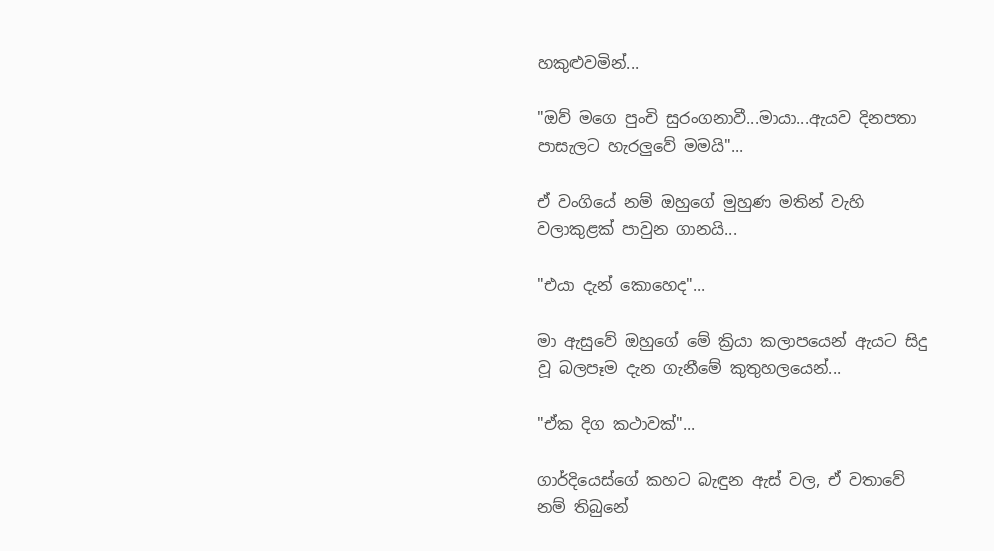හකුළුවමින්...

"ඔව් මගෙ පුංචි සුරංගනාවී...මායා...ඇයව දිනපතා පාසැලට හැරලුවේ මමයි"...

ඒ වංගියේ නම් ඔහුගේ මුහුණ මතින් වැහි වලාකුළක් පාවුන ගානයි...

"එයා දැන් කොහෙද"...

මා ඇසුවේ ඔහුගේ මේ ක්‍රියා කලාපයෙන් ඇයට සිදු වූ බලපෑම දැන ගැනීමේ කුතුහලයෙන්...

"ඒක දිග කථාවක්"...

ගාර්දියෙස්ගේ කහට බැඳුන ඇස් වල, ඒ වතාවේ නම් තිබුනේ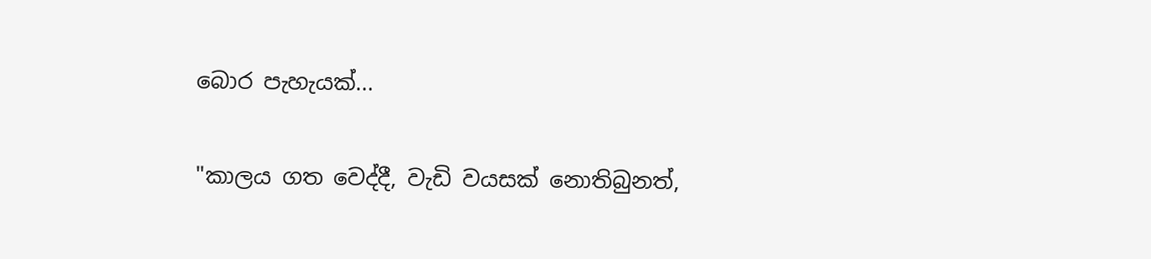බොර පැහැයක්...

"කාලය ගත වෙද්දී, වැඩි වයසක් නොතිබුනත්,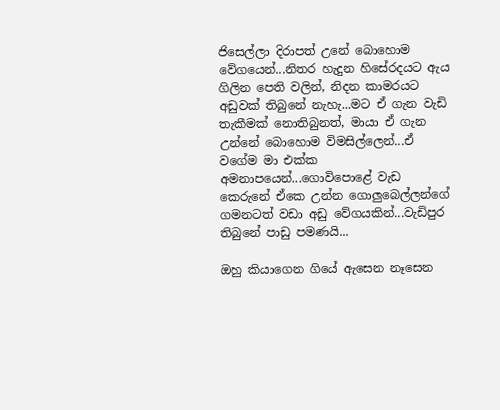ජිසෙල්ලා දිරාපත් උනේ බොහොම වේගයෙන්...නිතර හැදුන හිසේරදයට ඇය ගිලින පෙති වලින්, නිදන කාමරයට අඩුවක් තිබුනේ නැහැ...මට ඒ ගැන වැඩි තැකීමක් නොතිබුනත්, මායා ඒ ගැන උන්නේ බොහොම විමසිල්ලෙන්...ඒ වගේම මා එක්ක අමනාපයෙන්...ගොවිපොළේ වැඩ කෙරුනේ ඒකෙ උන්න ගොලුබෙල්ලන්ගේ ගමනටත් වඩා අඩු වේගයකින්...වැඩිපුර තිබුනේ පාඩු පමණයි...

ඔහු කියාගෙන ගියේ ඇසෙන නෑසෙන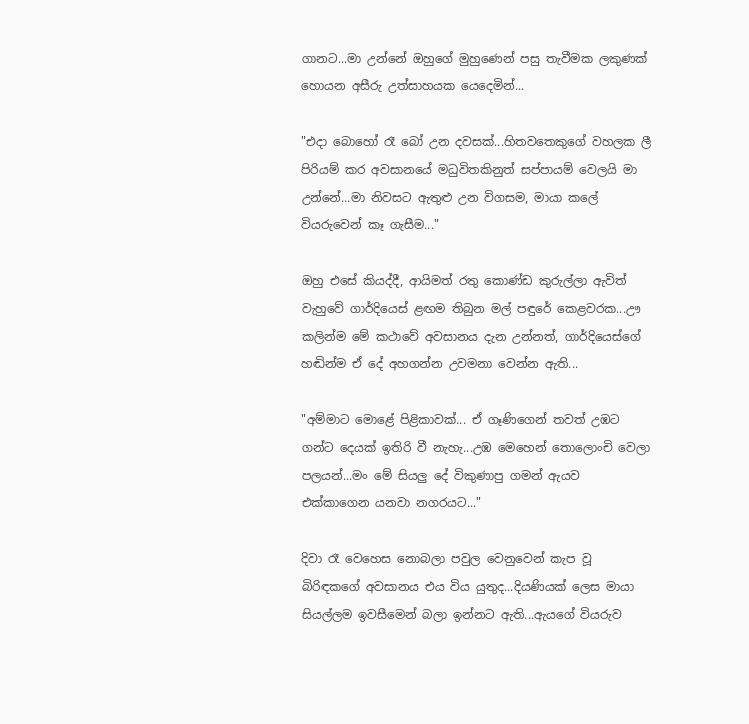ගානට...මා උන්නේ ඔහුගේ මුහුණෙන් පසු තැවීමක ලකුණක් හොයන අසීරු උත්සාහයක යෙදෙමින්...

"එදා බොහෝ රෑ බෝ උන දවසක්...හිතවතෙකුගේ වහලක ලී පිරියම් කර අවසානයේ මධුවිතකිනුත් සප්පායම් වෙලයි මා උන්නේ...මා නිවසට ඇතුළු උන විගසම, මායා කලේ වියරුවෙන් කෑ ගැසීම..."

ඔහු එසේ කියද්දී, ආයිමත් රතු කොණ්ඩ කුරුල්ලා ඇවිත් වැහුවේ ගාර්දියෙස් ළඟම තිබුන මල් පඳුරේ කෙළවරක...ඌ කලින්ම මේ කථාවේ අවසානය දැන උන්නත්, ගාර්දියෙස්ගේ හඬින්ම ඒ දේ අහගන්න උවමනා වෙන්න ඇති...

"අම්මාට මොළේ පිළිකාවක්... ඒ ගෑණිගෙන් තවත් උඹට ගන්ට දෙයක් ඉතිරි වී නැහැ...උඹ මෙහෙන් තොලොංචි වෙලා පලයන්...මං මේ සියලු දේ විකුණාපු ගමන් ඇයව එක්කාගෙන යනවා නගරයට..."

දිවා රෑ වෙහෙස නොබලා පවුල වෙනුවෙන් කැප වූ බිරිඳකගේ අවසානය එය විය යුතුද...දියණියක් ලෙස මායා සියල්ලම ඉවසීමෙන් බලා ඉන්නට ඇති...ඇයගේ වියරුව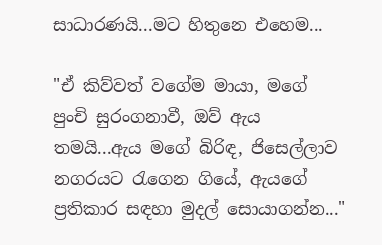සාධාරණයි...මට හිතුනෙ එහෙම...

"ඒ කිව්වත් වගේම මායා, මගේ පුංචි සුරංගනාවී, ඔව් ඇය තමයි...ඇය මගේ බිරිඳ, ජිසෙල්ලාව නගරයට රැගෙන ගියේ, ඇයගේ ප්‍රතිකාර සඳහා මුදල් සොයාගන්න..."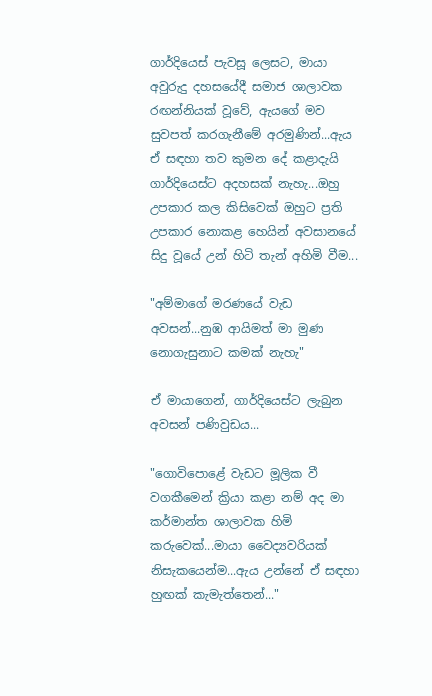ගාර්දියෙස් පැවසූ ලෙසට, මායා අවුරුදු දහසයේදී සමාජ ශාලාවක රඟන්නියක් වූවේ, ඇයගේ මව සුවපත් කරගැනීමේ අරමුණින්...ඇය ඒ සඳහා තව කුමන දේ කළාදැයි ගාර්දියෙස්ට අදහසක් නැහැ...ඔහු උපකාර කල කිසිවෙක් ඔහුට ප්‍රති උපකාර නොකළ හෙයින් අවසානයේ සිදු වූයේ උන් හිටි තැන් අහිමි වීම...

"අම්මාගේ මරණයේ වැඩ අවසන්...නුඹ ආයිමත් මා මුණ නොගැසුනාට කමක් නැහැ"

ඒ මායාගෙන්, ගාර්දියෙස්ට ලැබුන අවසන් පණිවුඩය...

"ගොවිපොළේ වැඩට මූලික වී වගකීමෙන් ක්‍රියා කළා නම් අද මා කර්මාන්ත ශාලාවක හිමි කරුවෙක්...මායා වෛද්‍යවරියක් නිසැකයෙන්ම...ඇය උන්නේ ඒ සඳහා හුඟක් කැමැත්තෙන්..."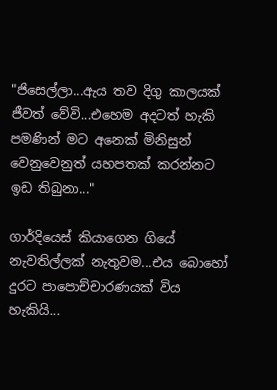"ජිසෙල්ලා...ඇය තව දිගු කාලයක් ජීවත් වේවි...එහෙම අදටත් හැකි පමණින් මට අනෙක් මිනිසුන් වෙනුවෙනුත් යහපතක් කරන්නට ඉඩ තිබුනා..."

ගාර්දියෙස් කියාගෙන ගියේ නැවතිල්ලක් නැතුවම...එය බොහෝ දුරට පාපොච්චාරණයක් විය හැකියි...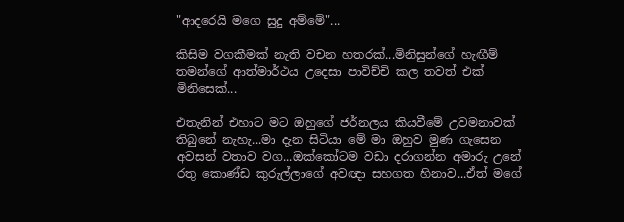"ආදරෙයි මගෙ සුදු අම්මේ"...

කිසිම වගකීමක් නැති වචන හතරක්...මිනිසුන්ගේ හැඟීම් තමන්ගේ ආත්මාර්ථය උදෙසා පාවිච්චි කල තවත් එක් මිනිසෙක්...

එතැනින් එහාට මට ඔහුගේ ජර්නලය කියවීමේ උවමනාවක් තිබුනේ නැහැ...මා දැන සිටියා මේ මා ඔහුව මුණ ගැසෙන අවසන් වතාව වග...ඔක්කෝටම වඩා දරාගන්න අමාරු උනේ රතු කොණ්ඩ කුරුල්ලාගේ අවඥා සහගත හිනාව...ඒත් මගේ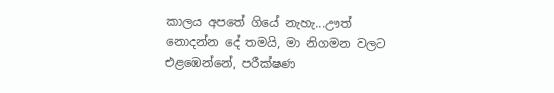කාලය අපතේ ගියේ නැහැ...ඌත්  නොදන්න දේ තමයි, මා නිගමන වලට එළඹෙන්නේ, පරීක්ෂණ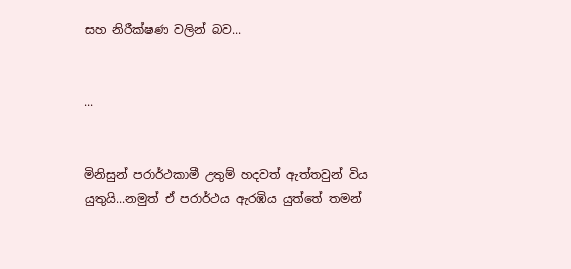සහ නිරීක්ෂණ වලින් බව...


...


මිනිසුන් පරාර්ථකාමී උතුම් හදවත් ඇත්තවුන් විය යුතුයි...නමුත් ඒ පරාර්ථය ඇරඹිය යුත්තේ තමන්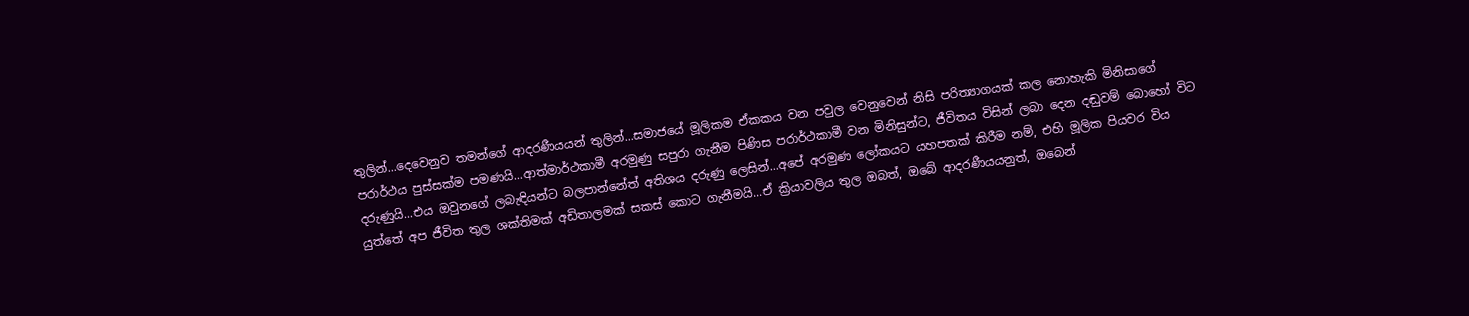තුලින්...දෙවෙනුව තමන්ගේ ආදරණීයයන් තුලින්...සමාජයේ මූලිකම ඒකකය වන පවුල වෙනුවෙන් නිසි පරිත්‍යාගයක් කල නොහැකි මිනිසාගේ පරාර්ථය පුස්සක්ම පමණයි...ආත්මාර්ථකාමී අරමුණු සපුරා ගැනීම පිණිස පරාර්ථකාමී වන මිනිසුන්ට, ජීවිතය විසින් ලබා දෙන දඬුවම් බොහෝ විට දරුණුයි...එය ඔවුනගේ ලබැඳියන්ට බලපාන්නේත් අතිශය දරුණු ලෙසින්...අපේ අරමුණ ලෝකයට යහපතක් කිරීම නම්, එහි මූලික පියවර විය යුත්තේ අප ජීවිත තුල ශක්තිමක් අඩිතාලමක් සකස් කොට ගැනීමයි...ඒ ක්‍රියාවලිය තුල ඔබත්, ඔබේ ආදරණීයයනුත්, ඔබෙන්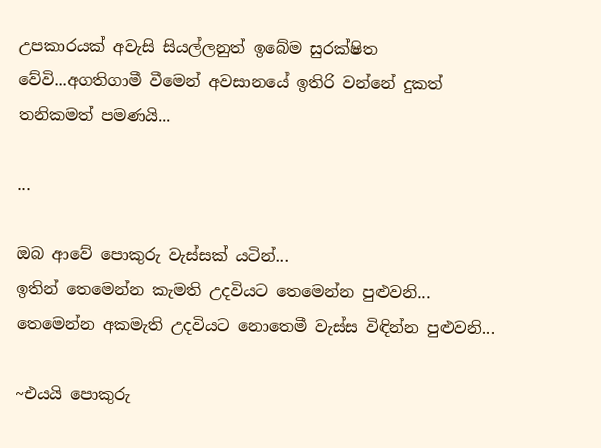උපකාරයක් අවැසි සියල්ලනුත් ඉබේම සුරක්ෂිත වේවි...අගතිගාමී වීමෙන් අවසානයේ ඉතිරි වන්නේ දුකත් තනිකමත් පමණයි...

...

ඔබ ආවේ පොකුරු වැස්සක් යටින්...
ඉතින් තෙමෙන්න කැමති උදවියට තෙමෙන්න පුළුවනි...
තෙමෙන්න අකමැති උදවියට නොතෙමී වැස්ස විඳින්න පුළුවනි...

~එයයි පොකුරු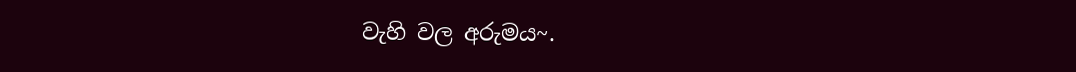වැහි වල අරුමය~.